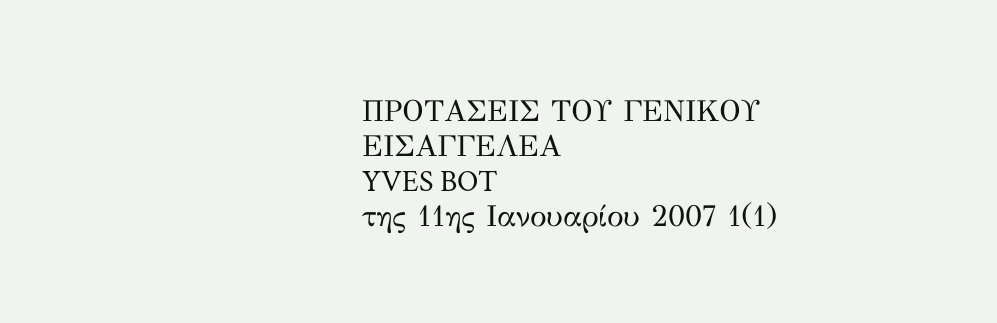ΠΡΟΤΑΣΕΙΣ ΤΟΥ ΓΕΝΙΚΟΥ ΕΙΣΑΓΓΕΛΕΑ
YVES BOT
της 11ης Ιανουαρίου 2007 1(1)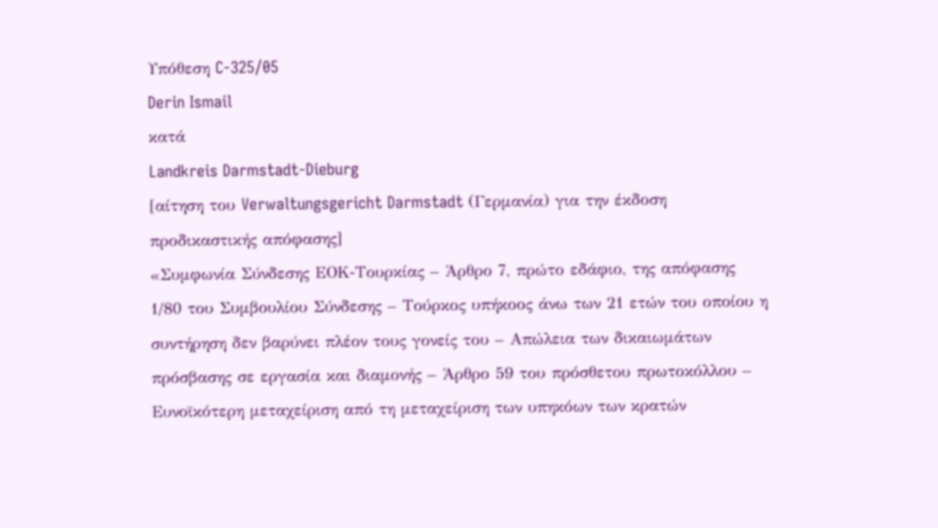Υπόθεση C‑325/05
Derin Ismail
κατά
Landkreis Darmstadt-Dieburg
[αίτηση του Verwaltungsgericht Darmstadt (Γερμανία) για την έκδοση προδικαστικής απόφασης]
«Συμφωνία Σύνδεσης ΕΟΚ-Τουρκίας – Άρθρο 7, πρώτο εδάφιο, της απόφασης 1/80 του Συμβουλίου Σύνδεσης – Τούρκος υπήκοος άνω των 21 ετών του οποίου η συντήρηση δεν βαρύνει πλέον τους γονείς του – Απώλεια των δικαιωμάτων πρόσβασης σε εργασία και διαμονής – Άρθρο 59 του πρόσθετου πρωτοκόλλου – Ευνοϊκότερη μεταχείριση από τη μεταχείριση των υπηκόων των κρατών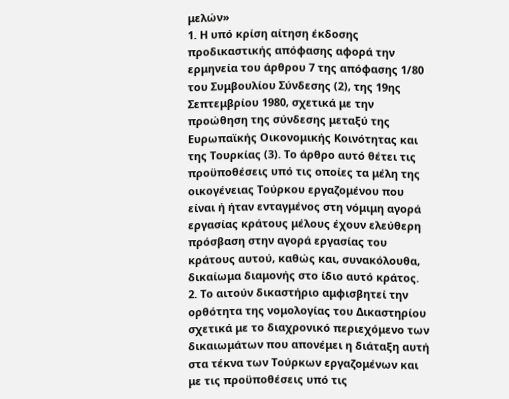μελών»
1. Η υπό κρίση αίτηση έκδοσης προδικαστικής απόφασης αφορά την ερμηνεία του άρθρου 7 της απόφασης 1/80 του Συμβουλίου Σύνδεσης (2), της 19ης Σεπτεμβρίου 1980, σχετικά με την προώθηση της σύνδεσης μεταξύ της Ευρωπαϊκής Οικονομικής Κοινότητας και της Τουρκίας (3). Το άρθρο αυτό θέτει τις προϋποθέσεις υπό τις οποίες τα μέλη της οικογένειας Τούρκου εργαζομένου που είναι ή ήταν ενταγμένος στη νόμιμη αγορά εργασίας κράτους μέλους έχουν ελεύθερη πρόσβαση στην αγορά εργασίας του κράτους αυτού, καθώς και, συνακόλουθα, δικαίωμα διαμονής στο ίδιο αυτό κράτος.
2. Το αιτούν δικαστήριο αμφισβητεί την ορθότητα της νομολογίας του Δικαστηρίου σχετικά με το διαχρονικό περιεχόμενο των δικαιωμάτων που απονέμει η διάταξη αυτή στα τέκνα των Τούρκων εργαζομένων και με τις προϋποθέσεις υπό τις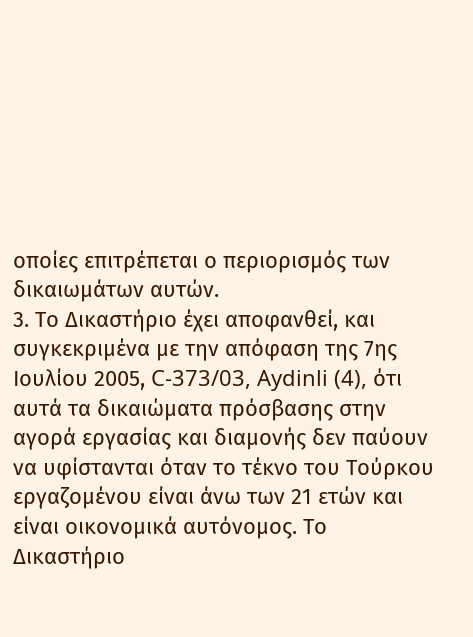οποίες επιτρέπεται ο περιορισμός των δικαιωμάτων αυτών.
3. Το Δικαστήριο έχει αποφανθεί, και συγκεκριμένα με την απόφαση της 7ης Ιουλίου 2005, C-373/03, Aydinli (4), ότι αυτά τα δικαιώματα πρόσβασης στην αγορά εργασίας και διαμονής δεν παύουν να υφίστανται όταν το τέκνο του Τούρκου εργαζομένου είναι άνω των 21 ετών και είναι οικονομικά αυτόνομος. Το Δικαστήριο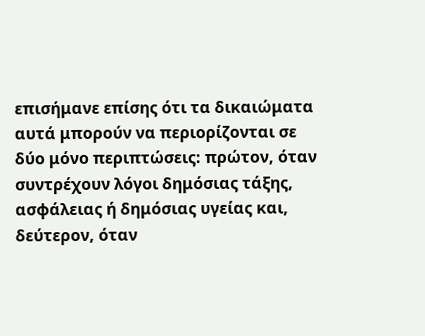επισήμανε επίσης ότι τα δικαιώματα αυτά μπορούν να περιορίζονται σε δύο μόνο περιπτώσεις: πρώτον, όταν συντρέχουν λόγοι δημόσιας τάξης, ασφάλειας ή δημόσιας υγείας και, δεύτερον, όταν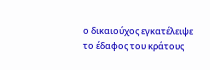ο δικαιούχος εγκατέλειψε το έδαφος του κράτους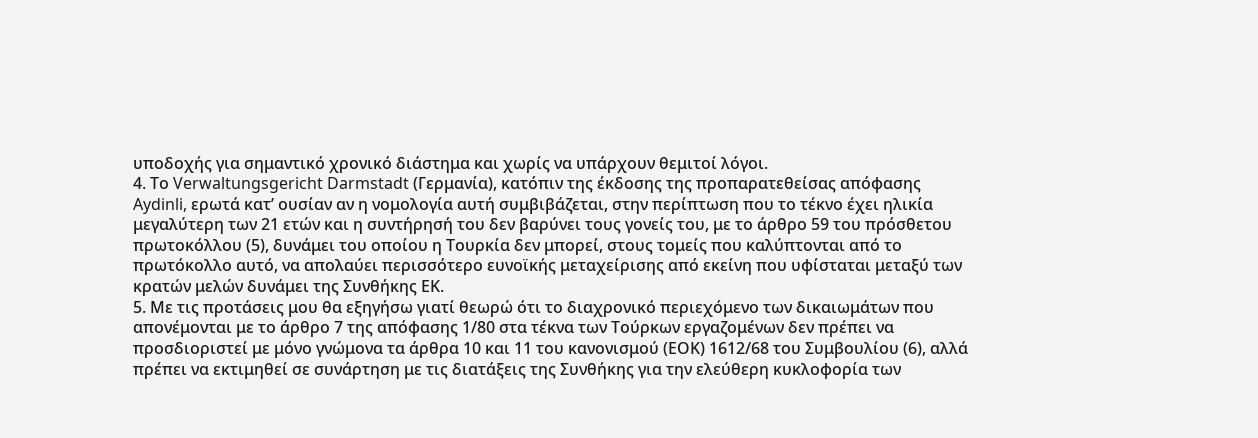υποδοχής για σημαντικό χρονικό διάστημα και χωρίς να υπάρχουν θεμιτοί λόγοι.
4. Το Verwaltungsgericht Darmstadt (Γερμανία), κατόπιν της έκδοσης της προπαρατεθείσας απόφασης Aydinli, ερωτά κατ’ ουσίαν αν η νομολογία αυτή συμβιβάζεται, στην περίπτωση που το τέκνο έχει ηλικία μεγαλύτερη των 21 ετών και η συντήρησή του δεν βαρύνει τους γονείς του, με το άρθρο 59 του πρόσθετου πρωτοκόλλου (5), δυνάμει του οποίου η Τουρκία δεν μπορεί, στους τομείς που καλύπτονται από το πρωτόκολλο αυτό, να απολαύει περισσότερο ευνοϊκής μεταχείρισης από εκείνη που υφίσταται μεταξύ των κρατών μελών δυνάμει της Συνθήκης ΕΚ.
5. Με τις προτάσεις μου θα εξηγήσω γιατί θεωρώ ότι το διαχρονικό περιεχόμενο των δικαιωμάτων που απονέμονται με το άρθρο 7 της απόφασης 1/80 στα τέκνα των Τούρκων εργαζομένων δεν πρέπει να προσδιοριστεί με μόνο γνώμονα τα άρθρα 10 και 11 του κανονισμού (ΕΟΚ) 1612/68 του Συμβουλίου (6), αλλά πρέπει να εκτιμηθεί σε συνάρτηση με τις διατάξεις της Συνθήκης για την ελεύθερη κυκλοφορία των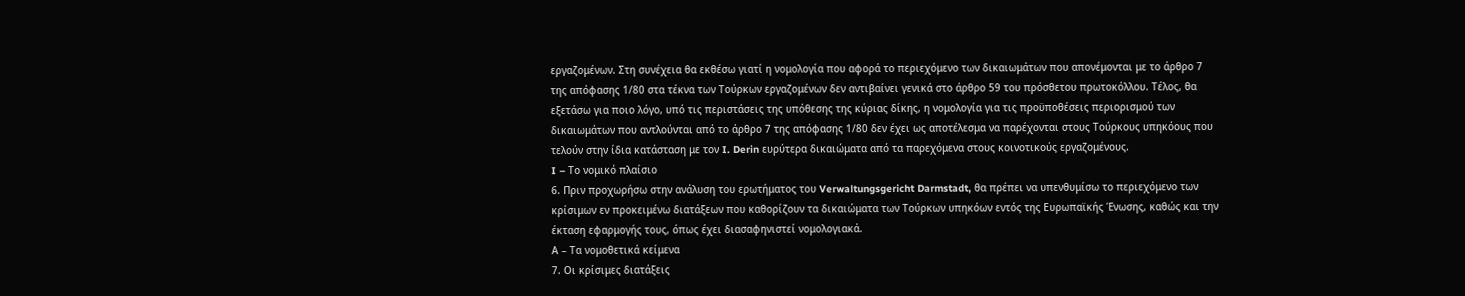εργαζομένων. Στη συνέχεια θα εκθέσω γιατί η νομολογία που αφορά το περιεχόμενο των δικαιωμάτων που απονέμονται με το άρθρο 7 της απόφασης 1/80 στα τέκνα των Τούρκων εργαζομένων δεν αντιβαίνει γενικά στο άρθρο 59 του πρόσθετου πρωτοκόλλου. Τέλος, θα εξετάσω για ποιο λόγο, υπό τις περιστάσεις της υπόθεσης της κύριας δίκης, η νομολογία για τις προϋποθέσεις περιορισμού των δικαιωμάτων που αντλούνται από το άρθρο 7 της απόφασης 1/80 δεν έχει ως αποτέλεσμα να παρέχονται στους Τούρκους υπηκόους που τελούν στην ίδια κατάσταση με τον I. Derin ευρύτερα δικαιώματα από τα παρεχόμενα στους κοινοτικούς εργαζομένους.
I – Το νομικό πλαίσιο
6. Πριν προχωρήσω στην ανάλυση του ερωτήματος του Verwaltungsgericht Darmstadt, θα πρέπει να υπενθυμίσω το περιεχόμενο των κρίσιμων εν προκειμένω διατάξεων που καθορίζουν τα δικαιώματα των Τούρκων υπηκόων εντός της Ευρωπαϊκής Ένωσης, καθώς και την έκταση εφαρμογής τους, όπως έχει διασαφηνιστεί νομολογιακά.
Α – Τα νομοθετικά κείμενα
7. Οι κρίσιμες διατάξεις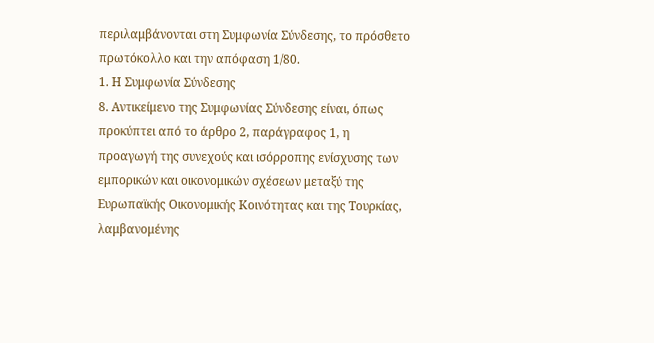περιλαμβάνονται στη Συμφωνία Σύνδεσης, το πρόσθετο πρωτόκολλο και την απόφαση 1/80.
1. Η Συμφωνία Σύνδεσης
8. Αντικείμενο της Συμφωνίας Σύνδεσης είναι, όπως προκύπτει από το άρθρο 2, παράγραφος 1, η προαγωγή της συνεχούς και ισόρροπης ενίσχυσης των εμπορικών και οικονομικών σχέσεων μεταξύ της Ευρωπαϊκής Οικονομικής Κοινότητας και της Τουρκίας, λαμβανομένης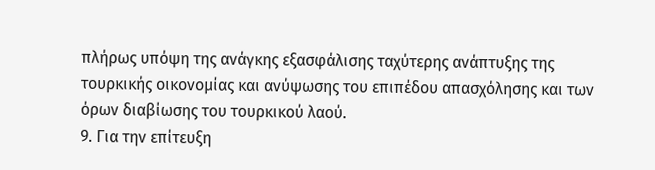πλήρως υπόψη της ανάγκης εξασφάλισης ταχύτερης ανάπτυξης της τουρκικής οικονομίας και ανύψωσης του επιπέδου απασχόλησης και των όρων διαβίωσης του τουρκικού λαού.
9. Για την επίτευξη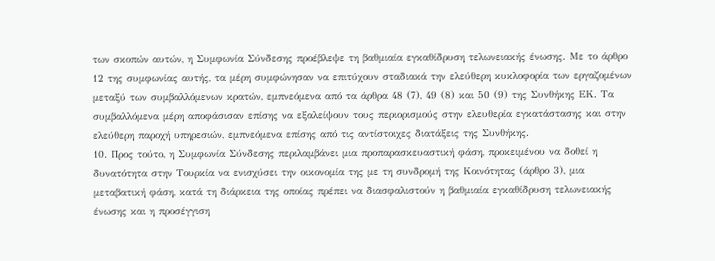των σκοπών αυτών, η Συμφωνία Σύνδεσης προέβλεψε τη βαθμιαία εγκαθίδρυση τελωνειακής ένωσης. Με το άρθρο 12 της συμφωνίας αυτής, τα μέρη συμφώνησαν να επιτύχουν σταδιακά την ελεύθερη κυκλοφορία των εργαζομένων μεταξύ των συμβαλλόμενων κρατών, εμπνεόμενα από τα άρθρα 48 (7), 49 (8) και 50 (9) της Συνθήκης ΕΚ. Τα συμβαλλόμενα μέρη αποφάσισαν επίσης να εξαλείψουν τους περιορισμούς στην ελευθερία εγκατάστασης και στην ελεύθερη παροχή υπηρεσιών, εμπνεόμενα επίσης από τις αντίστοιχες διατάξεις της Συνθήκης.
10. Προς τούτο, η Συμφωνία Σύνδεσης περιλαμβάνει μια προπαρασκευαστική φάση, προκειμένου να δοθεί η δυνατότητα στην Τουρκία να ενισχύσει την οικονομία της με τη συνδρομή της Κοινότητας (άρθρο 3), μια μεταβατική φάση, κατά τη διάρκεια της οποίας πρέπει να διασφαλιστούν η βαθμιαία εγκαθίδρυση τελωνειακής ένωσης και η προσέγγιση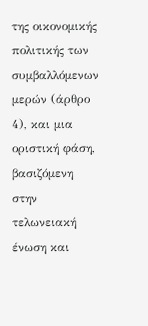της οικονομικής πολιτικής των συμβαλλόμενων μερών (άρθρο 4), και μια οριστική φάση, βασιζόμενη στην τελωνειακή ένωση και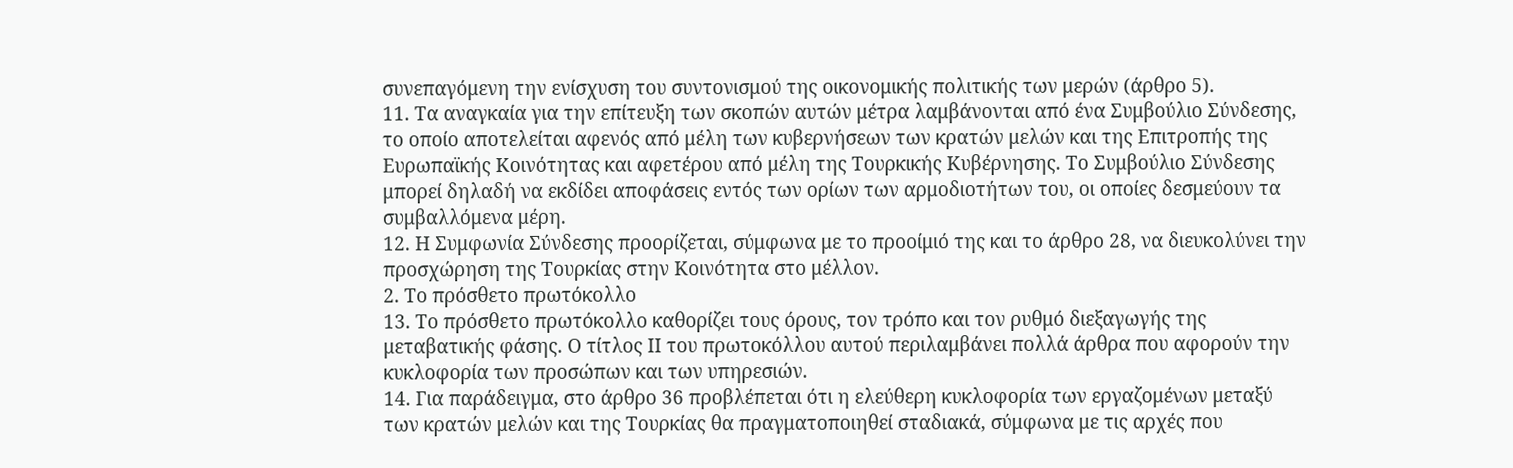συνεπαγόμενη την ενίσχυση του συντονισμού της οικονομικής πολιτικής των μερών (άρθρο 5).
11. Τα αναγκαία για την επίτευξη των σκοπών αυτών μέτρα λαμβάνονται από ένα Συμβούλιο Σύνδεσης, το οποίο αποτελείται αφενός από μέλη των κυβερνήσεων των κρατών μελών και της Επιτροπής της Ευρωπαϊκής Κοινότητας και αφετέρου από μέλη της Τουρκικής Κυβέρνησης. Το Συμβούλιο Σύνδεσης μπορεί δηλαδή να εκδίδει αποφάσεις εντός των ορίων των αρμοδιοτήτων του, οι οποίες δεσμεύουν τα συμβαλλόμενα μέρη.
12. Η Συμφωνία Σύνδεσης προορίζεται, σύμφωνα με το προοίμιό της και το άρθρο 28, να διευκολύνει την προσχώρηση της Τουρκίας στην Κοινότητα στο μέλλον.
2. Το πρόσθετο πρωτόκολλο
13. Το πρόσθετο πρωτόκολλο καθορίζει τους όρους, τον τρόπο και τον ρυθμό διεξαγωγής της μεταβατικής φάσης. Ο τίτλος ΙΙ του πρωτοκόλλου αυτού περιλαμβάνει πολλά άρθρα που αφορούν την κυκλοφορία των προσώπων και των υπηρεσιών.
14. Για παράδειγμα, στο άρθρο 36 προβλέπεται ότι η ελεύθερη κυκλοφορία των εργαζομένων μεταξύ των κρατών μελών και της Τουρκίας θα πραγματοποιηθεί σταδιακά, σύμφωνα με τις αρχές που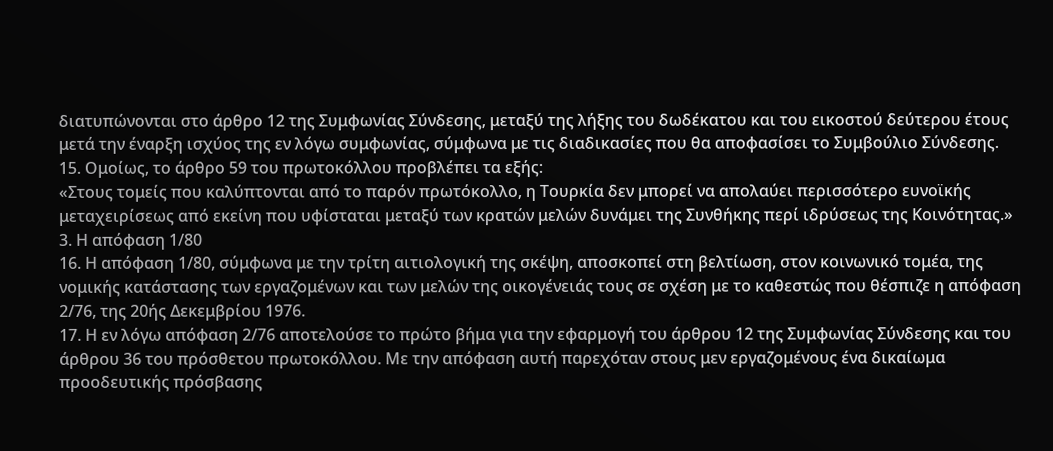διατυπώνονται στο άρθρο 12 της Συμφωνίας Σύνδεσης, μεταξύ της λήξης του δωδέκατου και του εικοστού δεύτερου έτους μετά την έναρξη ισχύος της εν λόγω συμφωνίας, σύμφωνα με τις διαδικασίες που θα αποφασίσει το Συμβούλιο Σύνδεσης.
15. Ομοίως, το άρθρο 59 του πρωτοκόλλου προβλέπει τα εξής:
«Στους τομείς που καλύπτονται από το παρόν πρωτόκολλο, η Τουρκία δεν μπορεί να απολαύει περισσότερο ευνοϊκής μεταχειρίσεως από εκείνη που υφίσταται μεταξύ των κρατών μελών δυνάμει της Συνθήκης περί ιδρύσεως της Κοινότητας.»
3. Η απόφαση 1/80
16. Η απόφαση 1/80, σύμφωνα με την τρίτη αιτιολογική της σκέψη, αποσκοπεί στη βελτίωση, στον κοινωνικό τομέα, της νομικής κατάστασης των εργαζομένων και των μελών της οικογένειάς τους σε σχέση με το καθεστώς που θέσπιζε η απόφαση 2/76, της 20ής Δεκεμβρίου 1976.
17. Η εν λόγω απόφαση 2/76 αποτελούσε το πρώτο βήμα για την εφαρμογή του άρθρου 12 της Συμφωνίας Σύνδεσης και του άρθρου 36 του πρόσθετου πρωτοκόλλου. Με την απόφαση αυτή παρεχόταν στους μεν εργαζομένους ένα δικαίωμα προοδευτικής πρόσβασης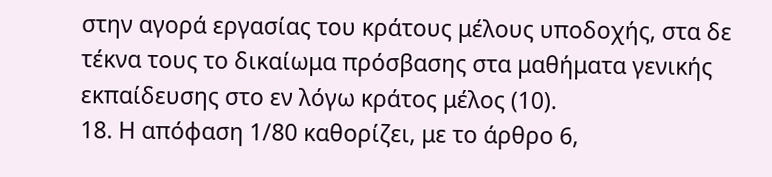στην αγορά εργασίας του κράτους μέλους υποδοχής, στα δε τέκνα τους το δικαίωμα πρόσβασης στα μαθήματα γενικής εκπαίδευσης στο εν λόγω κράτος μέλος (10).
18. Η απόφαση 1/80 καθορίζει, με το άρθρο 6,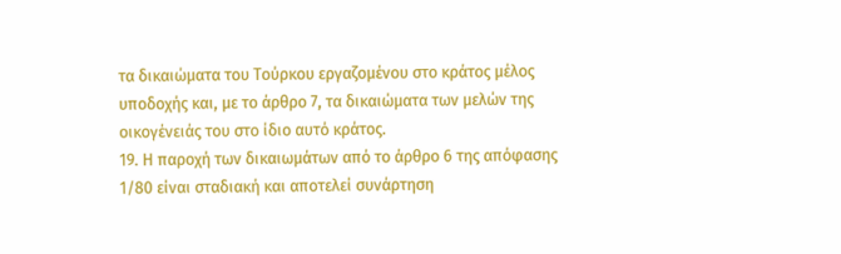τα δικαιώματα του Τούρκου εργαζομένου στο κράτος μέλος υποδοχής και, με το άρθρο 7, τα δικαιώματα των μελών της οικογένειάς του στο ίδιο αυτό κράτος.
19. Η παροχή των δικαιωμάτων από το άρθρο 6 της απόφασης 1/80 είναι σταδιακή και αποτελεί συνάρτηση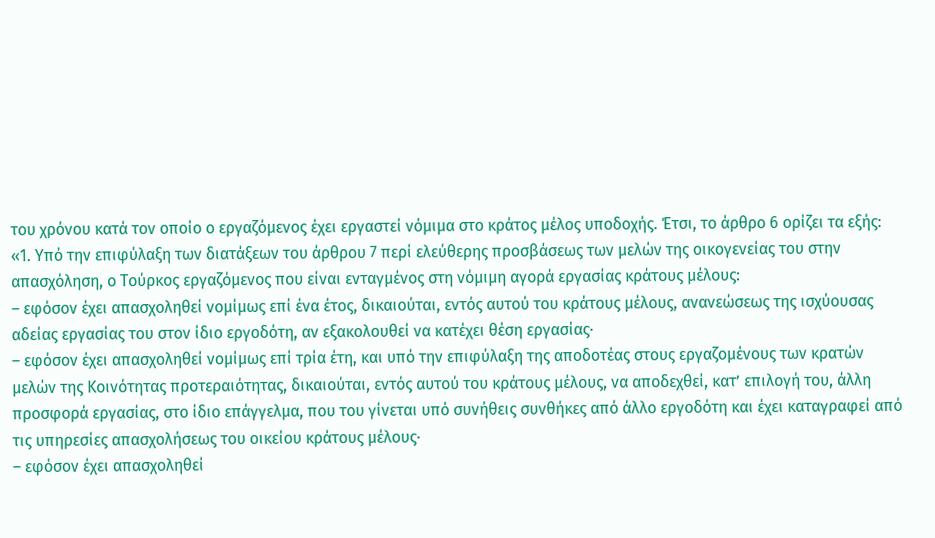του χρόνου κατά τον οποίο ο εργαζόμενος έχει εργαστεί νόμιμα στο κράτος μέλος υποδοχής. Έτσι, το άρθρο 6 ορίζει τα εξής:
«1. Υπό την επιφύλαξη των διατάξεων του άρθρου 7 περί ελεύθερης προσβάσεως των μελών της οικογενείας του στην απασχόληση, ο Τούρκος εργαζόμενος που είναι ενταγμένος στη νόμιμη αγορά εργασίας κράτους μέλους:
– εφόσον έχει απασχοληθεί νομίμως επί ένα έτος, δικαιούται, εντός αυτού του κράτους μέλους, ανανεώσεως της ισχύουσας αδείας εργασίας του στον ίδιο εργοδότη, αν εξακολουθεί να κατέχει θέση εργασίας·
– εφόσον έχει απασχοληθεί νομίμως επί τρία έτη, και υπό την επιφύλαξη της αποδοτέας στους εργαζομένους των κρατών μελών της Κοινότητας προτεραιότητας, δικαιούται, εντός αυτού του κράτους μέλους, να αποδεχθεί, κατ’ επιλογή του, άλλη προσφορά εργασίας, στο ίδιο επάγγελμα, που του γίνεται υπό συνήθεις συνθήκες από άλλο εργοδότη και έχει καταγραφεί από τις υπηρεσίες απασχολήσεως του οικείου κράτους μέλους·
– εφόσον έχει απασχοληθεί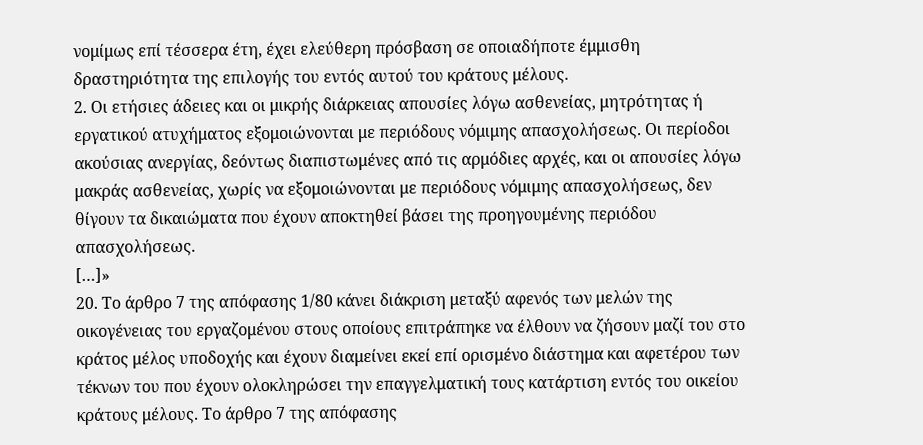νομίμως επί τέσσερα έτη, έχει ελεύθερη πρόσβαση σε οποιαδήποτε έμμισθη δραστηριότητα της επιλογής του εντός αυτού του κράτους μέλους.
2. Οι ετήσιες άδειες και οι μικρής διάρκειας απουσίες λόγω ασθενείας, μητρότητας ή εργατικού ατυχήματος εξομοιώνονται με περιόδους νόμιμης απασχολήσεως. Οι περίοδοι ακούσιας ανεργίας, δεόντως διαπιστωμένες από τις αρμόδιες αρχές, και οι απουσίες λόγω μακράς ασθενείας, χωρίς να εξομοιώνονται με περιόδους νόμιμης απασχολήσεως, δεν θίγουν τα δικαιώματα που έχουν αποκτηθεί βάσει της προηγουμένης περιόδου απασχολήσεως.
[…]»
20. Το άρθρο 7 της απόφασης 1/80 κάνει διάκριση μεταξύ αφενός των μελών της οικογένειας του εργαζομένου στους οποίους επιτράπηκε να έλθουν να ζήσουν μαζί του στο κράτος μέλος υποδοχής και έχουν διαμείνει εκεί επί ορισμένο διάστημα και αφετέρου των τέκνων του που έχουν ολοκληρώσει την επαγγελματική τους κατάρτιση εντός του οικείου κράτους μέλους. Το άρθρο 7 της απόφασης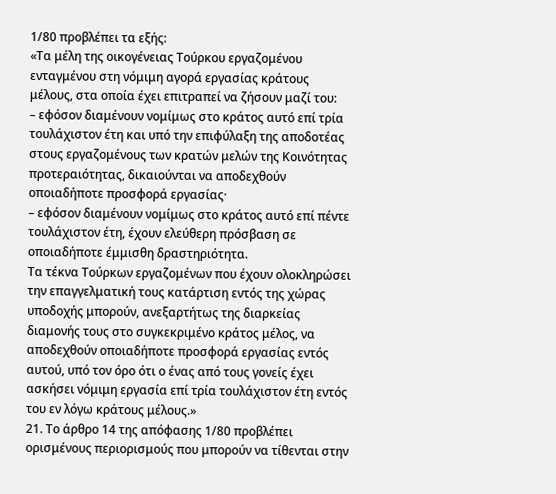1/80 προβλέπει τα εξής:
«Τα μέλη της οικογένειας Τούρκου εργαζομένου ενταγμένου στη νόμιμη αγορά εργασίας κράτους μέλους, στα οποία έχει επιτραπεί να ζήσουν μαζί του:
– εφόσον διαμένουν νομίμως στο κράτος αυτό επί τρία τουλάχιστον έτη και υπό την επιφύλαξη της αποδοτέας στους εργαζομένους των κρατών μελών της Κοινότητας προτεραιότητας, δικαιούνται να αποδεχθούν οποιαδήποτε προσφορά εργασίας·
– εφόσον διαμένουν νομίμως στο κράτος αυτό επί πέντε τουλάχιστον έτη, έχουν ελεύθερη πρόσβαση σε οποιαδήποτε έμμισθη δραστηριότητα.
Τα τέκνα Τούρκων εργαζομένων που έχουν ολοκληρώσει την επαγγελματική τους κατάρτιση εντός της χώρας υποδοχής μπορούν, ανεξαρτήτως της διαρκείας διαμονής τους στο συγκεκριμένο κράτος μέλος, να αποδεχθούν οποιαδήποτε προσφορά εργασίας εντός αυτού, υπό τον όρο ότι ο ένας από τους γονείς έχει ασκήσει νόμιμη εργασία επί τρία τουλάχιστον έτη εντός του εν λόγω κράτους μέλους.»
21. Το άρθρο 14 της απόφασης 1/80 προβλέπει ορισμένους περιορισμούς που μπορούν να τίθενται στην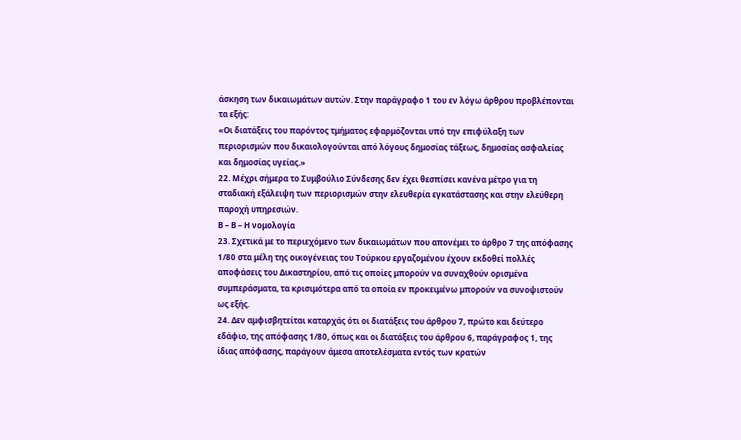άσκηση των δικαιωμάτων αυτών. Στην παράγραφο 1 του εν λόγω άρθρου προβλέπονται τα εξής:
«Οι διατάξεις του παρόντος τμήματος εφαρμόζονται υπό την επιφύλαξη των περιορισμών που δικαιολογούνται από λόγους δημοσίας τάξεως, δημοσίας ασφαλείας και δημοσίας υγείας.»
22. Μέχρι σήμερα το Συμβούλιο Σύνδεσης δεν έχει θεσπίσει κανένα μέτρο για τη σταδιακή εξάλειψη των περιορισμών στην ελευθερία εγκατάστασης και στην ελεύθερη παροχή υπηρεσιών.
Β – Β – Η νομολογία
23. Σχετικά με το περιεχόμενο των δικαιωμάτων που απονέμει το άρθρο 7 της απόφασης 1/80 στα μέλη της οικογένειας του Τούρκου εργαζομένου έχουν εκδοθεί πολλές αποφάσεις του Δικαστηρίου, από τις οποίες μπορούν να συναχθούν ορισμένα συμπεράσματα, τα κρισιμότερα από τα οποία εν προκειμένω μπορούν να συνοψιστούν ως εξής.
24. Δεν αμφισβητείται καταρχάς ότι οι διατάξεις του άρθρου 7, πρώτο και δεύτερο εδάφιο, της απόφασης 1/80, όπως και οι διατάξεις του άρθρου 6, παράγραφος 1, της ίδιας απόφασης, παράγουν άμεσα αποτελέσματα εντός των κρατών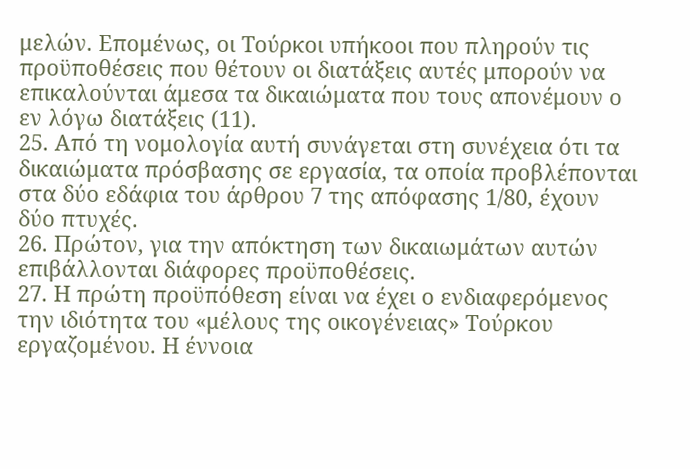μελών. Επομένως, οι Τούρκοι υπήκοοι που πληρούν τις προϋποθέσεις που θέτουν οι διατάξεις αυτές μπορούν να επικαλούνται άμεσα τα δικαιώματα που τους απονέμουν ο εν λόγω διατάξεις (11).
25. Από τη νομολογία αυτή συνάγεται στη συνέχεια ότι τα δικαιώματα πρόσβασης σε εργασία, τα οποία προβλέπονται στα δύο εδάφια του άρθρου 7 της απόφασης 1/80, έχουν δύο πτυχές.
26. Πρώτον, για την απόκτηση των δικαιωμάτων αυτών επιβάλλονται διάφορες προϋποθέσεις.
27. Η πρώτη προϋπόθεση είναι να έχει ο ενδιαφερόμενος την ιδιότητα του «μέλους της οικογένειας» Τούρκου εργαζομένου. Η έννοια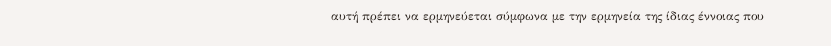αυτή πρέπει να ερμηνεύεται σύμφωνα με την ερμηνεία της ίδιας έννοιας που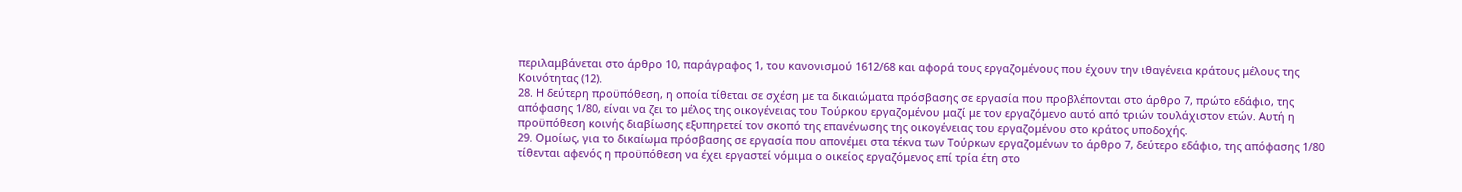περιλαμβάνεται στο άρθρο 10, παράγραφος 1, του κανονισμού 1612/68 και αφορά τους εργαζομένους που έχουν την ιθαγένεια κράτους μέλους της Κοινότητας (12).
28. Η δεύτερη προϋπόθεση, η οποία τίθεται σε σχέση με τα δικαιώματα πρόσβασης σε εργασία που προβλέπονται στο άρθρο 7, πρώτο εδάφιο, της απόφασης 1/80, είναι να ζει το μέλος της οικογένειας του Τούρκου εργαζομένου μαζί με τον εργαζόμενο αυτό από τριών τουλάχιστον ετών. Αυτή η προϋπόθεση κοινής διαβίωσης εξυπηρετεί τον σκοπό της επανένωσης της οικογένειας του εργαζομένου στο κράτος υποδοχής.
29. Ομοίως, για το δικαίωμα πρόσβασης σε εργασία που απονέμει στα τέκνα των Τούρκων εργαζομένων το άρθρο 7, δεύτερο εδάφιο, της απόφασης 1/80 τίθενται αφενός η προϋπόθεση να έχει εργαστεί νόμιμα ο οικείος εργαζόμενος επί τρία έτη στο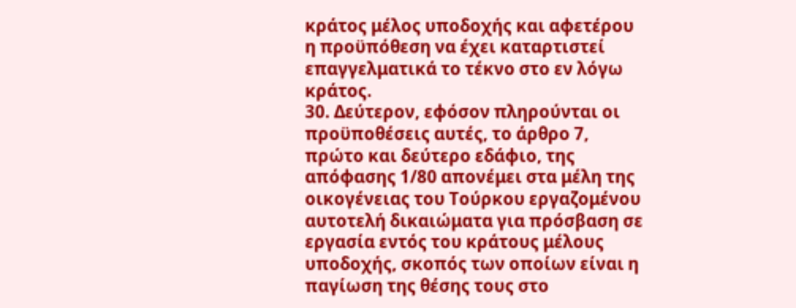κράτος μέλος υποδοχής και αφετέρου η προϋπόθεση να έχει καταρτιστεί επαγγελματικά το τέκνο στο εν λόγω κράτος.
30. Δεύτερον, εφόσον πληρούνται οι προϋποθέσεις αυτές, το άρθρο 7, πρώτο και δεύτερο εδάφιο, της απόφασης 1/80 απονέμει στα μέλη της οικογένειας του Τούρκου εργαζομένου αυτοτελή δικαιώματα για πρόσβαση σε εργασία εντός του κράτους μέλους υποδοχής, σκοπός των οποίων είναι η παγίωση της θέσης τους στο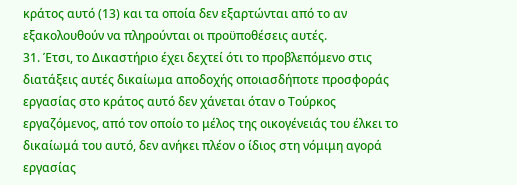κράτος αυτό (13) και τα οποία δεν εξαρτώνται από το αν εξακολουθούν να πληρούνται οι προϋποθέσεις αυτές.
31. Έτσι, το Δικαστήριο έχει δεχτεί ότι το προβλεπόμενο στις διατάξεις αυτές δικαίωμα αποδοχής οποιασδήποτε προσφοράς εργασίας στο κράτος αυτό δεν χάνεται όταν ο Τούρκος εργαζόμενος, από τον οποίο το μέλος της οικογένειάς του έλκει το δικαίωμά του αυτό, δεν ανήκει πλέον ο ίδιος στη νόμιμη αγορά εργασίας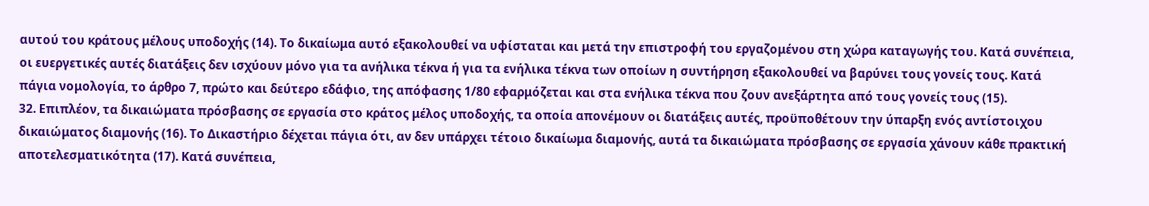αυτού του κράτους μέλους υποδοχής (14). Το δικαίωμα αυτό εξακολουθεί να υφίσταται και μετά την επιστροφή του εργαζομένου στη χώρα καταγωγής του. Κατά συνέπεια, οι ευεργετικές αυτές διατάξεις δεν ισχύουν μόνο για τα ανήλικα τέκνα ή για τα ενήλικα τέκνα των οποίων η συντήρηση εξακολουθεί να βαρύνει τους γονείς τους. Κατά πάγια νομολογία, το άρθρο 7, πρώτο και δεύτερο εδάφιο, της απόφασης 1/80 εφαρμόζεται και στα ενήλικα τέκνα που ζουν ανεξάρτητα από τους γονείς τους (15).
32. Επιπλέον, τα δικαιώματα πρόσβασης σε εργασία στο κράτος μέλος υποδοχής, τα οποία απονέμουν οι διατάξεις αυτές, προϋποθέτουν την ύπαρξη ενός αντίστοιχου δικαιώματος διαμονής (16). Το Δικαστήριο δέχεται πάγια ότι, αν δεν υπάρχει τέτοιο δικαίωμα διαμονής, αυτά τα δικαιώματα πρόσβασης σε εργασία χάνουν κάθε πρακτική αποτελεσματικότητα (17). Κατά συνέπεια,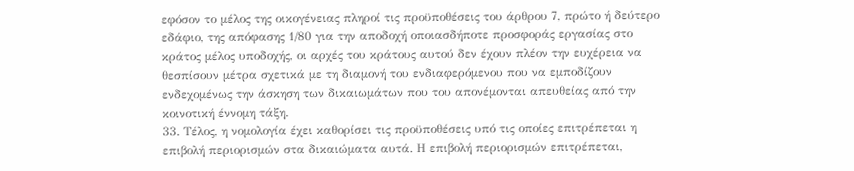εφόσον το μέλος της οικογένειας πληροί τις προϋποθέσεις του άρθρου 7, πρώτο ή δεύτερο εδάφιο, της απόφασης 1/80 για την αποδοχή οποιασδήποτε προσφοράς εργασίας στο κράτος μέλος υποδοχής, οι αρχές του κράτους αυτού δεν έχουν πλέον την ευχέρεια να θεσπίσουν μέτρα σχετικά με τη διαμονή του ενδιαφερόμενου που να εμποδίζουν ενδεχομένως την άσκηση των δικαιωμάτων που του απονέμονται απευθείας από την κοινοτική έννομη τάξη.
33. Τέλος, η νομολογία έχει καθορίσει τις προϋποθέσεις υπό τις οποίες επιτρέπεται η επιβολή περιορισμών στα δικαιώματα αυτά. Η επιβολή περιορισμών επιτρέπεται,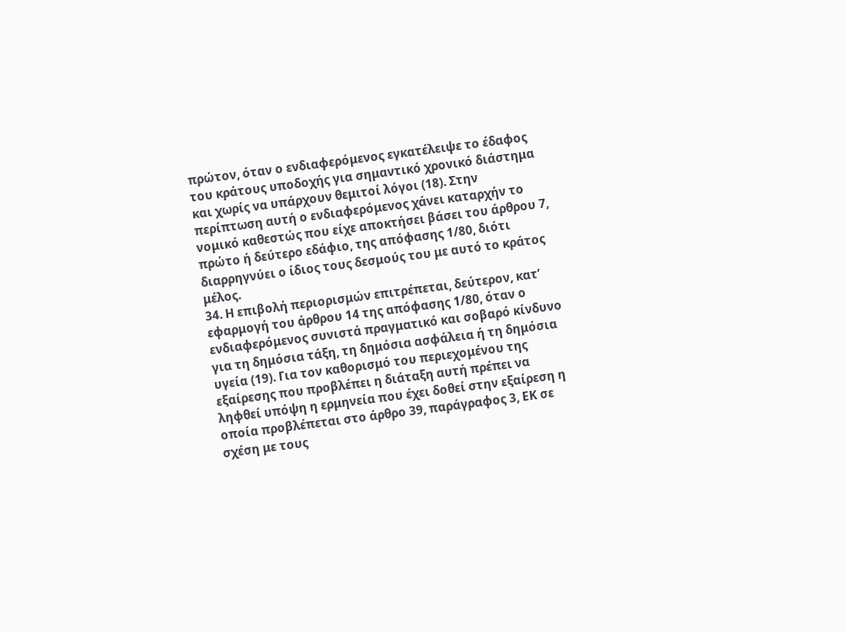πρώτον, όταν ο ενδιαφερόμενος εγκατέλειψε το έδαφος του κράτους υποδοχής για σημαντικό χρονικό διάστημα και χωρίς να υπάρχουν θεμιτοί λόγοι (18). Στην περίπτωση αυτή ο ενδιαφερόμενος χάνει καταρχήν το νομικό καθεστώς που είχε αποκτήσει βάσει του άρθρου 7, πρώτο ή δεύτερο εδάφιο, της απόφασης 1/80, διότι διαρρηγνύει ο ίδιος τους δεσμούς του με αυτό το κράτος μέλος.
34. Η επιβολή περιορισμών επιτρέπεται, δεύτερον, κατ’ εφαρμογή του άρθρου 14 της απόφασης 1/80, όταν ο ενδιαφερόμενος συνιστά πραγματικό και σοβαρό κίνδυνο για τη δημόσια τάξη, τη δημόσια ασφάλεια ή τη δημόσια υγεία (19). Για τον καθορισμό του περιεχομένου της εξαίρεσης που προβλέπει η διάταξη αυτή πρέπει να ληφθεί υπόψη η ερμηνεία που έχει δοθεί στην εξαίρεση η οποία προβλέπεται στο άρθρο 39, παράγραφος 3, ΕΚ σε σχέση με τους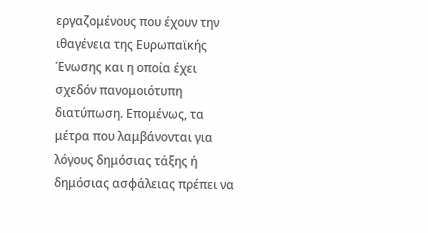εργαζομένους που έχουν την ιθαγένεια της Ευρωπαϊκής Ένωσης και η οποία έχει σχεδόν πανομοιότυπη διατύπωση. Επομένως, τα μέτρα που λαμβάνονται για λόγους δημόσιας τάξης ή δημόσιας ασφάλειας πρέπει να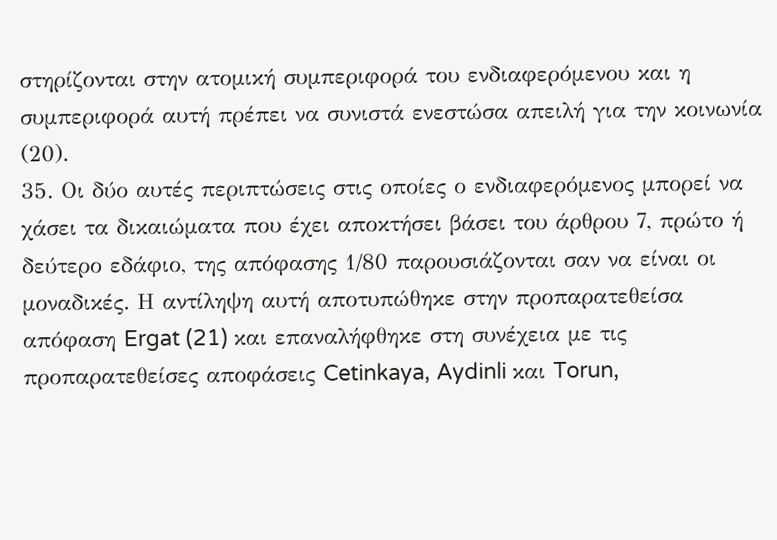στηρίζονται στην ατομική συμπεριφορά του ενδιαφερόμενου και η συμπεριφορά αυτή πρέπει να συνιστά ενεστώσα απειλή για την κοινωνία (20).
35. Οι δύο αυτές περιπτώσεις στις οποίες ο ενδιαφερόμενος μπορεί να χάσει τα δικαιώματα που έχει αποκτήσει βάσει του άρθρου 7, πρώτο ή δεύτερο εδάφιο, της απόφασης 1/80 παρουσιάζονται σαν να είναι οι μοναδικές. Η αντίληψη αυτή αποτυπώθηκε στην προπαρατεθείσα απόφαση Ergat (21) και επαναλήφθηκε στη συνέχεια με τις προπαρατεθείσες αποφάσεις Cetinkaya, Aydinli και Torun,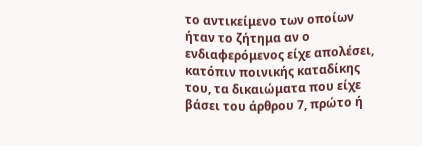το αντικείμενο των οποίων ήταν το ζήτημα αν ο ενδιαφερόμενος είχε απολέσει, κατόπιν ποινικής καταδίκης του, τα δικαιώματα που είχε βάσει του άρθρου 7, πρώτο ή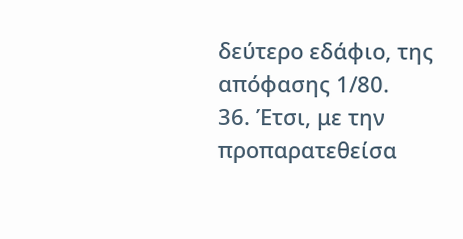δεύτερο εδάφιο, της απόφασης 1/80.
36. Έτσι, με την προπαρατεθείσα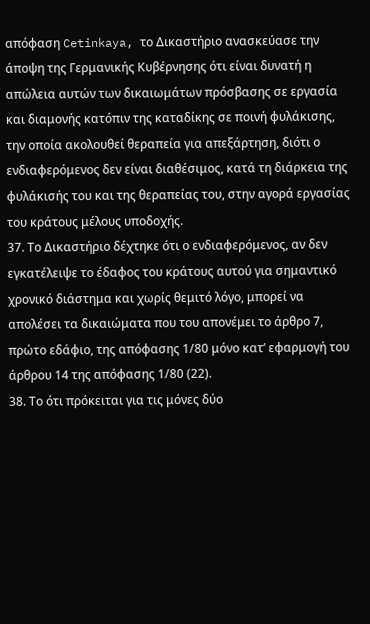απόφαση Cetinkaya, το Δικαστήριο ανασκεύασε την άποψη της Γερμανικής Κυβέρνησης ότι είναι δυνατή η απώλεια αυτών των δικαιωμάτων πρόσβασης σε εργασία και διαμονής κατόπιν της καταδίκης σε ποινή φυλάκισης, την οποία ακολουθεί θεραπεία για απεξάρτηση, διότι ο ενδιαφερόμενος δεν είναι διαθέσιμος, κατά τη διάρκεια της φυλάκισής του και της θεραπείας του, στην αγορά εργασίας του κράτους μέλους υποδοχής.
37. Το Δικαστήριο δέχτηκε ότι ο ενδιαφερόμενος, αν δεν εγκατέλειψε το έδαφος του κράτους αυτού για σημαντικό χρονικό διάστημα και χωρίς θεμιτό λόγο, μπορεί να απολέσει τα δικαιώματα που του απονέμει το άρθρο 7, πρώτο εδάφιο, της απόφασης 1/80 μόνο κατ’ εφαρμογή του άρθρου 14 της απόφασης 1/80 (22).
38. Το ότι πρόκειται για τις μόνες δύο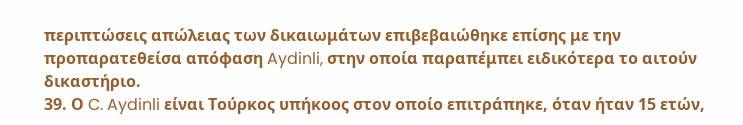περιπτώσεις απώλειας των δικαιωμάτων επιβεβαιώθηκε επίσης με την προπαρατεθείσα απόφαση Aydinli, στην οποία παραπέμπει ειδικότερα το αιτούν δικαστήριο.
39. Ο C. Aydinli είναι Τούρκος υπήκοος στον οποίο επιτράπηκε, όταν ήταν 15 ετών,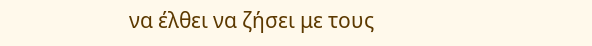να έλθει να ζήσει με τους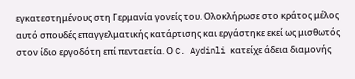εγκατεστημένους στη Γερμανία γονείς του. Ολοκλήρωσε στο κράτος μέλος αυτό σπουδές επαγγελματικής κατάρτισης και εργάστηκε εκεί ως μισθωτός στον ίδιο εργοδότη επί πενταετία. Ο C. Aydinli κατείχε άδεια διαμονής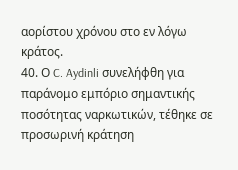αορίστου χρόνου στο εν λόγω κράτος.
40. Ο C. Aydinli συνελήφθη για παράνομο εμπόριο σημαντικής ποσότητας ναρκωτικών, τέθηκε σε προσωρινή κράτηση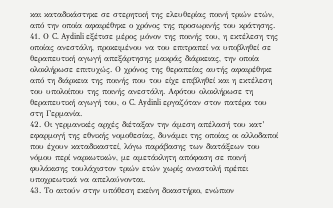και καταδικάστηκε σε στερητική της ελευθερίας ποινή τριών ετών, από την οποία αφαιρέθηκε ο χρόνος της προσωρινής του κράτησης.
41. Ο C. Aydinli εξέτισε μέρος μόνον της ποινής του, η εκτέλεση της οποίας ανεστάλη, προκειμένου να του επιτραπεί να υποβληθεί σε θεραπευτική αγωγή απεξάρτησης μακράς διάρκειας, την οποία ολοκλήρωσε επιτυχώς. Ο χρόνος της θεραπείας αυτής αφαιρέθηκε από τη διάρκεια της ποινής που του είχε επιβληθεί και η εκτέλεση του υπολοίπου της ποινής ανεστάλη. Αφότου ολοκλήρωσε τη θεραπευτική αγωγή του, ο C. Aydinli εργαζόταν στον πατέρα του στη Γερμανία.
42. Οι γερμανικές αρχές διέταξαν την άμεση απέλασή του κατ’ εφαρμογή της εθνικής νομοθεσίας, δυνάμει της οποίας οι αλλοδαποί που έχουν καταδικαστεί, λόγω παράβασης των διατάξεων του νόμου περί ναρκωτικών, με αμετάκλητη απόφαση σε ποινή φυλάκισης τουλάχιστον τριών ετών χωρίς αναστολή πρέπει υποχρεωτικά να απελαύνονται.
43. Το αιτούν στην υπόθεση εκείνη δικαστήριο, ενώπιον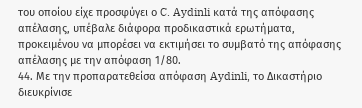του οποίου είχε προσφύγει ο C. Aydinli κατά της απόφασης απέλασης, υπέβαλε διάφορα προδικαστικά ερωτήματα, προκειμένου να μπορέσει να εκτιμήσει το συμβατό της απόφασης απέλασης με την απόφαση 1/80.
44. Με την προπαρατεθείσα απόφαση Aydinli, το Δικαστήριο διευκρίνισε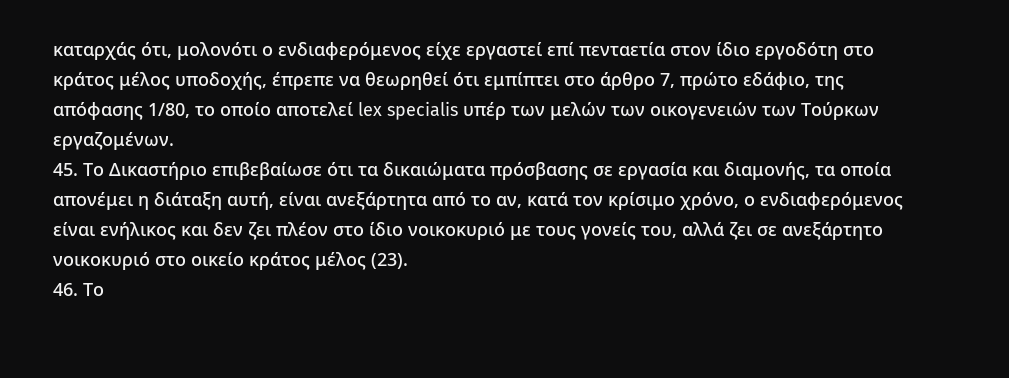καταρχάς ότι, μολονότι ο ενδιαφερόμενος είχε εργαστεί επί πενταετία στον ίδιο εργοδότη στο κράτος μέλος υποδοχής, έπρεπε να θεωρηθεί ότι εμπίπτει στο άρθρο 7, πρώτο εδάφιο, της απόφασης 1/80, το οποίο αποτελεί lex specialis υπέρ των μελών των οικογενειών των Τούρκων εργαζομένων.
45. Το Δικαστήριο επιβεβαίωσε ότι τα δικαιώματα πρόσβασης σε εργασία και διαμονής, τα οποία απονέμει η διάταξη αυτή, είναι ανεξάρτητα από το αν, κατά τον κρίσιμο χρόνο, ο ενδιαφερόμενος είναι ενήλικος και δεν ζει πλέον στο ίδιο νοικοκυριό με τους γονείς του, αλλά ζει σε ανεξάρτητο νοικοκυριό στο οικείο κράτος μέλος (23).
46. Το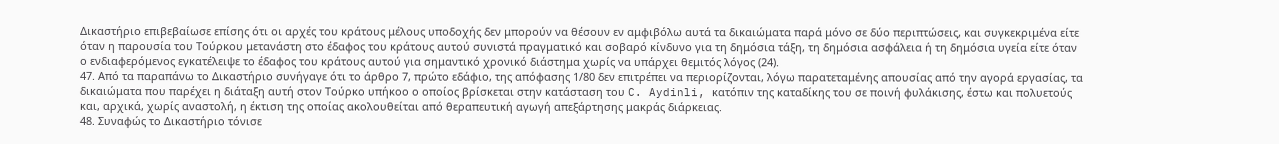Δικαστήριο επιβεβαίωσε επίσης ότι οι αρχές του κράτους μέλους υποδοχής δεν μπορούν να θέσουν εν αμφιβόλω αυτά τα δικαιώματα παρά μόνο σε δύο περιπτώσεις, και συγκεκριμένα είτε όταν η παρουσία του Τούρκου μετανάστη στο έδαφος του κράτους αυτού συνιστά πραγματικό και σοβαρό κίνδυνο για τη δημόσια τάξη, τη δημόσια ασφάλεια ή τη δημόσια υγεία είτε όταν ο ενδιαφερόμενος εγκατέλειψε το έδαφος του κράτους αυτού για σημαντικό χρονικό διάστημα χωρίς να υπάρχει θεμιτός λόγος (24).
47. Από τα παραπάνω το Δικαστήριο συνήγαγε ότι το άρθρο 7, πρώτο εδάφιο, της απόφασης 1/80 δεν επιτρέπει να περιορίζονται, λόγω παρατεταμένης απουσίας από την αγορά εργασίας, τα δικαιώματα που παρέχει η διάταξη αυτή στον Τούρκο υπήκοο ο οποίος βρίσκεται στην κατάσταση του C. Aydinli, κατόπιν της καταδίκης του σε ποινή φυλάκισης, έστω και πολυετούς και, αρχικά, χωρίς αναστολή, η έκτιση της οποίας ακολουθείται από θεραπευτική αγωγή απεξάρτησης μακράς διάρκειας.
48. Συναφώς το Δικαστήριο τόνισε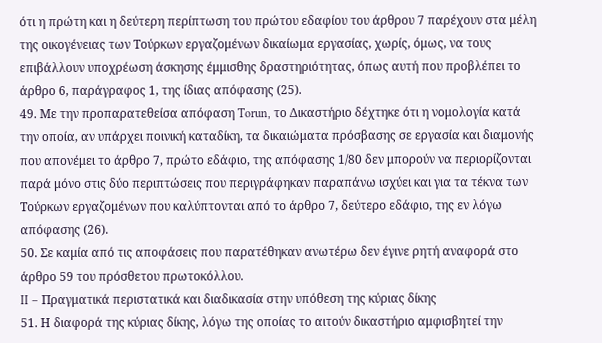ότι η πρώτη και η δεύτερη περίπτωση του πρώτου εδαφίου του άρθρου 7 παρέχουν στα μέλη της οικογένειας των Τούρκων εργαζομένων δικαίωμα εργασίας, χωρίς, όμως, να τους επιβάλλουν υποχρέωση άσκησης έμμισθης δραστηριότητας, όπως αυτή που προβλέπει το άρθρο 6, παράγραφος 1, της ίδιας απόφασης (25).
49. Με την προπαρατεθείσα απόφαση Torun, το Δικαστήριο δέχτηκε ότι η νομολογία κατά την οποία, αν υπάρχει ποινική καταδίκη, τα δικαιώματα πρόσβασης σε εργασία και διαμονής που απονέμει το άρθρο 7, πρώτο εδάφιο, της απόφασης 1/80 δεν μπορούν να περιορίζονται παρά μόνο στις δύο περιπτώσεις που περιγράφηκαν παραπάνω ισχύει και για τα τέκνα των Τούρκων εργαζομένων που καλύπτονται από το άρθρο 7, δεύτερο εδάφιο, της εν λόγω απόφασης (26).
50. Σε καμία από τις αποφάσεις που παρατέθηκαν ανωτέρω δεν έγινε ρητή αναφορά στο άρθρο 59 του πρόσθετου πρωτοκόλλου.
II – Πραγματικά περιστατικά και διαδικασία στην υπόθεση της κύριας δίκης
51. Η διαφορά της κύριας δίκης, λόγω της οποίας το αιτούν δικαστήριο αμφισβητεί την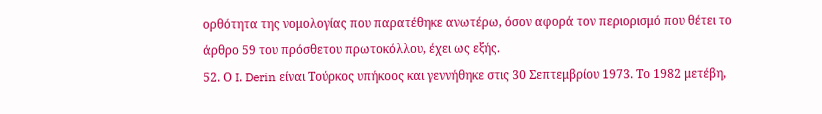ορθότητα της νομολογίας που παρατέθηκε ανωτέρω, όσον αφορά τον περιορισμό που θέτει το άρθρο 59 του πρόσθετου πρωτοκόλλου, έχει ως εξής.
52. Ο I. Derin είναι Τούρκος υπήκοος και γεννήθηκε στις 30 Σεπτεμβρίου 1973. Το 1982 μετέβη,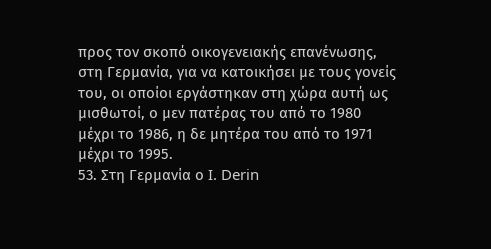προς τον σκοπό οικογενειακής επανένωσης, στη Γερμανία, για να κατοικήσει με τους γονείς του, οι οποίοι εργάστηκαν στη χώρα αυτή ως μισθωτοί, ο μεν πατέρας του από το 1980 μέχρι το 1986, η δε μητέρα του από το 1971 μέχρι το 1995.
53. Στη Γερμανία ο I. Derin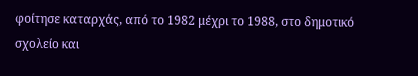φοίτησε καταρχάς, από το 1982 μέχρι το 1988, στο δημοτικό σχολείο και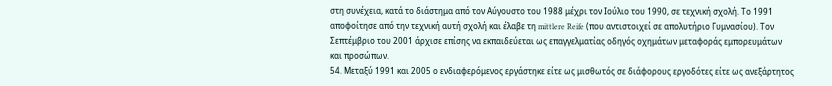στη συνέχεια, κατά το διάστημα από τον Αύγουστο του 1988 μέχρι τον Ιούλιο του 1990, σε τεχνική σχολή. Το 1991 αποφοίτησε από την τεχνική αυτή σχολή και έλαβε τη mittlere Reife (που αντιστοιχεί σε απολυτήριο Γυμνασίου). Τον Σεπτέμβριο του 2001 άρχισε επίσης να εκπαιδεύεται ως επαγγελματίας οδηγός οχημάτων μεταφοράς εμπορευμάτων και προσώπων.
54. Μεταξύ 1991 και 2005 ο ενδιαφερόμενος εργάστηκε είτε ως μισθωτός σε διάφορους εργοδότες είτε ως ανεξάρτητος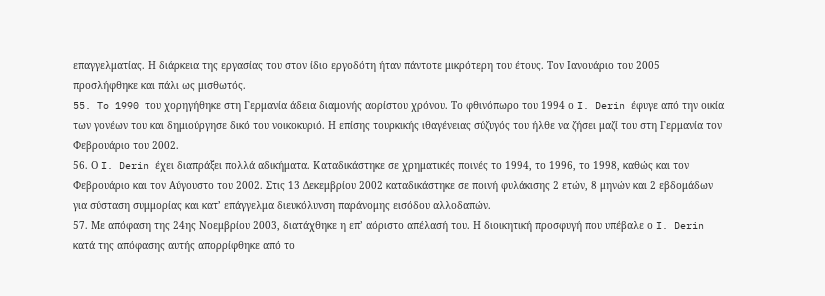επαγγελματίας. Η διάρκεια της εργασίας του στον ίδιο εργοδότη ήταν πάντοτε μικρότερη του έτους. Τον Ιανουάριο του 2005 προσλήφθηκε και πάλι ως μισθωτός.
55. To 1990 του χορηγήθηκε στη Γερμανία άδεια διαμονής αορίστου χρόνου. Το φθινόπωρο του 1994 ο I. Derin έφυγε από την οικία των γονέων του και δημιούργησε δικό του νοικοκυριό. Η επίσης τουρκικής ιθαγένειας σύζυγός του ήλθε να ζήσει μαζί του στη Γερμανία τον Φεβρουάριο του 2002.
56. Ο I. Derin έχει διαπράξει πολλά αδικήματα. Καταδικάστηκε σε χρηματικές ποινές το 1994, το 1996, το 1998, καθώς και τον Φεβρουάριο και τον Αύγουστο του 2002. Στις 13 Δεκεμβρίου 2002 καταδικάστηκε σε ποινή φυλάκισης 2 ετών, 8 μηνών και 2 εβδομάδων για σύσταση συμμορίας και κατ’ επάγγελμα διευκόλυνση παράνομης εισόδου αλλοδαπών.
57. Με απόφαση της 24ης Νοεμβρίου 2003, διατάχθηκε η επ’ αόριστο απέλασή του. Η διοικητική προσφυγή που υπέβαλε ο I. Derin κατά της απόφασης αυτής απορρίφθηκε από το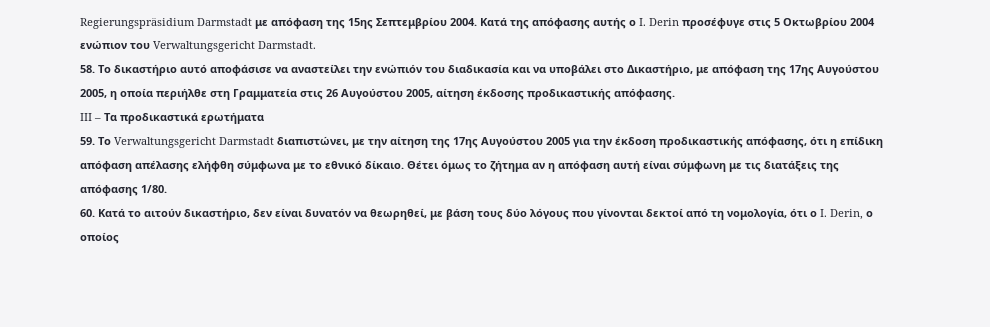Regierungspräsidium Darmstadt με απόφαση της 15ης Σεπτεμβρίου 2004. Κατά της απόφασης αυτής ο I. Derin προσέφυγε στις 5 Οκτωβρίου 2004 ενώπιον του Verwaltungsgericht Darmstadt.
58. Το δικαστήριο αυτό αποφάσισε να αναστείλει την ενώπιόν του διαδικασία και να υποβάλει στο Δικαστήριο, με απόφαση της 17ης Αυγούστου 2005, η οποία περιήλθε στη Γραμματεία στις 26 Αυγούστου 2005, αίτηση έκδοσης προδικαστικής απόφασης.
III – Τα προδικαστικά ερωτήματα
59. Το Verwaltungsgericht Darmstadt διαπιστώνει, με την αίτηση της 17ης Αυγούστου 2005 για την έκδοση προδικαστικής απόφασης, ότι η επίδικη απόφαση απέλασης ελήφθη σύμφωνα με το εθνικό δίκαιο. Θέτει όμως το ζήτημα αν η απόφαση αυτή είναι σύμφωνη με τις διατάξεις της απόφασης 1/80.
60. Κατά το αιτούν δικαστήριο, δεν είναι δυνατόν να θεωρηθεί, με βάση τους δύο λόγους που γίνονται δεκτοί από τη νομολογία, ότι ο I. Derin, ο οποίος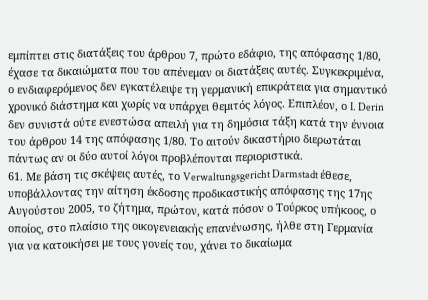εμπίπτει στις διατάξεις του άρθρου 7, πρώτο εδάφιο, της απόφασης 1/80, έχασε τα δικαιώματα που του απένεμαν οι διατάξεις αυτές. Συγκεκριμένα, ο ενδιαφερόμενος δεν εγκατέλειψε τη γερμανική επικράτεια για σημαντικό χρονικό διάστημα και χωρίς να υπάρχει θεμιτός λόγος. Επιπλέον, ο I. Derin δεν συνιστά ούτε ενεστώσα απειλή για τη δημόσια τάξη κατά την έννοια του άρθρου 14 της απόφασης 1/80. Το αιτούν δικαστήριο διερωτάται πάντως αν οι δύο αυτοί λόγοι προβλέπονται περιοριστικά.
61. Με βάση τις σκέψεις αυτές, το Verwaltungsgericht Darmstadt έθεσε, υποβάλλοντας την αίτηση έκδοσης προδικαστικής απόφασης της 17ης Αυγούστου 2005, το ζήτημα, πρώτον, κατά πόσον ο Τούρκος υπήκοος, ο οποίος, στο πλαίσιο της οικογενειακής επανένωσης, ήλθε στη Γερμανία για να κατοικήσει με τους γονείς του, χάνει το δικαίωμα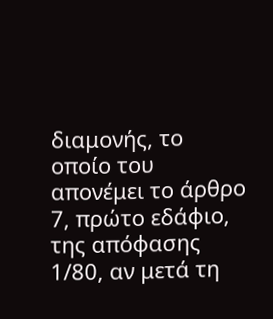διαμονής, το οποίο του απονέμει το άρθρο 7, πρώτο εδάφιο, της απόφασης 1/80, αν μετά τη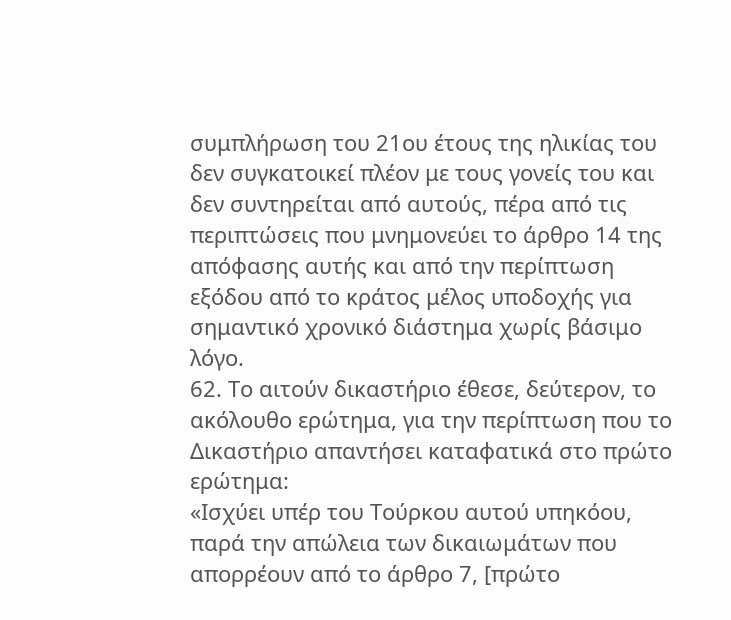συμπλήρωση του 21ου έτους της ηλικίας του δεν συγκατοικεί πλέον με τους γονείς του και δεν συντηρείται από αυτούς, πέρα από τις περιπτώσεις που μνημονεύει το άρθρο 14 της απόφασης αυτής και από την περίπτωση εξόδου από το κράτος μέλος υποδοχής για σημαντικό χρονικό διάστημα χωρίς βάσιμο λόγο.
62. Το αιτούν δικαστήριο έθεσε, δεύτερον, το ακόλουθο ερώτημα, για την περίπτωση που το Δικαστήριο απαντήσει καταφατικά στο πρώτο ερώτημα:
«Ισχύει υπέρ του Τούρκου αυτού υπηκόου, παρά την απώλεια των δικαιωμάτων που απορρέουν από το άρθρο 7, [πρώτο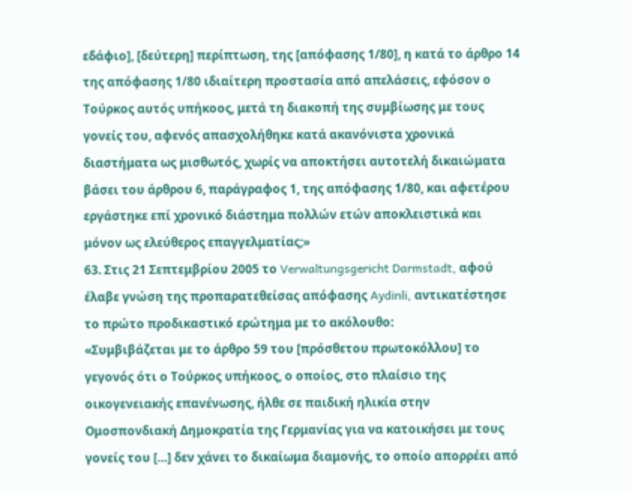εδάφιο], [δεύτερη] περίπτωση, της [απόφασης 1/80], η κατά το άρθρο 14 της απόφασης 1/80 ιδιαίτερη προστασία από απελάσεις, εφόσον ο Τούρκος αυτός υπήκοος, μετά τη διακοπή της συμβίωσης με τους γονείς του, αφενός απασχολήθηκε κατά ακανόνιστα χρονικά διαστήματα ως μισθωτός, χωρίς να αποκτήσει αυτοτελή δικαιώματα βάσει του άρθρου 6, παράγραφος 1, της απόφασης 1/80, και αφετέρου εργάστηκε επί χρονικό διάστημα πολλών ετών αποκλειστικά και μόνον ως ελεύθερος επαγγελματίας;»
63. Στις 21 Σεπτεμβρίου 2005 το Verwaltungsgericht Darmstadt, αφού έλαβε γνώση της προπαρατεθείσας απόφασης Aydinli, αντικατέστησε το πρώτο προδικαστικό ερώτημα με το ακόλουθο:
«Συμβιβάζεται με το άρθρο 59 του [πρόσθετου πρωτοκόλλου] το γεγονός ότι ο Τούρκος υπήκοος, ο οποίος, στο πλαίσιο της οικογενειακής επανένωσης, ήλθε σε παιδική ηλικία στην Ομοσπονδιακή Δημοκρατία της Γερμανίας για να κατοικήσει με τους γονείς του […] δεν χάνει το δικαίωμα διαμονής, το οποίο απορρέει από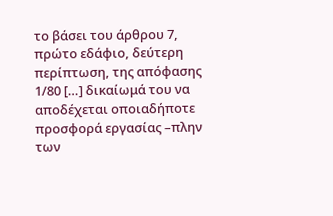το βάσει του άρθρου 7, πρώτο εδάφιο, δεύτερη περίπτωση, της απόφασης 1/80 […] δικαίωμά του να αποδέχεται οποιαδήποτε προσφορά εργασίας –πλην των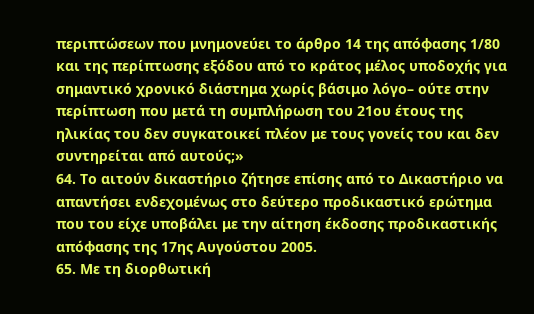περιπτώσεων που μνημονεύει το άρθρο 14 της απόφασης 1/80 και της περίπτωσης εξόδου από το κράτος μέλος υποδοχής για σημαντικό χρονικό διάστημα χωρίς βάσιμο λόγο– ούτε στην περίπτωση που μετά τη συμπλήρωση του 21ου έτους της ηλικίας του δεν συγκατοικεί πλέον με τους γονείς του και δεν συντηρείται από αυτούς;»
64. Το αιτούν δικαστήριο ζήτησε επίσης από το Δικαστήριο να απαντήσει ενδεχομένως στο δεύτερο προδικαστικό ερώτημα που του είχε υποβάλει με την αίτηση έκδοσης προδικαστικής απόφασης της 17ης Αυγούστου 2005.
65. Με τη διορθωτική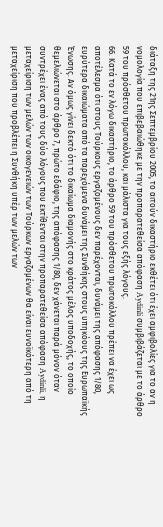διάταξη της 21ης Σεπτεμβρίου 2005, το αιτούν δικαστήριο εκθέτει ότι έχει αμφιβολίες για το αν η νομολογία που επιβεβαιώθηκε με την προπαρατεθείσα απόφαση Aydinli συμβιβάζεται με το άρθρο 59 του πρόσθετου πρωτοκόλλου, και μάλιστα για τους εξής λόγους.
66. Κατά το εν λόγω δικαστήριο, το άρθρο 59 του πρόσθετου πρωτοκόλλου πρέπει να έχει ως αποτέλεσμα ότι στους Τούρκους εργαζομένους δεν παρέχονται, δυνάμει της απόφασης 1/80, ευρύτερα δικαιώματα από τα παρεχόμενα δυνάμει της Συνθήκης στους υπηκόους της Ευρωπαϊκής Ένωσης. Αν όμως γίνει δεκτό ότι το δικαίωμα διαμονής στο κράτος μέλος υποδοχής, το οποίο θεμελιώνεται στο άρθρο 7, πρώτο εδάφιο, της απόφασης 1/80, δεν χάνεται παρά μόνον όταν συντρέχει ένας από τους δύο λόγους που εκτίθενται στην προπαρατεθείσα απόφαση Aydinli, η μεταχείριση των μελών των οικογενειών των Τούρκων εργαζομένων θα είναι ευνοϊκότερη από τη μεταχείριση που προβλέπει η Συνθήκη υπέρ των μελών των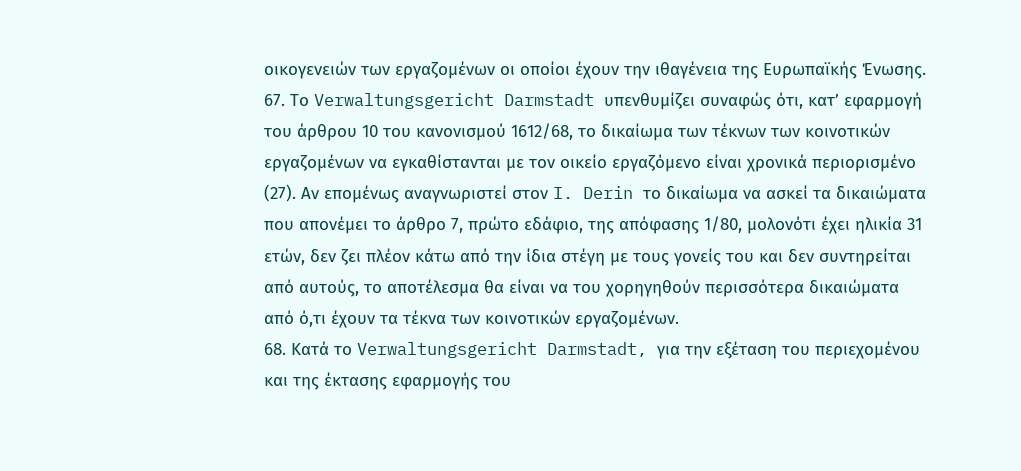οικογενειών των εργαζομένων οι οποίοι έχουν την ιθαγένεια της Ευρωπαϊκής Ένωσης.
67. Το Verwaltungsgericht Darmstadt υπενθυμίζει συναφώς ότι, κατ’ εφαρμογή του άρθρου 10 του κανονισμού 1612/68, το δικαίωμα των τέκνων των κοινοτικών εργαζομένων να εγκαθίστανται με τον οικείο εργαζόμενο είναι χρονικά περιορισμένο (27). Αν επομένως αναγνωριστεί στον I. Derin το δικαίωμα να ασκεί τα δικαιώματα που απονέμει το άρθρο 7, πρώτο εδάφιο, της απόφασης 1/80, μολονότι έχει ηλικία 31 ετών, δεν ζει πλέον κάτω από την ίδια στέγη με τους γονείς του και δεν συντηρείται από αυτούς, το αποτέλεσμα θα είναι να του χορηγηθούν περισσότερα δικαιώματα από ό,τι έχουν τα τέκνα των κοινοτικών εργαζομένων.
68. Κατά το Verwaltungsgericht Darmstadt, για την εξέταση του περιεχομένου και της έκτασης εφαρμογής του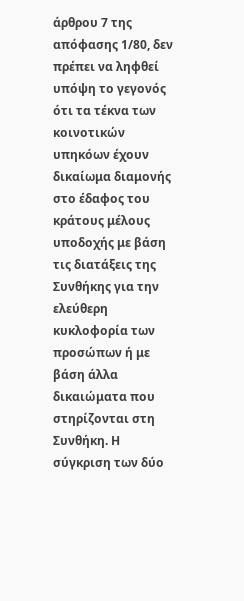άρθρου 7 της απόφασης 1/80, δεν πρέπει να ληφθεί υπόψη το γεγονός ότι τα τέκνα των κοινοτικών υπηκόων έχουν δικαίωμα διαμονής στο έδαφος του κράτους μέλους υποδοχής με βάση τις διατάξεις της Συνθήκης για την ελεύθερη κυκλοφορία των προσώπων ή με βάση άλλα δικαιώματα που στηρίζονται στη Συνθήκη. Η σύγκριση των δύο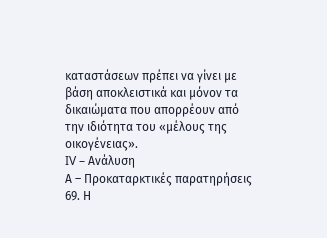καταστάσεων πρέπει να γίνει με βάση αποκλειστικά και μόνον τα δικαιώματα που απορρέουν από την ιδιότητα του «μέλους της οικογένειας».
IV – Ανάλυση
Α – Προκαταρκτικές παρατηρήσεις
69. Η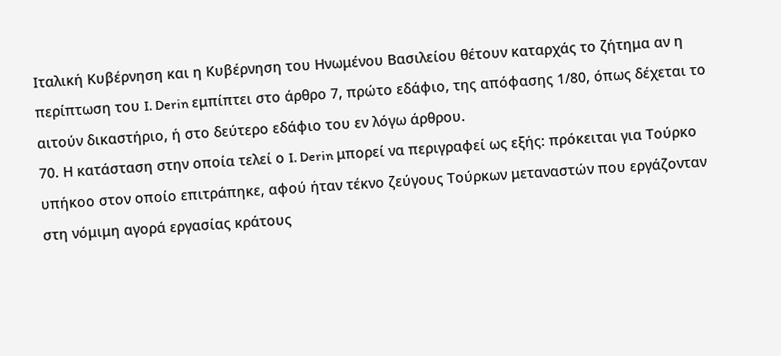Ιταλική Κυβέρνηση και η Κυβέρνηση του Ηνωμένου Βασιλείου θέτουν καταρχάς το ζήτημα αν η περίπτωση του I. Derin εμπίπτει στο άρθρο 7, πρώτο εδάφιο, της απόφασης 1/80, όπως δέχεται το αιτούν δικαστήριο, ή στο δεύτερο εδάφιο του εν λόγω άρθρου.
70. Η κατάσταση στην οποία τελεί ο I. Derin μπορεί να περιγραφεί ως εξής: πρόκειται για Τούρκο υπήκοο στον οποίο επιτράπηκε, αφού ήταν τέκνο ζεύγους Τούρκων μεταναστών που εργάζονταν στη νόμιμη αγορά εργασίας κράτους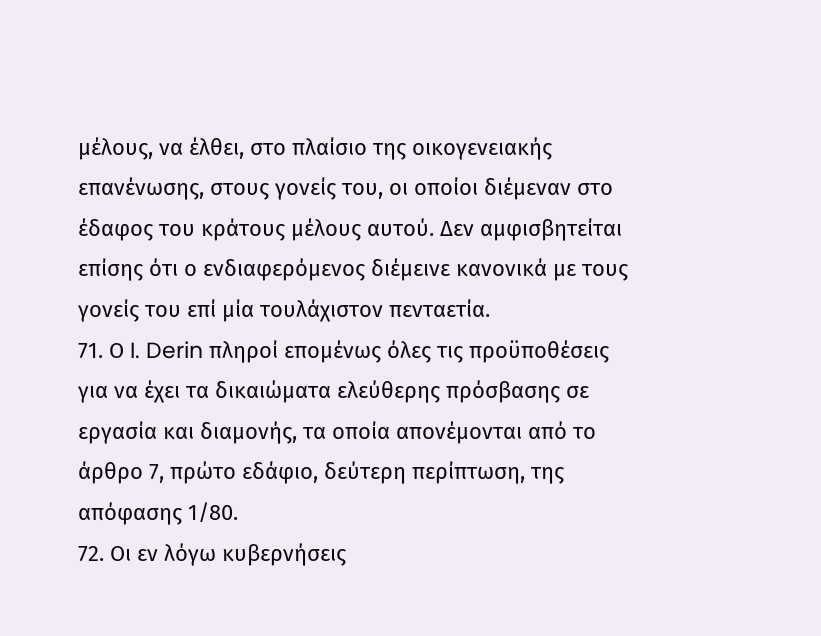μέλους, να έλθει, στο πλαίσιο της οικογενειακής επανένωσης, στους γονείς του, οι οποίοι διέμεναν στο έδαφος του κράτους μέλους αυτού. Δεν αμφισβητείται επίσης ότι ο ενδιαφερόμενος διέμεινε κανονικά με τους γονείς του επί μία τουλάχιστον πενταετία.
71. Ο I. Derin πληροί επομένως όλες τις προϋποθέσεις για να έχει τα δικαιώματα ελεύθερης πρόσβασης σε εργασία και διαμονής, τα οποία απονέμονται από το άρθρο 7, πρώτο εδάφιο, δεύτερη περίπτωση, της απόφασης 1/80.
72. Οι εν λόγω κυβερνήσεις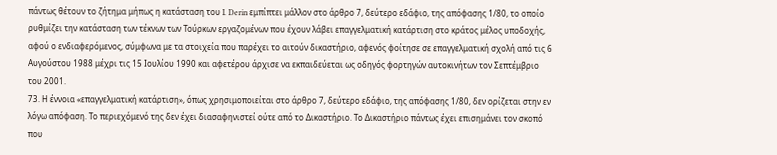πάντως θέτουν το ζήτημα μήπως η κατάσταση του I. Derin εμπίπτει μάλλον στο άρθρο 7, δεύτερο εδάφιο, της απόφασης 1/80, το οποίο ρυθμίζει την κατάσταση των τέκνων των Τούρκων εργαζομένων που έχουν λάβει επαγγελματική κατάρτιση στο κράτος μέλος υποδοχής, αφού ο ενδιαφερόμενος, σύμφωνα με τα στοιχεία που παρέχει το αιτούν δικαστήριο, αφενός φοίτησε σε επαγγελματική σχολή από τις 6 Αυγούστου 1988 μέχρι τις 15 Ιουλίου 1990 και αφετέρου άρχισε να εκπαιδεύεται ως οδηγός φορτηγών αυτοκινήτων τον Σεπτέμβριο του 2001.
73. Η έννοια «επαγγελματική κατάρτιση», όπως χρησιμοποιείται στο άρθρο 7, δεύτερο εδάφιο, της απόφασης 1/80, δεν ορίζεται στην εν λόγω απόφαση. Το περιεχόμενό της δεν έχει διασαφηνιστεί ούτε από το Δικαστήριο. Το Δικαστήριο πάντως έχει επισημάνει τον σκοπό που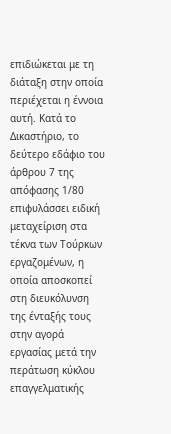επιδιώκεται με τη διάταξη στην οποία περιέχεται η έννοια αυτή. Κατά το Δικαστήριο, το δεύτερο εδάφιο του άρθρου 7 της απόφασης 1/80 επιφυλάσσει ειδική μεταχείριση στα τέκνα των Τούρκων εργαζομένων, η οποία αποσκοπεί στη διευκόλυνση της ένταξής τους στην αγορά εργασίας μετά την περάτωση κύκλου επαγγελματικής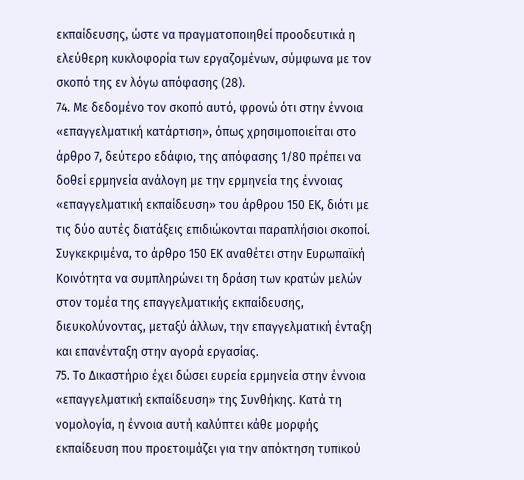εκπαίδευσης, ώστε να πραγματοποιηθεί προοδευτικά η ελεύθερη κυκλοφορία των εργαζομένων, σύμφωνα με τον σκοπό της εν λόγω απόφασης (28).
74. Με δεδομένο τον σκοπό αυτό, φρονώ ότι στην έννοια «επαγγελματική κατάρτιση», όπως χρησιμοποιείται στο άρθρο 7, δεύτερο εδάφιο, της απόφασης 1/80 πρέπει να δοθεί ερμηνεία ανάλογη με την ερμηνεία της έννοιας «επαγγελματική εκπαίδευση» του άρθρου 150 ΕΚ, διότι με τις δύο αυτές διατάξεις επιδιώκονται παραπλήσιοι σκοποί. Συγκεκριμένα, το άρθρο 150 ΕΚ αναθέτει στην Ευρωπαϊκή Κοινότητα να συμπληρώνει τη δράση των κρατών μελών στον τομέα της επαγγελματικής εκπαίδευσης, διευκολύνοντας, μεταξύ άλλων, την επαγγελματική ένταξη και επανένταξη στην αγορά εργασίας.
75. Το Δικαστήριο έχει δώσει ευρεία ερμηνεία στην έννοια «επαγγελματική εκπαίδευση» της Συνθήκης. Κατά τη νομολογία, η έννοια αυτή καλύπτει κάθε μορφής εκπαίδευση που προετοιμάζει για την απόκτηση τυπικού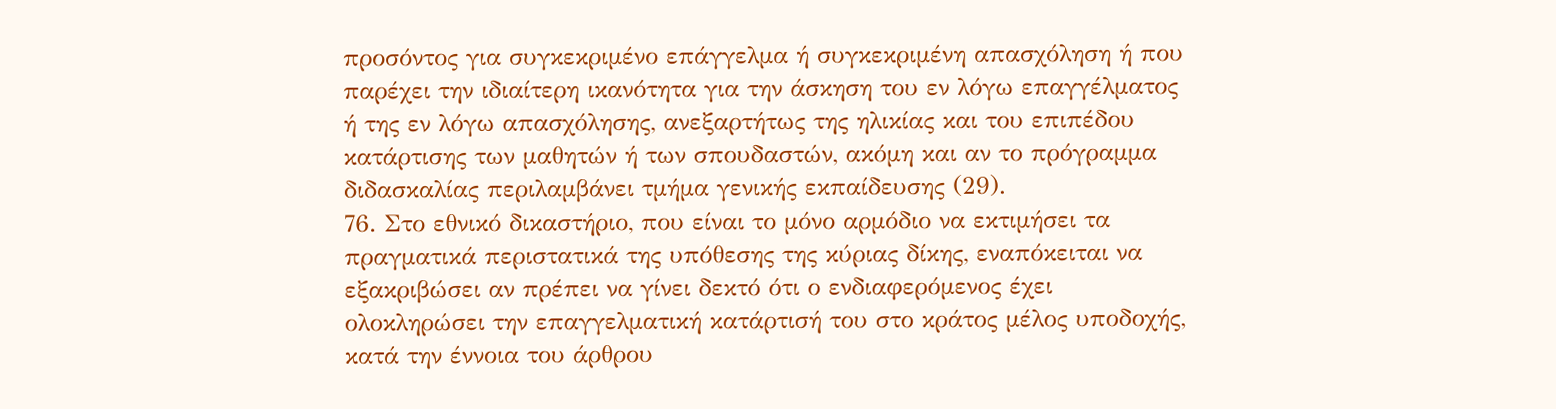προσόντος για συγκεκριμένο επάγγελμα ή συγκεκριμένη απασχόληση ή που παρέχει την ιδιαίτερη ικανότητα για την άσκηση του εν λόγω επαγγέλματος ή της εν λόγω απασχόλησης, ανεξαρτήτως της ηλικίας και του επιπέδου κατάρτισης των μαθητών ή των σπουδαστών, ακόμη και αν το πρόγραμμα διδασκαλίας περιλαμβάνει τμήμα γενικής εκπαίδευσης (29).
76. Στο εθνικό δικαστήριο, που είναι το μόνο αρμόδιο να εκτιμήσει τα πραγματικά περιστατικά της υπόθεσης της κύριας δίκης, εναπόκειται να εξακριβώσει αν πρέπει να γίνει δεκτό ότι ο ενδιαφερόμενος έχει ολοκληρώσει την επαγγελματική κατάρτισή του στο κράτος μέλος υποδοχής, κατά την έννοια του άρθρου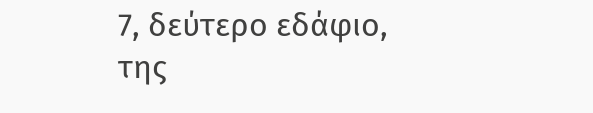7, δεύτερο εδάφιο, της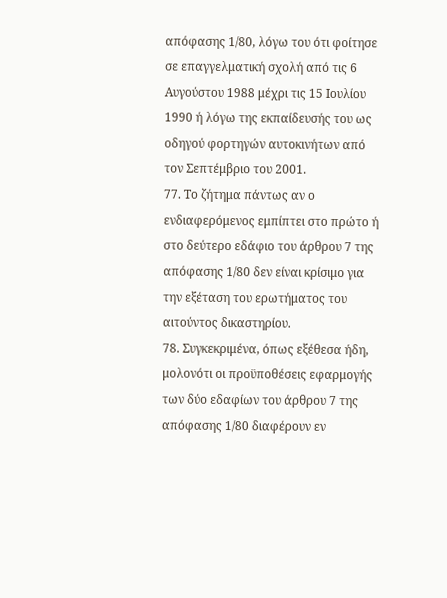απόφασης 1/80, λόγω του ότι φοίτησε σε επαγγελματική σχολή από τις 6 Αυγούστου 1988 μέχρι τις 15 Ιουλίου 1990 ή λόγω της εκπαίδευσής του ως οδηγού φορτηγών αυτοκινήτων από τον Σεπτέμβριο του 2001.
77. Το ζήτημα πάντως αν ο ενδιαφερόμενος εμπίπτει στο πρώτο ή στο δεύτερο εδάφιο του άρθρου 7 της απόφασης 1/80 δεν είναι κρίσιμο για την εξέταση του ερωτήματος του αιτούντος δικαστηρίου.
78. Συγκεκριμένα, όπως εξέθεσα ήδη, μολονότι οι προϋποθέσεις εφαρμογής των δύο εδαφίων του άρθρου 7 της απόφασης 1/80 διαφέρουν εν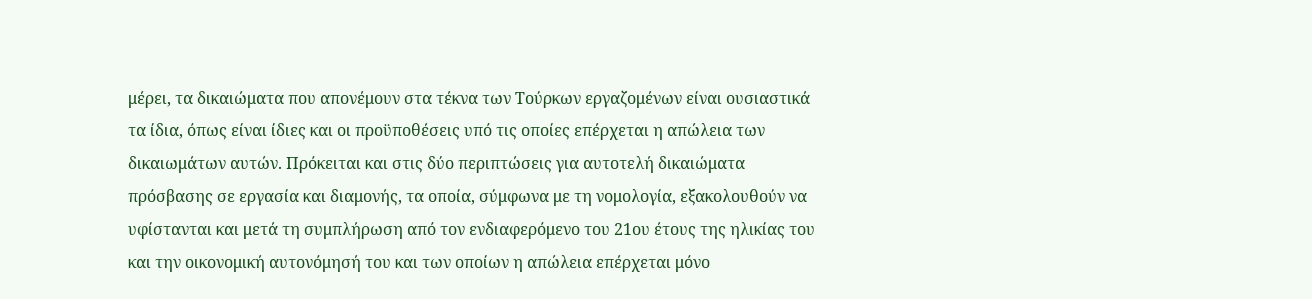μέρει, τα δικαιώματα που απονέμουν στα τέκνα των Τούρκων εργαζομένων είναι ουσιαστικά τα ίδια, όπως είναι ίδιες και οι προϋποθέσεις υπό τις οποίες επέρχεται η απώλεια των δικαιωμάτων αυτών. Πρόκειται και στις δύο περιπτώσεις για αυτοτελή δικαιώματα πρόσβασης σε εργασία και διαμονής, τα οποία, σύμφωνα με τη νομολογία, εξακολουθούν να υφίστανται και μετά τη συμπλήρωση από τον ενδιαφερόμενο του 21ου έτους της ηλικίας του και την οικονομική αυτονόμησή του και των οποίων η απώλεια επέρχεται μόνο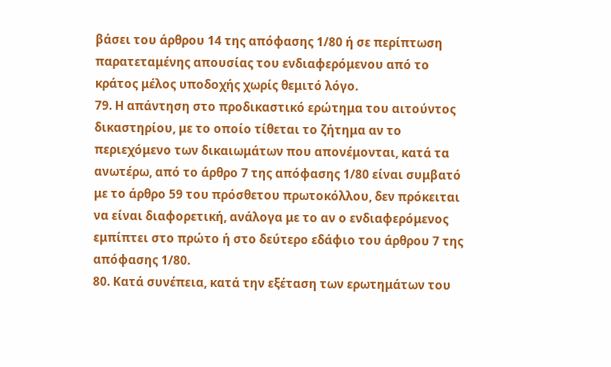βάσει του άρθρου 14 της απόφασης 1/80 ή σε περίπτωση παρατεταμένης απουσίας του ενδιαφερόμενου από το κράτος μέλος υποδοχής χωρίς θεμιτό λόγο.
79. Η απάντηση στο προδικαστικό ερώτημα του αιτούντος δικαστηρίου, με το οποίο τίθεται το ζήτημα αν το περιεχόμενο των δικαιωμάτων που απονέμονται, κατά τα ανωτέρω, από το άρθρο 7 της απόφασης 1/80 είναι συμβατό με το άρθρο 59 του πρόσθετου πρωτοκόλλου, δεν πρόκειται να είναι διαφορετική, ανάλογα με το αν ο ενδιαφερόμενος εμπίπτει στο πρώτο ή στο δεύτερο εδάφιο του άρθρου 7 της απόφασης 1/80.
80. Κατά συνέπεια, κατά την εξέταση των ερωτημάτων του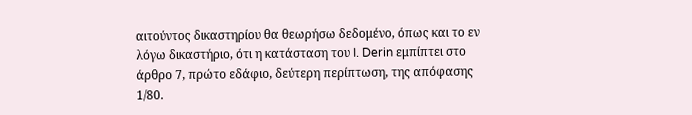αιτούντος δικαστηρίου θα θεωρήσω δεδομένο, όπως και το εν λόγω δικαστήριο, ότι η κατάσταση του I. Derin εμπίπτει στο άρθρο 7, πρώτο εδάφιο, δεύτερη περίπτωση, της απόφασης 1/80.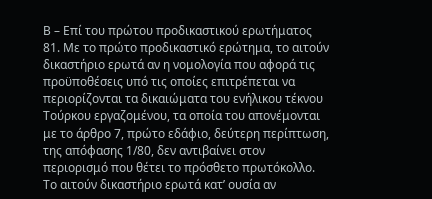Β – Επί του πρώτου προδικαστικού ερωτήματος
81. Με το πρώτο προδικαστικό ερώτημα, το αιτούν δικαστήριο ερωτά αν η νομολογία που αφορά τις προϋποθέσεις υπό τις οποίες επιτρέπεται να περιορίζονται τα δικαιώματα του ενήλικου τέκνου Τούρκου εργαζομένου, τα οποία του απονέμονται με το άρθρο 7, πρώτο εδάφιο, δεύτερη περίπτωση, της απόφασης 1/80, δεν αντιβαίνει στον περιορισμό που θέτει το πρόσθετο πρωτόκολλο. Το αιτούν δικαστήριο ερωτά κατ’ ουσία αν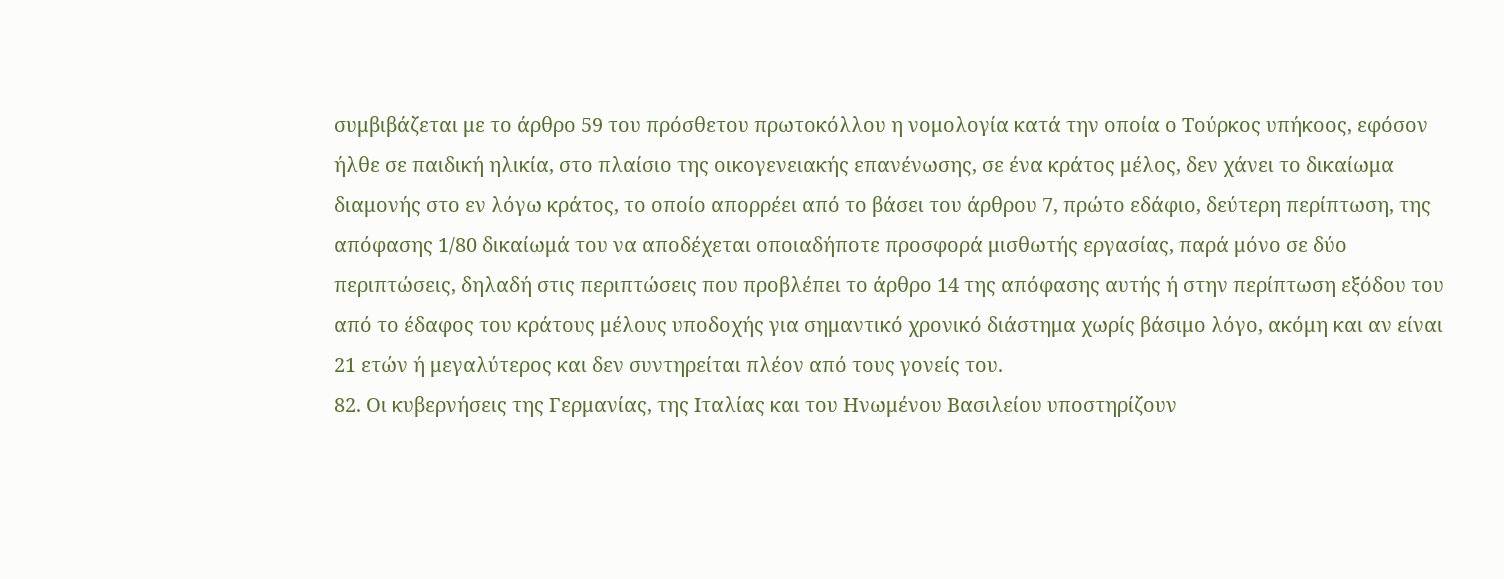συμβιβάζεται με το άρθρο 59 του πρόσθετου πρωτοκόλλου η νομολογία κατά την οποία ο Τούρκος υπήκοος, εφόσον ήλθε σε παιδική ηλικία, στο πλαίσιο της οικογενειακής επανένωσης, σε ένα κράτος μέλος, δεν χάνει το δικαίωμα διαμονής στο εν λόγω κράτος, το οποίο απορρέει από το βάσει του άρθρου 7, πρώτο εδάφιο, δεύτερη περίπτωση, της απόφασης 1/80 δικαίωμά του να αποδέχεται οποιαδήποτε προσφορά μισθωτής εργασίας, παρά μόνο σε δύο περιπτώσεις, δηλαδή στις περιπτώσεις που προβλέπει το άρθρο 14 της απόφασης αυτής ή στην περίπτωση εξόδου του από το έδαφος του κράτους μέλους υποδοχής για σημαντικό χρονικό διάστημα χωρίς βάσιμο λόγο, ακόμη και αν είναι 21 ετών ή μεγαλύτερος και δεν συντηρείται πλέον από τους γονείς του.
82. Οι κυβερνήσεις της Γερμανίας, της Ιταλίας και του Ηνωμένου Βασιλείου υποστηρίζουν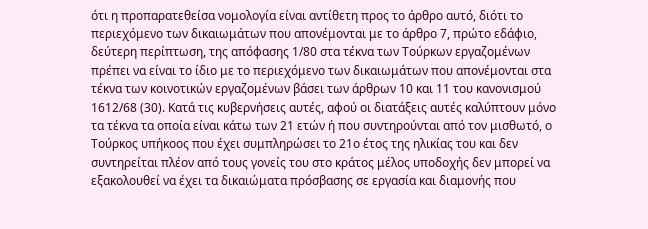ότι η προπαρατεθείσα νομολογία είναι αντίθετη προς το άρθρο αυτό, διότι το περιεχόμενο των δικαιωμάτων που απονέμονται με το άρθρο 7, πρώτο εδάφιο, δεύτερη περίπτωση, της απόφασης 1/80 στα τέκνα των Τούρκων εργαζομένων πρέπει να είναι το ίδιο με το περιεχόμενο των δικαιωμάτων που απονέμονται στα τέκνα των κοινοτικών εργαζομένων βάσει των άρθρων 10 και 11 του κανονισμού 1612/68 (30). Κατά τις κυβερνήσεις αυτές, αφού οι διατάξεις αυτές καλύπτουν μόνο τα τέκνα τα οποία είναι κάτω των 21 ετών ή που συντηρούνται από τον μισθωτό, ο Τούρκος υπήκοος που έχει συμπληρώσει το 21ο έτος της ηλικίας του και δεν συντηρείται πλέον από τους γονείς του στο κράτος μέλος υποδοχής δεν μπορεί να εξακολουθεί να έχει τα δικαιώματα πρόσβασης σε εργασία και διαμονής που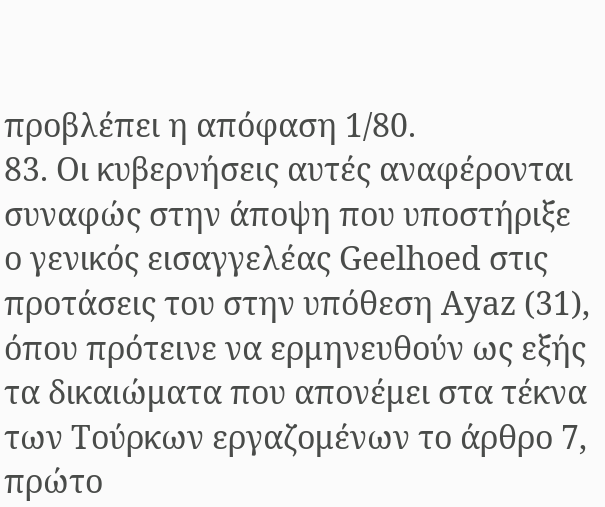προβλέπει η απόφαση 1/80.
83. Οι κυβερνήσεις αυτές αναφέρονται συναφώς στην άποψη που υποστήριξε ο γενικός εισαγγελέας Geelhoed στις προτάσεις του στην υπόθεση Ayaz (31), όπου πρότεινε να ερμηνευθούν ως εξής τα δικαιώματα που απονέμει στα τέκνα των Τούρκων εργαζομένων το άρθρο 7, πρώτο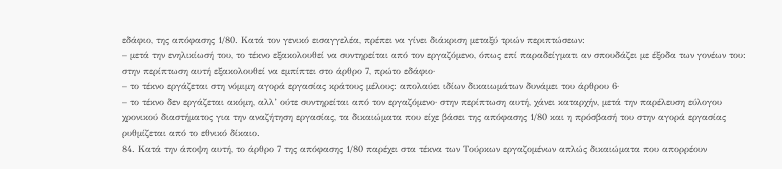εδάφιο, της απόφασης 1/80. Κατά τον γενικό εισαγγελέα, πρέπει να γίνει διάκριση μεταξύ τριών περιπτώσεων:
– μετά την ενηλικίωσή του, το τέκνο εξακολουθεί να συντηρείται από τον εργαζόμενο, όπως επί παραδείγματι αν σπουδάζει με έξοδα των γονέων του: στην περίπτωση αυτή εξακολουθεί να εμπίπτει στο άρθρο 7, πρώτο εδάφιο·
– το τέκνο εργάζεται στη νόμιμη αγορά εργασίας κράτους μέλους: απολαύει ιδίων δικαιωμάτων δυνάμει του άρθρου 6·
– το τέκνο δεν εργάζεται ακόμη, αλλ’ ούτε συντηρείται από τον εργαζόμενο· στην περίπτωση αυτή, χάνει καταρχήν, μετά την παρέλευση εύλογου χρονικού διαστήματος για την αναζήτηση εργασίας, τα δικαιώματα που είχε βάσει της απόφασης 1/80 και η πρόσβασή του στην αγορά εργασίας ρυθμίζεται από το εθνικό δίκαιο.
84. Κατά την άποψη αυτή, το άρθρο 7 της απόφασης 1/80 παρέχει στα τέκνα των Τούρκων εργαζομένων απλώς δικαιώματα που απορρέουν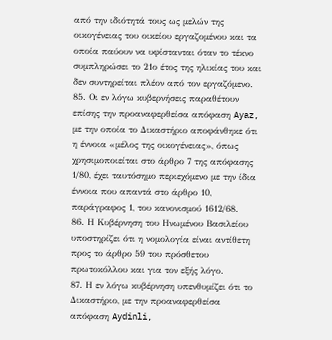από την ιδιότητά τους ως μελών της οικογένειας του οικείου εργαζομένου και τα οποία παύουν να υφίστανται όταν το τέκνο συμπληρώσει το 21ο έτος της ηλικίας του και δεν συντηρείται πλέον από τον εργαζόμενο.
85. Οι εν λόγω κυβερνήσεις παραθέτουν επίσης την προαναφερθείσα απόφαση Ayaz, με την οποία το Δικαστήριο αποφάνθηκε ότι η έννοια «μέλος της οικογένειας», όπως χρησιμοποιείται στο άρθρο 7 της απόφασης 1/80, έχει ταυτόσημο περιεχόμενο με την ίδια έννοια που απαντά στο άρθρο 10, παράγραφος 1, του κανονισμού 1612/68.
86. Η Κυβέρνηση του Ηνωμένου Βασιλείου υποστηρίζει ότι η νομολογία είναι αντίθετη προς το άρθρο 59 του πρόσθετου πρωτοκόλλου και για τον εξής λόγο.
87. Η εν λόγω κυβέρνηση υπενθυμίζει ότι το Δικαστήριο, με την προαναφερθείσα απόφαση Aydinli,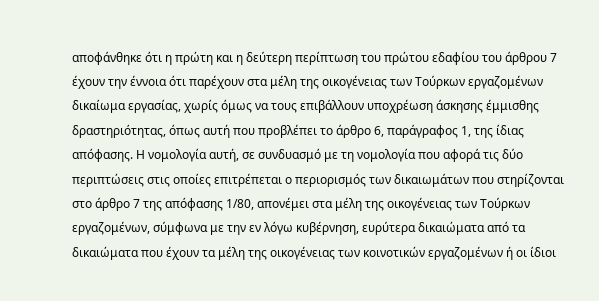αποφάνθηκε ότι η πρώτη και η δεύτερη περίπτωση του πρώτου εδαφίου του άρθρου 7 έχουν την έννοια ότι παρέχουν στα μέλη της οικογένειας των Τούρκων εργαζομένων δικαίωμα εργασίας, χωρίς όμως να τους επιβάλλουν υποχρέωση άσκησης έμμισθης δραστηριότητας, όπως αυτή που προβλέπει το άρθρο 6, παράγραφος 1, της ίδιας απόφασης. Η νομολογία αυτή, σε συνδυασμό με τη νομολογία που αφορά τις δύο περιπτώσεις στις οποίες επιτρέπεται ο περιορισμός των δικαιωμάτων που στηρίζονται στο άρθρο 7 της απόφασης 1/80, απονέμει στα μέλη της οικογένειας των Τούρκων εργαζομένων, σύμφωνα με την εν λόγω κυβέρνηση, ευρύτερα δικαιώματα από τα δικαιώματα που έχουν τα μέλη της οικογένειας των κοινοτικών εργαζομένων ή οι ίδιοι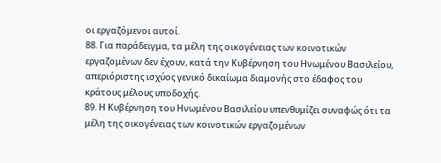οι εργαζόμενοι αυτοί.
88. Για παράδειγμα, τα μέλη της οικογένειας των κοινοτικών εργαζομένων δεν έχουν, κατά την Κυβέρνηση του Ηνωμένου Βασιλείου, απεριόριστης ισχύος γενικό δικαίωμα διαμονής στο έδαφος του κράτους μέλους υποδοχής.
89. Η Κυβέρνηση του Ηνωμένου Βασιλείου υπενθυμίζει συναφώς ότι τα μέλη της οικογένειας των κοινοτικών εργαζομένων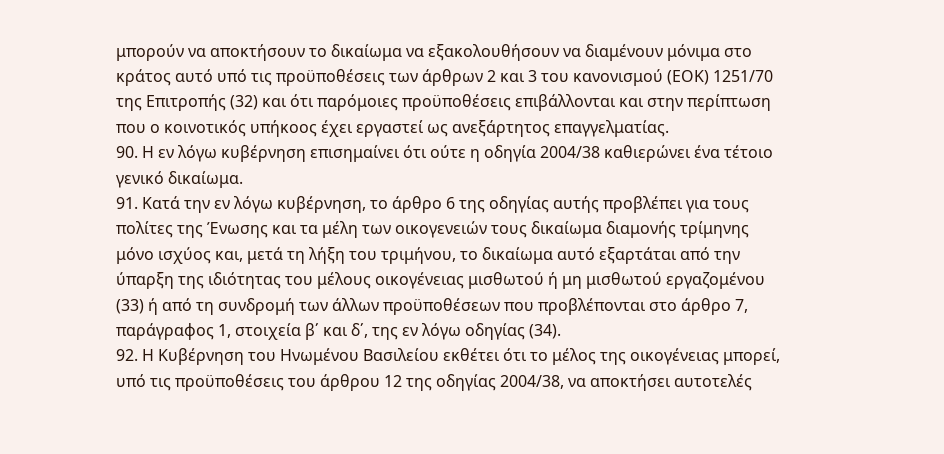μπορούν να αποκτήσουν το δικαίωμα να εξακολουθήσουν να διαμένουν μόνιμα στο κράτος αυτό υπό τις προϋποθέσεις των άρθρων 2 και 3 του κανονισμού (ΕΟΚ) 1251/70 της Επιτροπής (32) και ότι παρόμοιες προϋποθέσεις επιβάλλονται και στην περίπτωση που ο κοινοτικός υπήκοος έχει εργαστεί ως ανεξάρτητος επαγγελματίας.
90. Η εν λόγω κυβέρνηση επισημαίνει ότι ούτε η οδηγία 2004/38 καθιερώνει ένα τέτοιο γενικό δικαίωμα.
91. Κατά την εν λόγω κυβέρνηση, το άρθρο 6 της οδηγίας αυτής προβλέπει για τους πολίτες της Ένωσης και τα μέλη των οικογενειών τους δικαίωμα διαμονής τρίμηνης μόνο ισχύος και, μετά τη λήξη του τριμήνου, το δικαίωμα αυτό εξαρτάται από την ύπαρξη της ιδιότητας του μέλους οικογένειας μισθωτού ή μη μισθωτού εργαζομένου (33) ή από τη συνδρομή των άλλων προϋποθέσεων που προβλέπονται στο άρθρο 7, παράγραφος 1, στοιχεία β΄ και δ΄, της εν λόγω οδηγίας (34).
92. Η Κυβέρνηση του Ηνωμένου Βασιλείου εκθέτει ότι το μέλος της οικογένειας μπορεί, υπό τις προϋποθέσεις του άρθρου 12 της οδηγίας 2004/38, να αποκτήσει αυτοτελές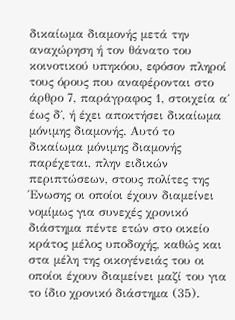δικαίωμα διαμονής μετά την αναχώρηση ή τον θάνατο του κοινοτικού υπηκόου, εφόσον πληροί τους όρους που αναφέρονται στο άρθρο 7, παράγραφος 1, στοιχεία α΄ έως δ΄, ή έχει αποκτήσει δικαίωμα μόνιμης διαμονής. Αυτό το δικαίωμα μόνιμης διαμονής παρέχεται, πλην ειδικών περιπτώσεων, στους πολίτες της Ένωσης οι οποίοι έχουν διαμείνει νομίμως για συνεχές χρονικό διάστημα πέντε ετών στο οικείο κράτος μέλος υποδοχής, καθώς και στα μέλη της οικογένειάς του οι οποίοι έχουν διαμείνει μαζί του για το ίδιο χρονικό διάστημα (35).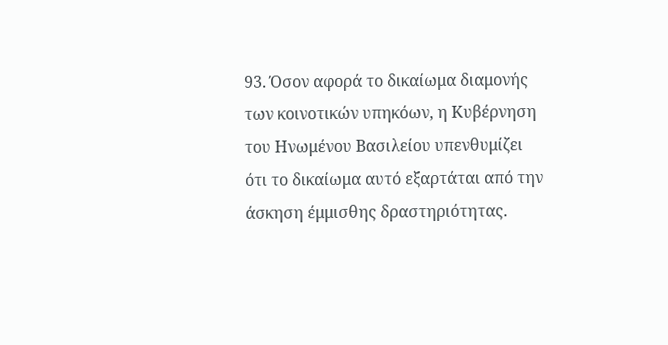93. Όσον αφορά το δικαίωμα διαμονής των κοινοτικών υπηκόων, η Κυβέρνηση του Ηνωμένου Βασιλείου υπενθυμίζει ότι το δικαίωμα αυτό εξαρτάται από την άσκηση έμμισθης δραστηριότητας.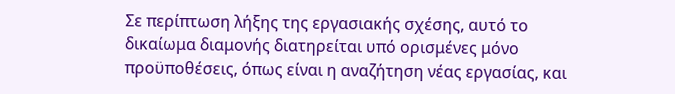Σε περίπτωση λήξης της εργασιακής σχέσης, αυτό το δικαίωμα διαμονής διατηρείται υπό ορισμένες μόνο προϋποθέσεις, όπως είναι η αναζήτηση νέας εργασίας, και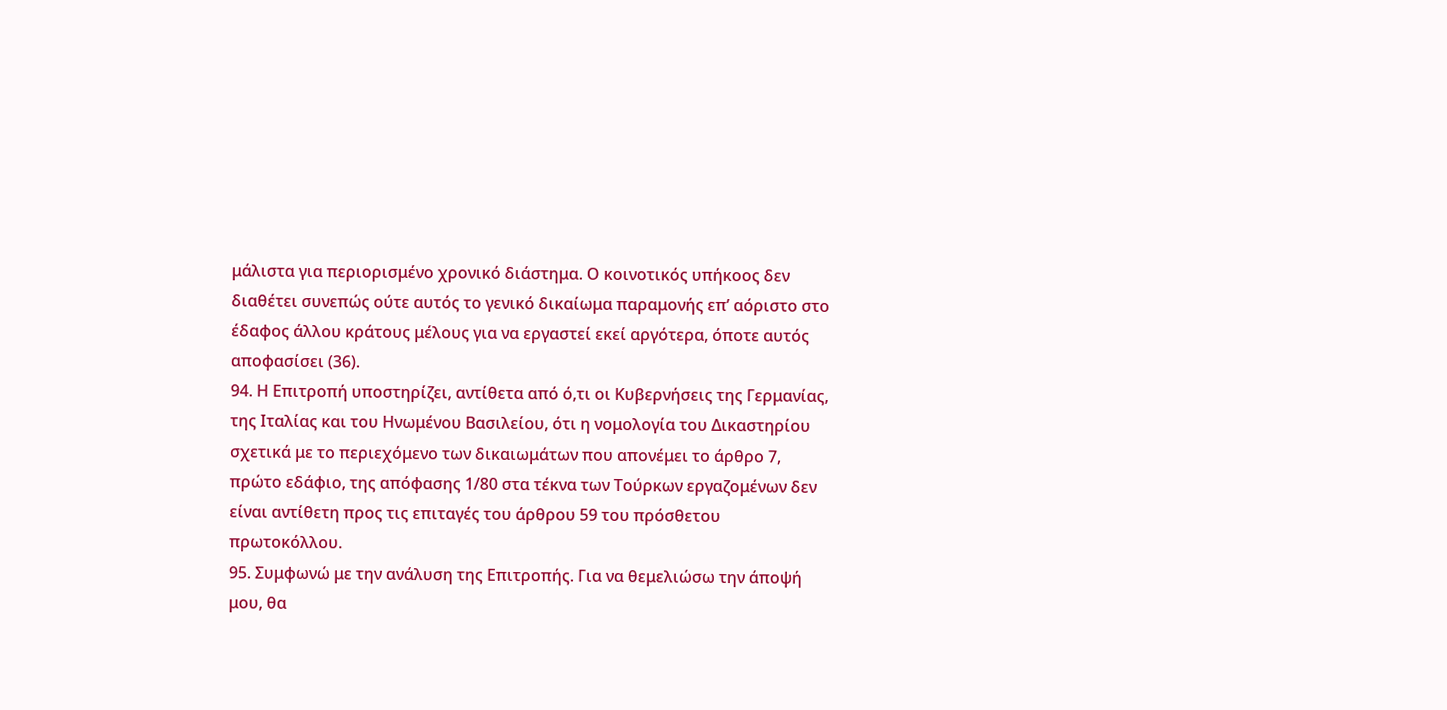μάλιστα για περιορισμένο χρονικό διάστημα. Ο κοινοτικός υπήκοος δεν διαθέτει συνεπώς ούτε αυτός το γενικό δικαίωμα παραμονής επ’ αόριστο στο έδαφος άλλου κράτους μέλους για να εργαστεί εκεί αργότερα, όποτε αυτός αποφασίσει (36).
94. Η Επιτροπή υποστηρίζει, αντίθετα από ό,τι οι Κυβερνήσεις της Γερμανίας, της Ιταλίας και του Ηνωμένου Βασιλείου, ότι η νομολογία του Δικαστηρίου σχετικά με το περιεχόμενο των δικαιωμάτων που απονέμει το άρθρο 7, πρώτο εδάφιο, της απόφασης 1/80 στα τέκνα των Τούρκων εργαζομένων δεν είναι αντίθετη προς τις επιταγές του άρθρου 59 του πρόσθετου πρωτοκόλλου.
95. Συμφωνώ με την ανάλυση της Επιτροπής. Για να θεμελιώσω την άποψή μου, θα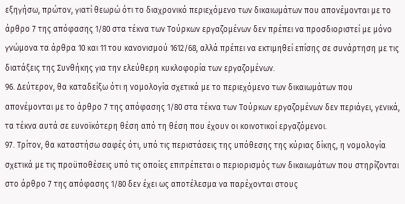εξηγήσω, πρώτον, γιατί θεωρώ ότι το διαχρονικό περιεχόμενο των δικαιωμάτων που απονέμονται με το άρθρο 7 της απόφασης 1/80 στα τέκνα των Τούρκων εργαζομένων δεν πρέπει να προσδιοριστεί με μόνο γνώμονα τα άρθρα 10 και 11 του κανονισμού 1612/68, αλλά πρέπει να εκτιμηθεί επίσης σε συνάρτηση με τις διατάξεις της Συνθήκης για την ελεύθερη κυκλοφορία των εργαζομένων.
96. Δεύτερον, θα καταδείξω ότι η νομολογία σχετικά με το περιεχόμενο των δικαιωμάτων που απονέμονται με το άρθρο 7 της απόφασης 1/80 στα τέκνα των Τούρκων εργαζομένων δεν περιάγει, γενικά, τα τέκνα αυτά σε ευνοϊκότερη θέση από τη θέση που έχουν οι κοινοτικοί εργαζόμενοι.
97. Τρίτον, θα καταστήσω σαφές ότι, υπό τις περιστάσεις της υπόθεσης της κύριας δίκης, η νομολογία σχετικά με τις προϋποθέσεις υπό τις οποίες επιτρέπεται ο περιορισμός των δικαιωμάτων που στηρίζονται στο άρθρο 7 της απόφασης 1/80 δεν έχει ως αποτέλεσμα να παρέχονται στους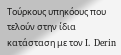Τούρκους υπηκόους που τελούν στην ίδια κατάσταση με τον I. Derin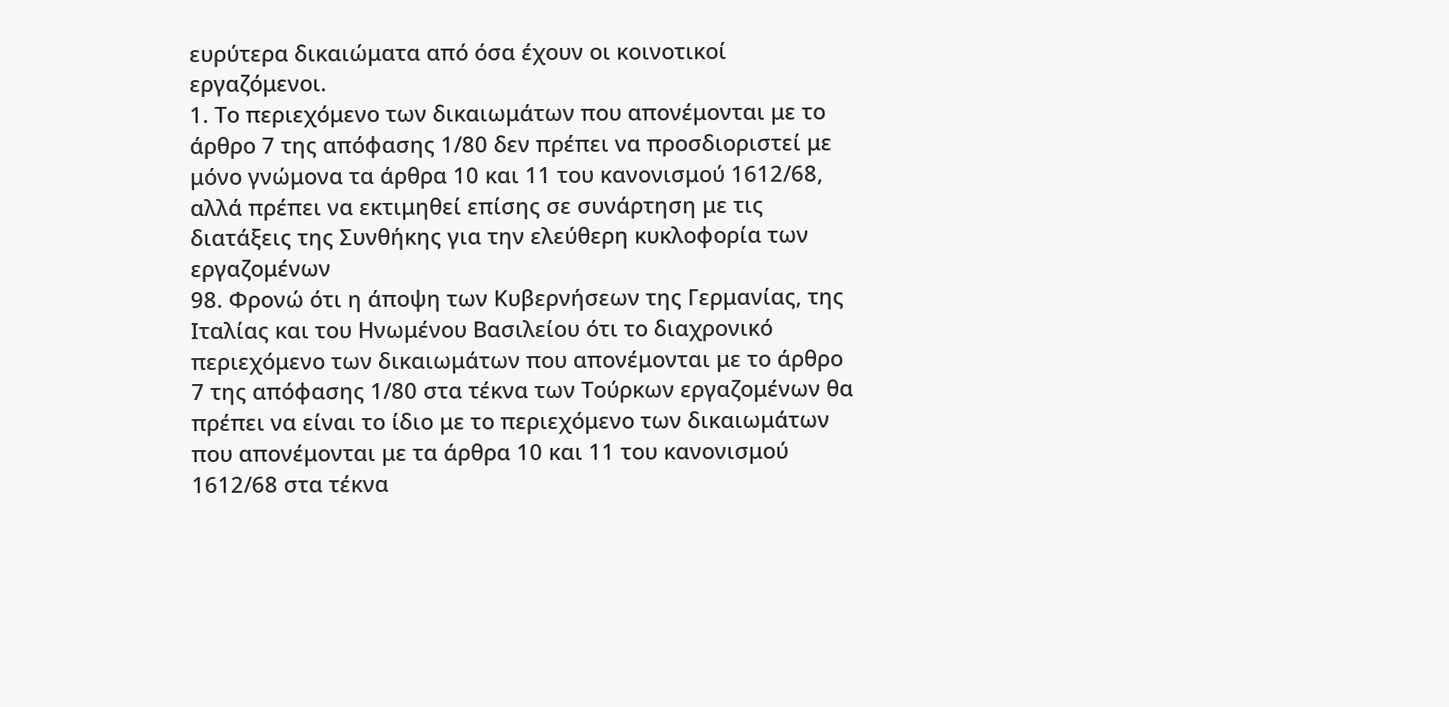ευρύτερα δικαιώματα από όσα έχουν οι κοινοτικοί εργαζόμενοι.
1. Το περιεχόμενο των δικαιωμάτων που απονέμονται με το άρθρο 7 της απόφασης 1/80 δεν πρέπει να προσδιοριστεί με μόνο γνώμονα τα άρθρα 10 και 11 του κανονισμού 1612/68, αλλά πρέπει να εκτιμηθεί επίσης σε συνάρτηση με τις διατάξεις της Συνθήκης για την ελεύθερη κυκλοφορία των εργαζομένων
98. Φρονώ ότι η άποψη των Κυβερνήσεων της Γερμανίας, της Ιταλίας και του Ηνωμένου Βασιλείου ότι το διαχρονικό περιεχόμενο των δικαιωμάτων που απονέμονται με το άρθρο 7 της απόφασης 1/80 στα τέκνα των Τούρκων εργαζομένων θα πρέπει να είναι το ίδιο με το περιεχόμενο των δικαιωμάτων που απονέμονται με τα άρθρα 10 και 11 του κανονισμού 1612/68 στα τέκνα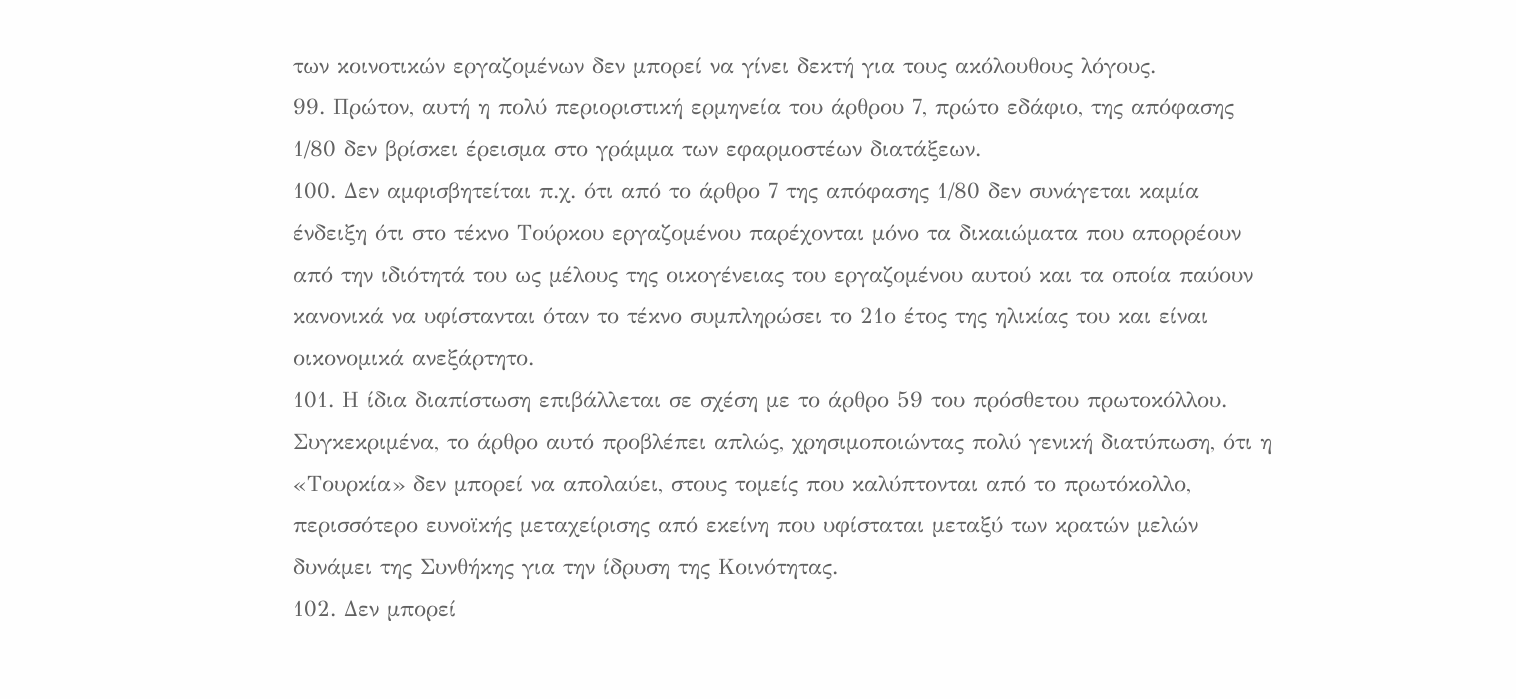των κοινοτικών εργαζομένων δεν μπορεί να γίνει δεκτή για τους ακόλουθους λόγους.
99. Πρώτον, αυτή η πολύ περιοριστική ερμηνεία του άρθρου 7, πρώτο εδάφιο, της απόφασης 1/80 δεν βρίσκει έρεισμα στο γράμμα των εφαρμοστέων διατάξεων.
100. Δεν αμφισβητείται π.χ. ότι από το άρθρο 7 της απόφασης 1/80 δεν συνάγεται καμία ένδειξη ότι στο τέκνο Τούρκου εργαζομένου παρέχονται μόνο τα δικαιώματα που απορρέουν από την ιδιότητά του ως μέλους της οικογένειας του εργαζομένου αυτού και τα οποία παύουν κανονικά να υφίστανται όταν το τέκνο συμπληρώσει το 21ο έτος της ηλικίας του και είναι οικονομικά ανεξάρτητο.
101. Η ίδια διαπίστωση επιβάλλεται σε σχέση με το άρθρο 59 του πρόσθετου πρωτοκόλλου. Συγκεκριμένα, το άρθρο αυτό προβλέπει απλώς, χρησιμοποιώντας πολύ γενική διατύπωση, ότι η «Τουρκία» δεν μπορεί να απολαύει, στους τομείς που καλύπτονται από το πρωτόκολλο, περισσότερο ευνοϊκής μεταχείρισης από εκείνη που υφίσταται μεταξύ των κρατών μελών δυνάμει της Συνθήκης για την ίδρυση της Κοινότητας.
102. Δεν μπορεί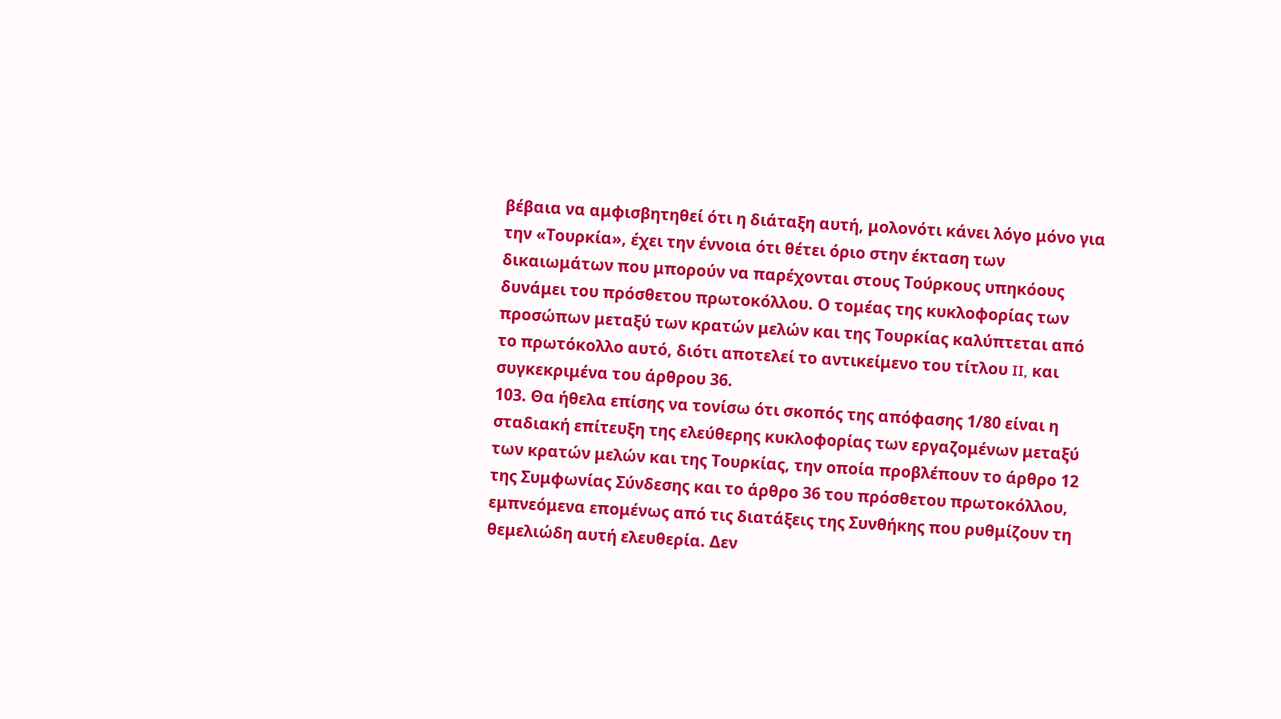βέβαια να αμφισβητηθεί ότι η διάταξη αυτή, μολονότι κάνει λόγο μόνο για την «Τουρκία», έχει την έννοια ότι θέτει όριο στην έκταση των δικαιωμάτων που μπορούν να παρέχονται στους Τούρκους υπηκόους δυνάμει του πρόσθετου πρωτοκόλλου. Ο τομέας της κυκλοφορίας των προσώπων μεταξύ των κρατών μελών και της Τουρκίας καλύπτεται από το πρωτόκολλο αυτό, διότι αποτελεί το αντικείμενο του τίτλου II, και συγκεκριμένα του άρθρου 36.
103. Θα ήθελα επίσης να τονίσω ότι σκοπός της απόφασης 1/80 είναι η σταδιακή επίτευξη της ελεύθερης κυκλοφορίας των εργαζομένων μεταξύ των κρατών μελών και της Τουρκίας, την οποία προβλέπουν το άρθρο 12 της Συμφωνίας Σύνδεσης και το άρθρο 36 του πρόσθετου πρωτοκόλλου, εμπνεόμενα επομένως από τις διατάξεις της Συνθήκης που ρυθμίζουν τη θεμελιώδη αυτή ελευθερία. Δεν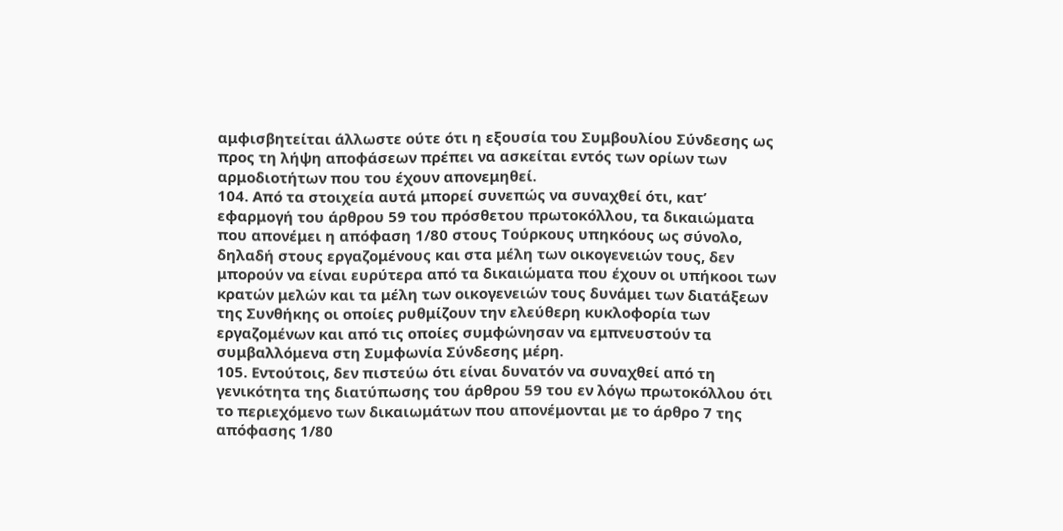αμφισβητείται άλλωστε ούτε ότι η εξουσία του Συμβουλίου Σύνδεσης ως προς τη λήψη αποφάσεων πρέπει να ασκείται εντός των ορίων των αρμοδιοτήτων που του έχουν απονεμηθεί.
104. Από τα στοιχεία αυτά μπορεί συνεπώς να συναχθεί ότι, κατ’ εφαρμογή του άρθρου 59 του πρόσθετου πρωτοκόλλου, τα δικαιώματα που απονέμει η απόφαση 1/80 στους Τούρκους υπηκόους ως σύνολο, δηλαδή στους εργαζομένους και στα μέλη των οικογενειών τους, δεν μπορούν να είναι ευρύτερα από τα δικαιώματα που έχουν οι υπήκοοι των κρατών μελών και τα μέλη των οικογενειών τους δυνάμει των διατάξεων της Συνθήκης οι οποίες ρυθμίζουν την ελεύθερη κυκλοφορία των εργαζομένων και από τις οποίες συμφώνησαν να εμπνευστούν τα συμβαλλόμενα στη Συμφωνία Σύνδεσης μέρη.
105. Εντούτοις, δεν πιστεύω ότι είναι δυνατόν να συναχθεί από τη γενικότητα της διατύπωσης του άρθρου 59 του εν λόγω πρωτοκόλλου ότι το περιεχόμενο των δικαιωμάτων που απονέμονται με το άρθρο 7 της απόφασης 1/80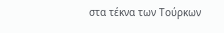στα τέκνα των Τούρκων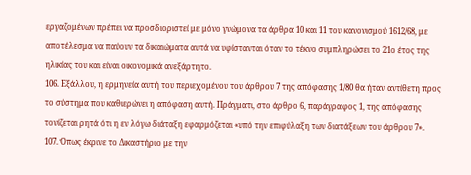εργαζομένων πρέπει να προσδιοριστεί με μόνο γνώμονα τα άρθρα 10 και 11 του κανονισμού 1612/68, με αποτέλεσμα να παύουν τα δικαιώματα αυτά να υφίστανται όταν το τέκνο συμπληρώσει το 21ο έτος της ηλικίας του και είναι οικονομικά ανεξάρτητο.
106. Εξάλλου, η ερμηνεία αυτή του περιεχομένου του άρθρου 7 της απόφασης 1/80 θα ήταν αντίθετη προς το σύστημα που καθιερώνει η απόφαση αυτή. Πράγματι, στο άρθρο 6, παράγραφος 1, της απόφασης τονίζεται ρητά ότι η εν λόγω διάταξη εφαρμόζεται «υπό την επιφύλαξη των διατάξεων του άρθρου 7».
107. Όπως έκρινε το Δικαστήριο με την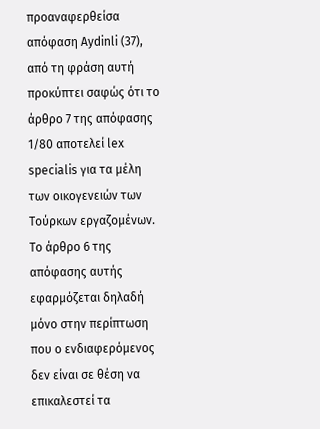προαναφερθείσα απόφαση Aydinli (37), από τη φράση αυτή προκύπτει σαφώς ότι το άρθρο 7 της απόφασης 1/80 αποτελεί lex specialis για τα μέλη των οικογενειών των Τούρκων εργαζομένων. Το άρθρο 6 της απόφασης αυτής εφαρμόζεται δηλαδή μόνο στην περίπτωση που ο ενδιαφερόμενος δεν είναι σε θέση να επικαλεστεί τα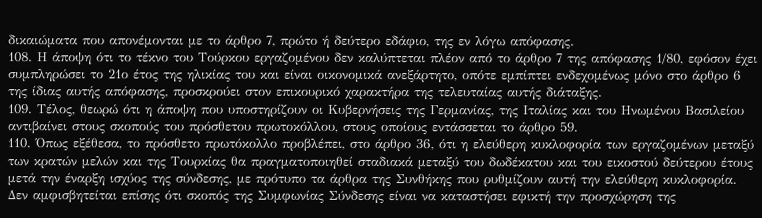δικαιώματα που απονέμονται με το άρθρο 7, πρώτο ή δεύτερο εδάφιο, της εν λόγω απόφασης.
108. Η άποψη ότι το τέκνο του Τούρκου εργαζομένου δεν καλύπτεται πλέον από το άρθρο 7 της απόφασης 1/80, εφόσον έχει συμπληρώσει το 21ο έτος της ηλικίας του και είναι οικονομικά ανεξάρτητο, οπότε εμπίπτει ενδεχομένως μόνο στο άρθρο 6 της ίδιας αυτής απόφασης, προσκρούει στον επικουρικό χαρακτήρα της τελευταίας αυτής διάταξης.
109. Τέλος, θεωρώ ότι η άποψη που υποστηρίζουν οι Κυβερνήσεις της Γερμανίας, της Ιταλίας και του Ηνωμένου Βασιλείου αντιβαίνει στους σκοπούς του πρόσθετου πρωτοκόλλου, στους οποίους εντάσσεται το άρθρο 59.
110. Όπως εξέθεσα, το πρόσθετο πρωτόκολλο προβλέπει, στο άρθρο 36, ότι η ελεύθερη κυκλοφορία των εργαζομένων μεταξύ των κρατών μελών και της Τουρκίας θα πραγματοποιηθεί σταδιακά μεταξύ του δωδέκατου και του εικοστού δεύτερου έτους μετά την έναρξη ισχύος της σύνδεσης, με πρότυπο τα άρθρα της Συνθήκης που ρυθμίζουν αυτή την ελεύθερη κυκλοφορία. Δεν αμφισβητείται επίσης ότι σκοπός της Συμφωνίας Σύνδεσης είναι να καταστήσει εφικτή την προσχώρηση της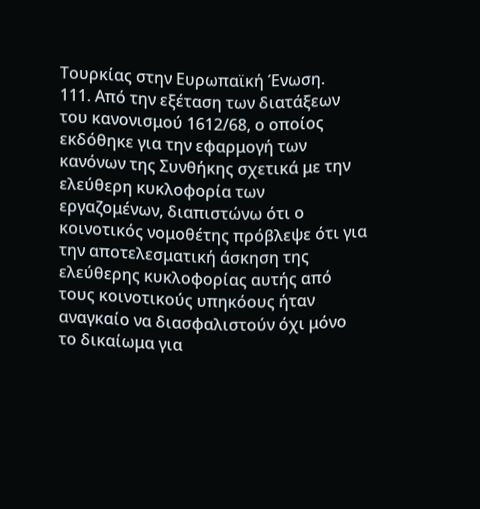Τουρκίας στην Ευρωπαϊκή Ένωση.
111. Από την εξέταση των διατάξεων του κανονισμού 1612/68, ο οποίος εκδόθηκε για την εφαρμογή των κανόνων της Συνθήκης σχετικά με την ελεύθερη κυκλοφορία των εργαζομένων, διαπιστώνω ότι ο κοινοτικός νομοθέτης πρόβλεψε ότι για την αποτελεσματική άσκηση της ελεύθερης κυκλοφορίας αυτής από τους κοινοτικούς υπηκόους ήταν αναγκαίο να διασφαλιστούν όχι μόνο το δικαίωμα για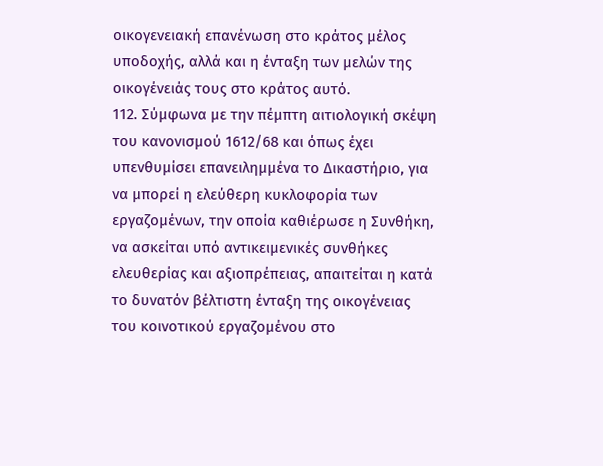οικογενειακή επανένωση στο κράτος μέλος υποδοχής, αλλά και η ένταξη των μελών της οικογένειάς τους στο κράτος αυτό.
112. Σύμφωνα με την πέμπτη αιτιολογική σκέψη του κανονισμού 1612/68 και όπως έχει υπενθυμίσει επανειλημμένα το Δικαστήριο, για να μπορεί η ελεύθερη κυκλοφορία των εργαζομένων, την οποία καθιέρωσε η Συνθήκη, να ασκείται υπό αντικειμενικές συνθήκες ελευθερίας και αξιοπρέπειας, απαιτείται η κατά το δυνατόν βέλτιστη ένταξη της οικογένειας του κοινοτικού εργαζομένου στο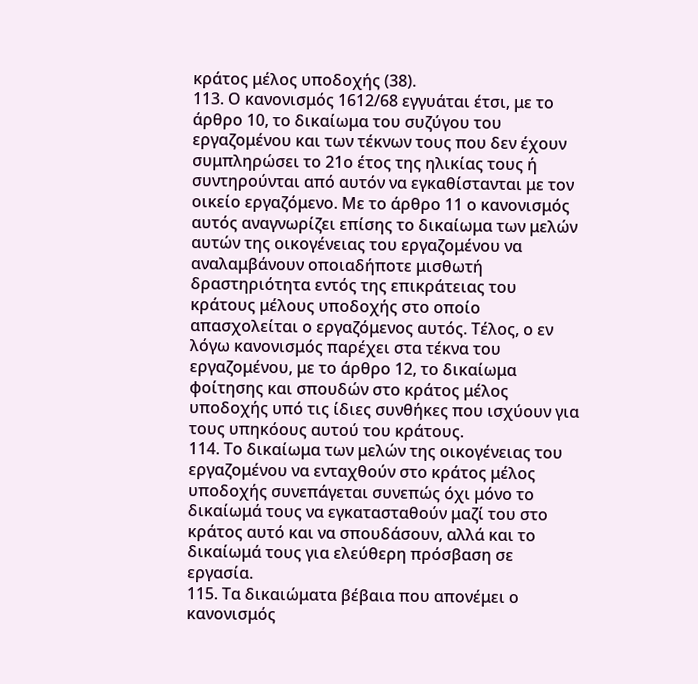κράτος μέλος υποδοχής (38).
113. Ο κανονισμός 1612/68 εγγυάται έτσι, με το άρθρο 10, το δικαίωμα του συζύγου του εργαζομένου και των τέκνων τους που δεν έχουν συμπληρώσει το 21ο έτος της ηλικίας τους ή συντηρούνται από αυτόν να εγκαθίστανται με τον οικείο εργαζόμενο. Με το άρθρο 11 ο κανονισμός αυτός αναγνωρίζει επίσης το δικαίωμα των μελών αυτών της οικογένειας του εργαζομένου να αναλαμβάνουν οποιαδήποτε μισθωτή δραστηριότητα εντός της επικράτειας του κράτους μέλους υποδοχής στο οποίο απασχολείται ο εργαζόμενος αυτός. Τέλος, ο εν λόγω κανονισμός παρέχει στα τέκνα του εργαζομένου, με το άρθρο 12, το δικαίωμα φοίτησης και σπουδών στο κράτος μέλος υποδοχής υπό τις ίδιες συνθήκες που ισχύουν για τους υπηκόους αυτού του κράτους.
114. Το δικαίωμα των μελών της οικογένειας του εργαζομένου να ενταχθούν στο κράτος μέλος υποδοχής συνεπάγεται συνεπώς όχι μόνο το δικαίωμά τους να εγκατασταθούν μαζί του στο κράτος αυτό και να σπουδάσουν, αλλά και το δικαίωμά τους για ελεύθερη πρόσβαση σε εργασία.
115. Τα δικαιώματα βέβαια που απονέμει ο κανονισμός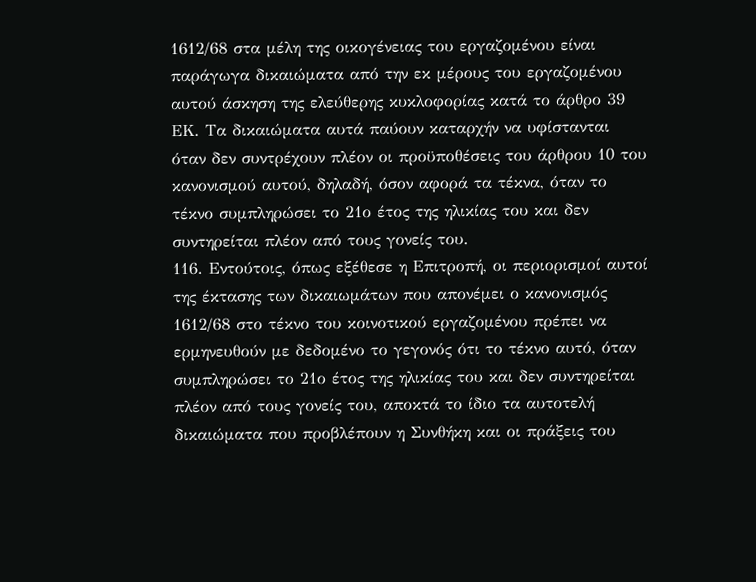1612/68 στα μέλη της οικογένειας του εργαζομένου είναι παράγωγα δικαιώματα από την εκ μέρους του εργαζομένου αυτού άσκηση της ελεύθερης κυκλοφορίας κατά το άρθρο 39 ΕΚ. Τα δικαιώματα αυτά παύουν καταρχήν να υφίστανται όταν δεν συντρέχουν πλέον οι προϋποθέσεις του άρθρου 10 του κανονισμού αυτού, δηλαδή, όσον αφορά τα τέκνα, όταν το τέκνο συμπληρώσει το 21ο έτος της ηλικίας του και δεν συντηρείται πλέον από τους γονείς του.
116. Εντούτοις, όπως εξέθεσε η Επιτροπή, οι περιορισμοί αυτοί της έκτασης των δικαιωμάτων που απονέμει ο κανονισμός 1612/68 στο τέκνο του κοινοτικού εργαζομένου πρέπει να ερμηνευθούν με δεδομένο το γεγονός ότι το τέκνο αυτό, όταν συμπληρώσει το 21ο έτος της ηλικίας του και δεν συντηρείται πλέον από τους γονείς του, αποκτά το ίδιο τα αυτοτελή δικαιώματα που προβλέπουν η Συνθήκη και οι πράξεις του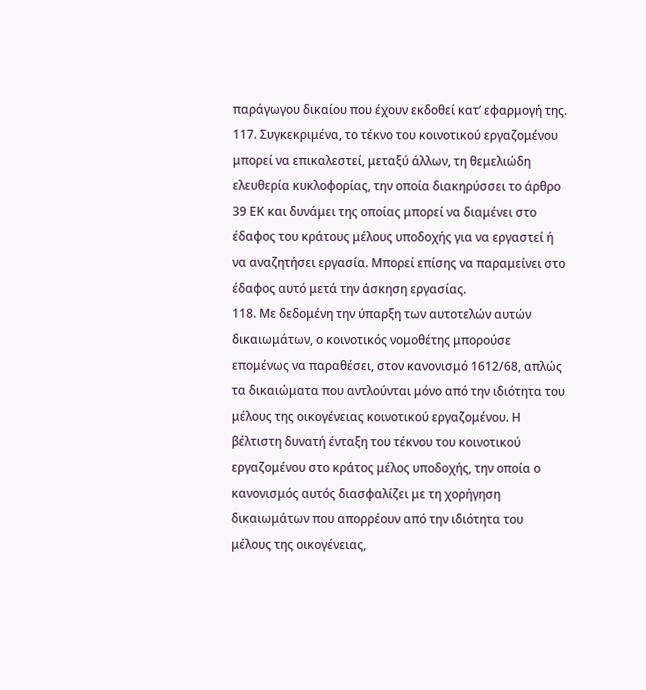παράγωγου δικαίου που έχουν εκδοθεί κατ’ εφαρμογή της.
117. Συγκεκριμένα, το τέκνο του κοινοτικού εργαζομένου μπορεί να επικαλεστεί, μεταξύ άλλων, τη θεμελιώδη ελευθερία κυκλοφορίας, την οποία διακηρύσσει το άρθρο 39 ΕΚ και δυνάμει της οποίας μπορεί να διαμένει στο έδαφος του κράτους μέλους υποδοχής για να εργαστεί ή να αναζητήσει εργασία. Μπορεί επίσης να παραμείνει στο έδαφος αυτό μετά την άσκηση εργασίας.
118. Με δεδομένη την ύπαρξη των αυτοτελών αυτών δικαιωμάτων, ο κοινοτικός νομοθέτης μπορούσε επομένως να παραθέσει, στον κανονισμό 1612/68, απλώς τα δικαιώματα που αντλούνται μόνο από την ιδιότητα του μέλους της οικογένειας κοινοτικού εργαζομένου. Η βέλτιστη δυνατή ένταξη του τέκνου του κοινοτικού εργαζομένου στο κράτος μέλος υποδοχής, την οποία ο κανονισμός αυτός διασφαλίζει με τη χορήγηση δικαιωμάτων που απορρέουν από την ιδιότητα του μέλους της οικογένειας,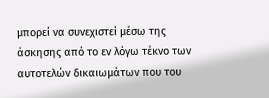μπορεί να συνεχιστεί μέσω της άσκησης από το εν λόγω τέκνο των αυτοτελών δικαιωμάτων που του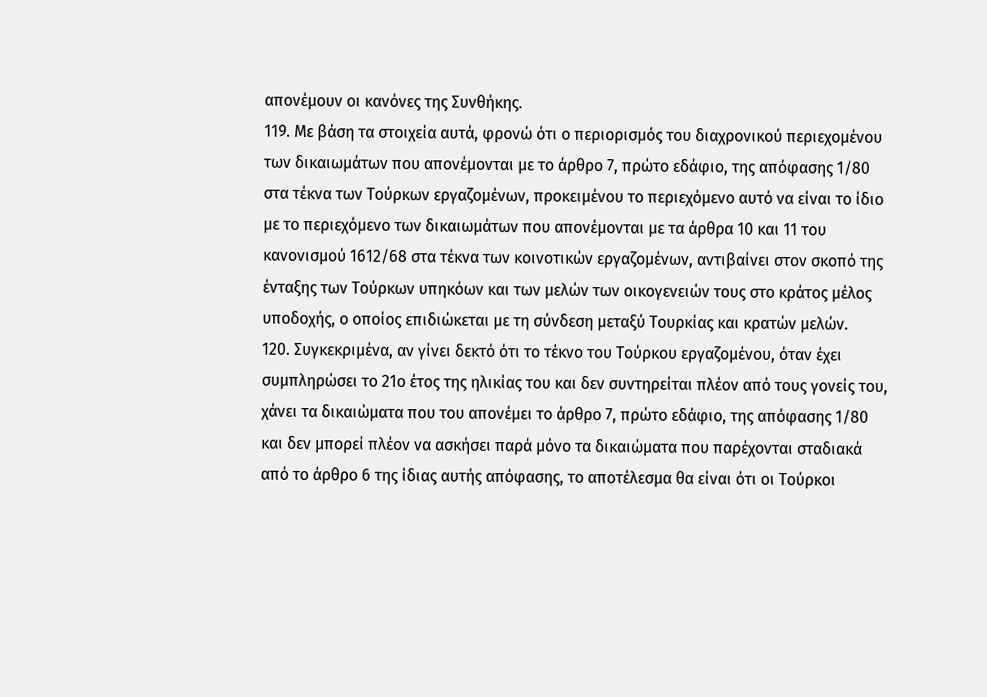απονέμουν οι κανόνες της Συνθήκης.
119. Με βάση τα στοιχεία αυτά, φρονώ ότι ο περιορισμός του διαχρονικού περιεχομένου των δικαιωμάτων που απονέμονται με το άρθρο 7, πρώτο εδάφιο, της απόφασης 1/80 στα τέκνα των Τούρκων εργαζομένων, προκειμένου το περιεχόμενο αυτό να είναι το ίδιο με το περιεχόμενο των δικαιωμάτων που απονέμονται με τα άρθρα 10 και 11 του κανονισμού 1612/68 στα τέκνα των κοινοτικών εργαζομένων, αντιβαίνει στον σκοπό της ένταξης των Τούρκων υπηκόων και των μελών των οικογενειών τους στο κράτος μέλος υποδοχής, ο οποίος επιδιώκεται με τη σύνδεση μεταξύ Τουρκίας και κρατών μελών.
120. Συγκεκριμένα, αν γίνει δεκτό ότι το τέκνο του Τούρκου εργαζομένου, όταν έχει συμπληρώσει το 21ο έτος της ηλικίας του και δεν συντηρείται πλέον από τους γονείς του, χάνει τα δικαιώματα που του απονέμει το άρθρο 7, πρώτο εδάφιο, της απόφασης 1/80 και δεν μπορεί πλέον να ασκήσει παρά μόνο τα δικαιώματα που παρέχονται σταδιακά από το άρθρο 6 της ίδιας αυτής απόφασης, το αποτέλεσμα θα είναι ότι οι Τούρκοι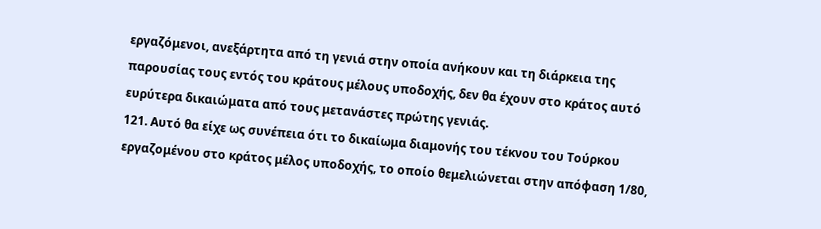εργαζόμενοι, ανεξάρτητα από τη γενιά στην οποία ανήκουν και τη διάρκεια της παρουσίας τους εντός του κράτους μέλους υποδοχής, δεν θα έχουν στο κράτος αυτό ευρύτερα δικαιώματα από τους μετανάστες πρώτης γενιάς.
121. Αυτό θα είχε ως συνέπεια ότι το δικαίωμα διαμονής του τέκνου του Τούρκου εργαζομένου στο κράτος μέλος υποδοχής, το οποίο θεμελιώνεται στην απόφαση 1/80,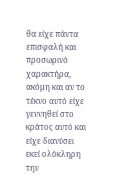θα είχε πάντα επισφαλή και προσωρινό χαρακτήρα, ακόμη και αν το τέκνο αυτό είχε γεννηθεί στο κράτος αυτό και είχε διανύσει εκεί ολόκληρη την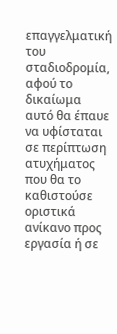επαγγελματική του σταδιοδρομία, αφού το δικαίωμα αυτό θα έπαυε να υφίσταται σε περίπτωση ατυχήματος που θα το καθιστούσε οριστικά ανίκανο προς εργασία ή σε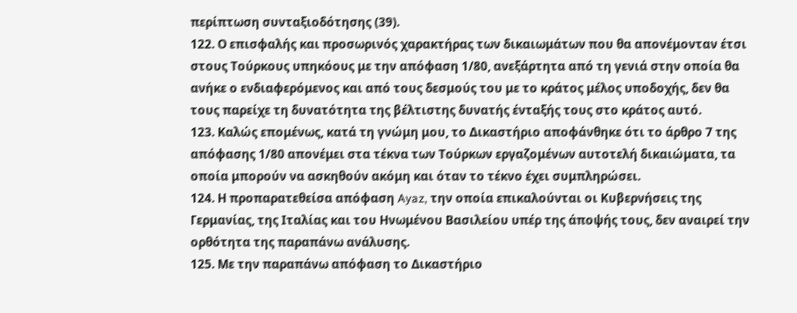περίπτωση συνταξιοδότησης (39).
122. Ο επισφαλής και προσωρινός χαρακτήρας των δικαιωμάτων που θα απονέμονταν έτσι στους Τούρκους υπηκόους με την απόφαση 1/80, ανεξάρτητα από τη γενιά στην οποία θα ανήκε ο ενδιαφερόμενος και από τους δεσμούς του με το κράτος μέλος υποδοχής, δεν θα τους παρείχε τη δυνατότητα της βέλτιστης δυνατής ένταξής τους στο κράτος αυτό.
123. Καλώς επομένως, κατά τη γνώμη μου, το Δικαστήριο αποφάνθηκε ότι το άρθρο 7 της απόφασης 1/80 απονέμει στα τέκνα των Τούρκων εργαζομένων αυτοτελή δικαιώματα, τα οποία μπορούν να ασκηθούν ακόμη και όταν το τέκνο έχει συμπληρώσει.
124. Η προπαρατεθείσα απόφαση Ayaz, την οποία επικαλούνται οι Κυβερνήσεις της Γερμανίας, της Ιταλίας και του Ηνωμένου Βασιλείου υπέρ της άποψής τους, δεν αναιρεί την ορθότητα της παραπάνω ανάλυσης.
125. Με την παραπάνω απόφαση το Δικαστήριο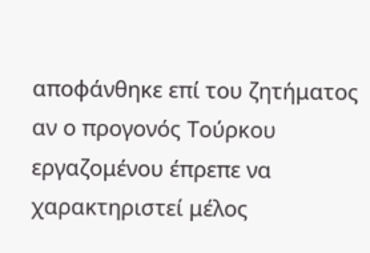αποφάνθηκε επί του ζητήματος αν ο προγονός Τούρκου εργαζομένου έπρεπε να χαρακτηριστεί μέλος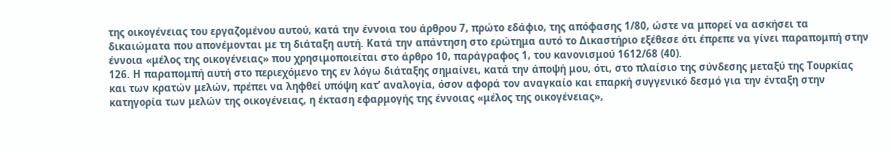της οικογένειας του εργαζομένου αυτού, κατά την έννοια του άρθρου 7, πρώτο εδάφιο, της απόφασης 1/80, ώστε να μπορεί να ασκήσει τα δικαιώματα που απονέμονται με τη διάταξη αυτή. Κατά την απάντηση στο ερώτημα αυτό το Δικαστήριο εξέθεσε ότι έπρεπε να γίνει παραπομπή στην έννοια «μέλος της οικογένειας» που χρησιμοποιείται στο άρθρο 10, παράγραφος 1, του κανονισμού 1612/68 (40).
126. Η παραπομπή αυτή στο περιεχόμενο της εν λόγω διάταξης σημαίνει, κατά την άποψή μου, ότι, στο πλαίσιο της σύνδεσης μεταξύ της Τουρκίας και των κρατών μελών, πρέπει να ληφθεί υπόψη κατ’ αναλογία, όσον αφορά τον αναγκαίο και επαρκή συγγενικό δεσμό για την ένταξη στην κατηγορία των μελών της οικογένειας, η έκταση εφαρμογής της έννοιας «μέλος της οικογένειας»,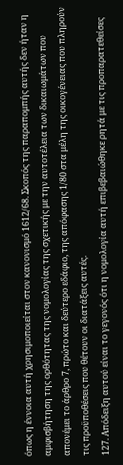όπως η έννοια αυτή χρησιμοποιείται στον κανονισμό 1612/68. Σκοπός της παραπομπής αυτής δεν ήταν η αμφισβήτηση της ορθότητας της νομολογίας της σχετικής με την αυτοτέλεια των δικαιωμάτων που απονέμει το άρθρο 7, πρώτο και δεύτερο εδάφιο, της απόφασης 1/80 στα μέλη της οικογένειας που πληρούν τις προϋποθέσεις που θέτουν οι διατάξεις αυτές.
127. Απόδειξη αυτού είναι το γεγονός ότι η νομολογία αυτή επιβεβαιώθηκε ρητά με τις προπαρατεθείσες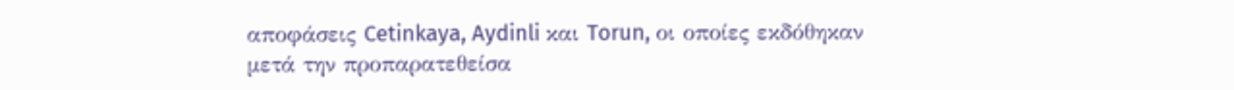αποφάσεις Cetinkaya, Aydinli και Torun, οι οποίες εκδόθηκαν μετά την προπαρατεθείσα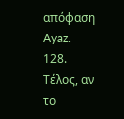απόφαση Ayaz.
128. Τέλος, αν το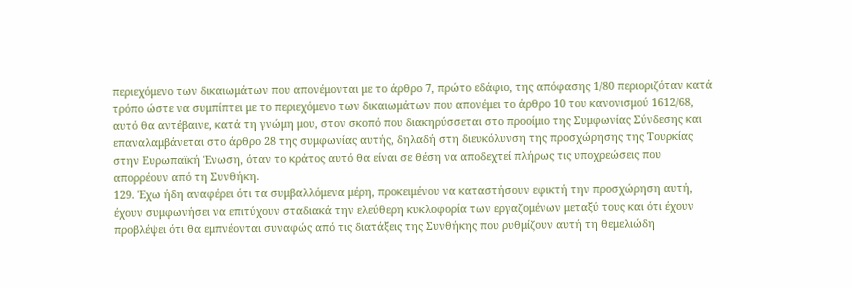περιεχόμενο των δικαιωμάτων που απονέμονται με το άρθρο 7, πρώτο εδάφιο, της απόφασης 1/80 περιοριζόταν κατά τρόπο ώστε να συμπίπτει με το περιεχόμενο των δικαιωμάτων που απονέμει το άρθρο 10 του κανονισμού 1612/68, αυτό θα αντέβαινε, κατά τη γνώμη μου, στον σκοπό που διακηρύσσεται στο προοίμιο της Συμφωνίας Σύνδεσης και επαναλαμβάνεται στο άρθρο 28 της συμφωνίας αυτής, δηλαδή στη διευκόλυνση της προσχώρησης της Τουρκίας στην Ευρωπαϊκή Ένωση, όταν το κράτος αυτό θα είναι σε θέση να αποδεχτεί πλήρως τις υποχρεώσεις που απορρέουν από τη Συνθήκη.
129. Έχω ήδη αναφέρει ότι τα συμβαλλόμενα μέρη, προκειμένου να καταστήσουν εφικτή την προσχώρηση αυτή, έχουν συμφωνήσει να επιτύχουν σταδιακά την ελεύθερη κυκλοφορία των εργαζομένων μεταξύ τους και ότι έχουν προβλέψει ότι θα εμπνέονται συναφώς από τις διατάξεις της Συνθήκης που ρυθμίζουν αυτή τη θεμελιώδη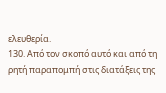ελευθερία.
130. Από τον σκοπό αυτό και από τη ρητή παραπομπή στις διατάξεις της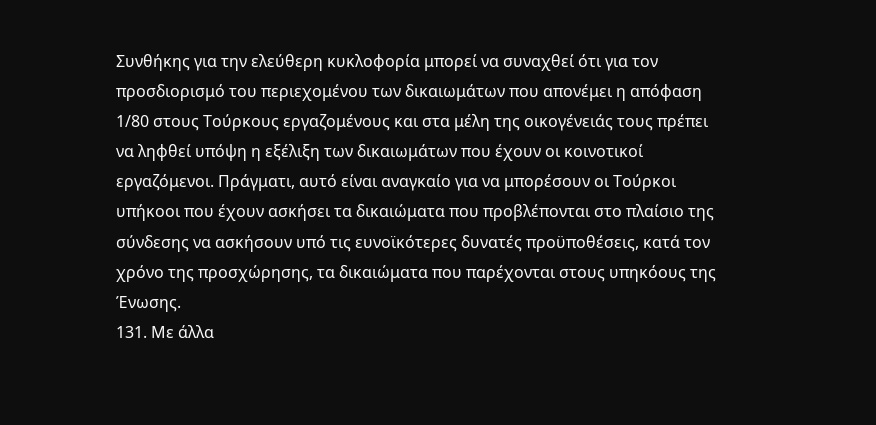Συνθήκης για την ελεύθερη κυκλοφορία μπορεί να συναχθεί ότι για τον προσδιορισμό του περιεχομένου των δικαιωμάτων που απονέμει η απόφαση 1/80 στους Τούρκους εργαζομένους και στα μέλη της οικογένειάς τους πρέπει να ληφθεί υπόψη η εξέλιξη των δικαιωμάτων που έχουν οι κοινοτικοί εργαζόμενοι. Πράγματι, αυτό είναι αναγκαίο για να μπορέσουν οι Τούρκοι υπήκοοι που έχουν ασκήσει τα δικαιώματα που προβλέπονται στο πλαίσιο της σύνδεσης να ασκήσουν υπό τις ευνοϊκότερες δυνατές προϋποθέσεις, κατά τον χρόνο της προσχώρησης, τα δικαιώματα που παρέχονται στους υπηκόους της Ένωσης.
131. Με άλλα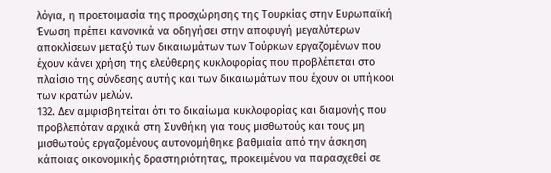λόγια, η προετοιμασία της προσχώρησης της Τουρκίας στην Ευρωπαϊκή Ένωση πρέπει κανονικά να οδηγήσει στην αποφυγή μεγαλύτερων αποκλίσεων μεταξύ των δικαιωμάτων των Τούρκων εργαζομένων που έχουν κάνει χρήση της ελεύθερης κυκλοφορίας που προβλέπεται στο πλαίσιο της σύνδεσης αυτής και των δικαιωμάτων που έχουν οι υπήκοοι των κρατών μελών.
132. Δεν αμφισβητείται ότι το δικαίωμα κυκλοφορίας και διαμονής που προβλεπόταν αρχικά στη Συνθήκη για τους μισθωτούς και τους μη μισθωτούς εργαζομένους αυτονομήθηκε βαθμιαία από την άσκηση κάποιας οικονομικής δραστηριότητας, προκειμένου να παρασχεθεί σε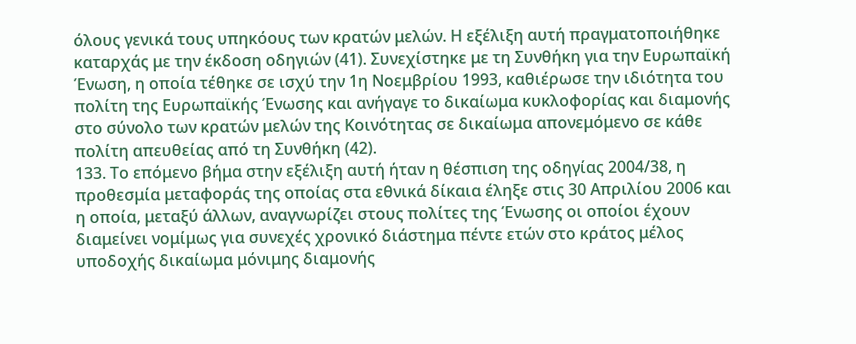όλους γενικά τους υπηκόους των κρατών μελών. Η εξέλιξη αυτή πραγματοποιήθηκε καταρχάς με την έκδοση οδηγιών (41). Συνεχίστηκε με τη Συνθήκη για την Ευρωπαϊκή Ένωση, η οποία τέθηκε σε ισχύ την 1η Νοεμβρίου 1993, καθιέρωσε την ιδιότητα του πολίτη της Ευρωπαϊκής Ένωσης και ανήγαγε το δικαίωμα κυκλοφορίας και διαμονής στο σύνολο των κρατών μελών της Κοινότητας σε δικαίωμα απονεμόμενο σε κάθε πολίτη απευθείας από τη Συνθήκη (42).
133. Το επόμενο βήμα στην εξέλιξη αυτή ήταν η θέσπιση της οδηγίας 2004/38, η προθεσμία μεταφοράς της οποίας στα εθνικά δίκαια έληξε στις 30 Απριλίου 2006 και η οποία, μεταξύ άλλων, αναγνωρίζει στους πολίτες της Ένωσης οι οποίοι έχουν διαμείνει νομίμως για συνεχές χρονικό διάστημα πέντε ετών στο κράτος μέλος υποδοχής δικαίωμα μόνιμης διαμονής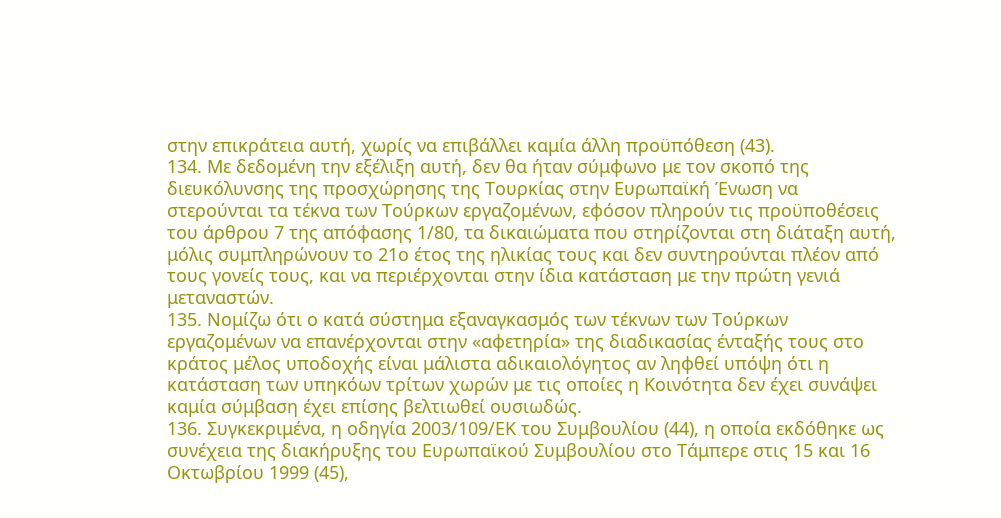στην επικράτεια αυτή, χωρίς να επιβάλλει καμία άλλη προϋπόθεση (43).
134. Με δεδομένη την εξέλιξη αυτή, δεν θα ήταν σύμφωνο με τον σκοπό της διευκόλυνσης της προσχώρησης της Τουρκίας στην Ευρωπαϊκή Ένωση να στερούνται τα τέκνα των Τούρκων εργαζομένων, εφόσον πληρούν τις προϋποθέσεις του άρθρου 7 της απόφασης 1/80, τα δικαιώματα που στηρίζονται στη διάταξη αυτή, μόλις συμπληρώνουν το 21ο έτος της ηλικίας τους και δεν συντηρούνται πλέον από τους γονείς τους, και να περιέρχονται στην ίδια κατάσταση με την πρώτη γενιά μεταναστών.
135. Νομίζω ότι ο κατά σύστημα εξαναγκασμός των τέκνων των Τούρκων εργαζομένων να επανέρχονται στην «αφετηρία» της διαδικασίας ένταξής τους στο κράτος μέλος υποδοχής είναι μάλιστα αδικαιολόγητος αν ληφθεί υπόψη ότι η κατάσταση των υπηκόων τρίτων χωρών με τις οποίες η Κοινότητα δεν έχει συνάψει καμία σύμβαση έχει επίσης βελτιωθεί ουσιωδώς.
136. Συγκεκριμένα, η οδηγία 2003/109/ΕΚ του Συμβουλίου (44), η οποία εκδόθηκε ως συνέχεια της διακήρυξης του Ευρωπαϊκού Συμβουλίου στο Τάμπερε στις 15 και 16 Οκτωβρίου 1999 (45),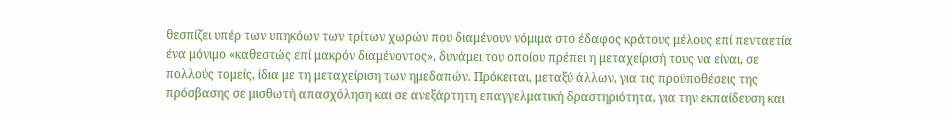θεσπίζει υπέρ των υπηκόων των τρίτων χωρών που διαμένουν νόμιμα στο έδαφος κράτους μέλους επί πενταετία ένα μόνιμο «καθεστώς επί μακρόν διαμένοντος», δυνάμει του οποίου πρέπει η μεταχείρισή τους να είναι, σε πολλούς τομείς, ίδια με τη μεταχείριση των ημεδαπών. Πρόκειται, μεταξύ άλλων, για τις προϋποθέσεις της πρόσβασης σε μισθωτή απασχόληση και σε ανεξάρτητη επαγγελματική δραστηριότητα, για την εκπαίδευση και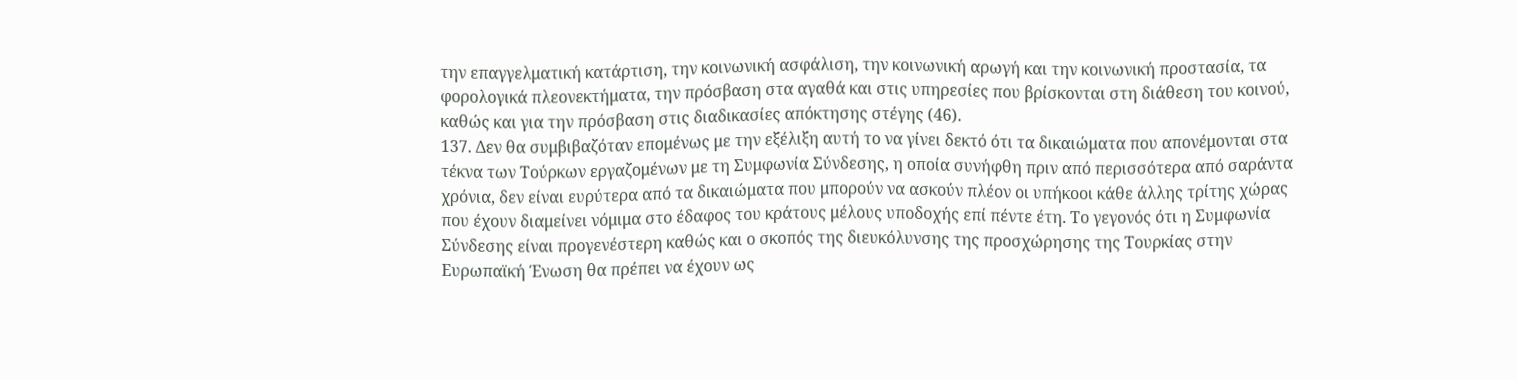την επαγγελματική κατάρτιση, την κοινωνική ασφάλιση, την κοινωνική αρωγή και την κοινωνική προστασία, τα φορολογικά πλεονεκτήματα, την πρόσβαση στα αγαθά και στις υπηρεσίες που βρίσκονται στη διάθεση του κοινού, καθώς και για την πρόσβαση στις διαδικασίες απόκτησης στέγης (46).
137. Δεν θα συμβιβαζόταν επομένως με την εξέλιξη αυτή το να γίνει δεκτό ότι τα δικαιώματα που απονέμονται στα τέκνα των Τούρκων εργαζομένων με τη Συμφωνία Σύνδεσης, η οποία συνήφθη πριν από περισσότερα από σαράντα χρόνια, δεν είναι ευρύτερα από τα δικαιώματα που μπορούν να ασκούν πλέον οι υπήκοοι κάθε άλλης τρίτης χώρας που έχουν διαμείνει νόμιμα στο έδαφος του κράτους μέλους υποδοχής επί πέντε έτη. Το γεγονός ότι η Συμφωνία Σύνδεσης είναι προγενέστερη καθώς και ο σκοπός της διευκόλυνσης της προσχώρησης της Τουρκίας στην Ευρωπαϊκή Ένωση θα πρέπει να έχουν ως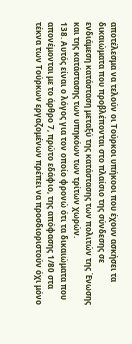αποτέλεσμα να τελούν οι Τούρκοι υπήκοοι που έχουν ασκήσει τα δικαιώματα που προβλέπονται στο πλαίσιο της σύνδεσης σε ενδιάμεση κατάσταση μεταξύ της κατάστασης των πολιτών της Ένωσης και της κατάστασης των υπηκόων των τρίτων χωρών.
138. Αυτός είναι ο λόγος για τον οποίο φρονώ ότι τα δικαιώματα που απονέμονται με το άρθρο 7, πρώτο εδάφιο, της απόφασης 1/80 στα τέκνα των Τούρκων εργαζομένων πρέπει να προσδιοριστούν όχι μόνο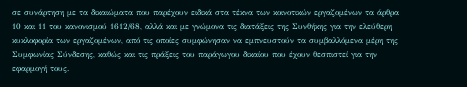σε συνάρτηση με τα δικαιώματα που παρέχουν ειδικά στα τέκνα των κοινοτικών εργαζομένων τα άρθρα 10 και 11 του κανονισμού 1612/68, αλλά και με γνώμονα τις διατάξεις της Συνθήκης για την ελεύθερη κυκλοφορία των εργαζομένων, από τις οποίες συμφώνησαν να εμπνευστούν τα συμβαλλόμενα μέρη της Συμφωνίας Σύνδεσης, καθώς και τις πράξεις του παράγωγου δικαίου που έχουν θεσπιστεί για την εφαρμογή τους.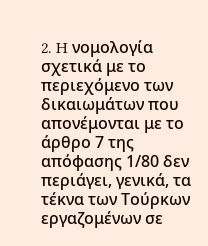2. H νομολογία σχετικά με το περιεχόμενο των δικαιωμάτων που απονέμονται με το άρθρο 7 της απόφασης 1/80 δεν περιάγει, γενικά, τα τέκνα των Τούρκων εργαζομένων σε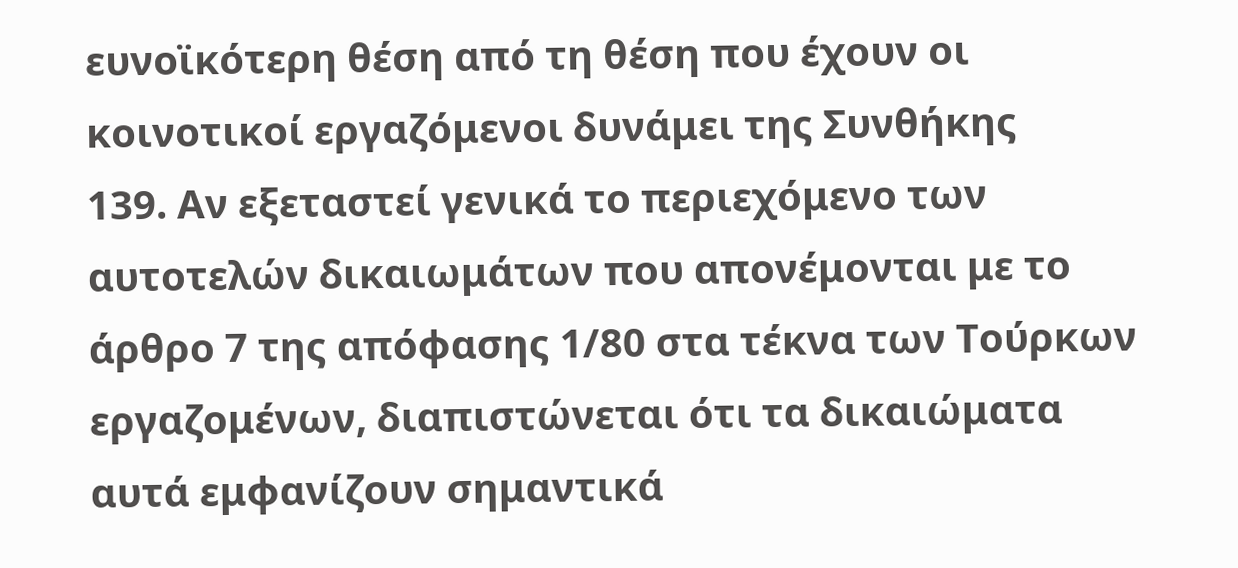ευνοϊκότερη θέση από τη θέση που έχουν οι κοινοτικοί εργαζόμενοι δυνάμει της Συνθήκης
139. Αν εξεταστεί γενικά το περιεχόμενο των αυτοτελών δικαιωμάτων που απονέμονται με το άρθρο 7 της απόφασης 1/80 στα τέκνα των Τούρκων εργαζομένων, διαπιστώνεται ότι τα δικαιώματα αυτά εμφανίζουν σημαντικά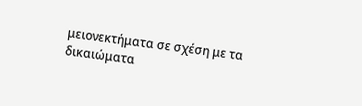μειονεκτήματα σε σχέση με τα δικαιώματα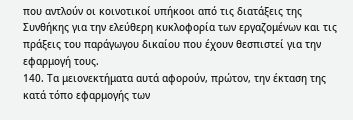που αντλούν οι κοινοτικοί υπήκοοι από τις διατάξεις της Συνθήκης για την ελεύθερη κυκλοφορία των εργαζομένων και τις πράξεις του παράγωγου δικαίου που έχουν θεσπιστεί για την εφαρμογή τους.
140. Τα μειονεκτήματα αυτά αφορούν, πρώτον, την έκταση της κατά τόπο εφαρμογής των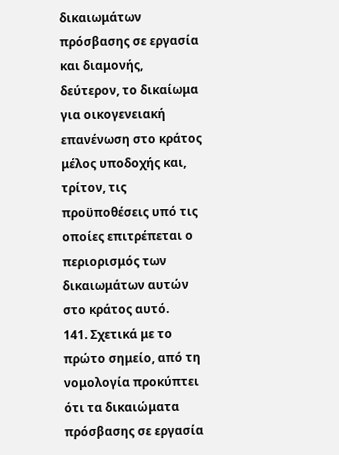δικαιωμάτων πρόσβασης σε εργασία και διαμονής, δεύτερον, το δικαίωμα για οικογενειακή επανένωση στο κράτος μέλος υποδοχής και, τρίτον, τις προϋποθέσεις υπό τις οποίες επιτρέπεται ο περιορισμός των δικαιωμάτων αυτών στο κράτος αυτό.
141. Σχετικά με το πρώτο σημείο, από τη νομολογία προκύπτει ότι τα δικαιώματα πρόσβασης σε εργασία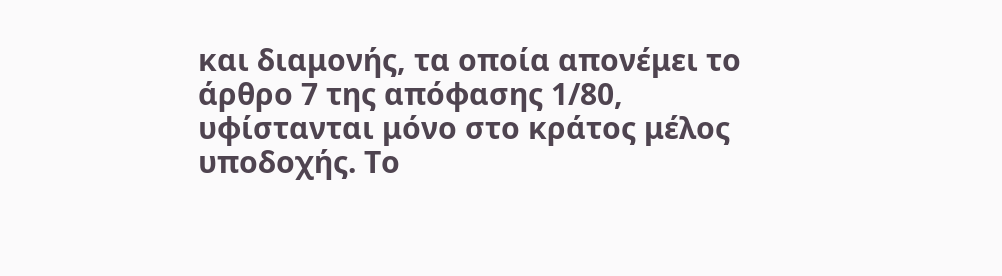και διαμονής, τα οποία απονέμει το άρθρο 7 της απόφασης 1/80, υφίστανται μόνο στο κράτος μέλος υποδοχής. Το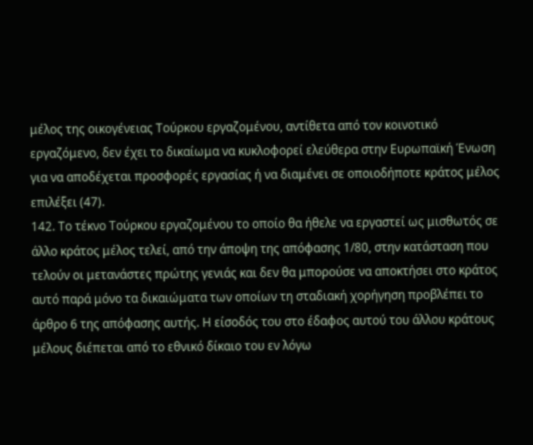μέλος της οικογένειας Τούρκου εργαζομένου, αντίθετα από τον κοινοτικό εργαζόμενο, δεν έχει το δικαίωμα να κυκλοφορεί ελεύθερα στην Ευρωπαϊκή Ένωση για να αποδέχεται προσφορές εργασίας ή να διαμένει σε οποιοδήποτε κράτος μέλος επιλέξει (47).
142. Το τέκνο Τούρκου εργαζομένου το οποίο θα ήθελε να εργαστεί ως μισθωτός σε άλλο κράτος μέλος τελεί, από την άποψη της απόφασης 1/80, στην κατάσταση που τελούν οι μετανάστες πρώτης γενιάς και δεν θα μπορούσε να αποκτήσει στο κράτος αυτό παρά μόνο τα δικαιώματα των οποίων τη σταδιακή χορήγηση προβλέπει το άρθρο 6 της απόφασης αυτής. Η είσοδός του στο έδαφος αυτού του άλλου κράτους μέλους διέπεται από το εθνικό δίκαιο του εν λόγω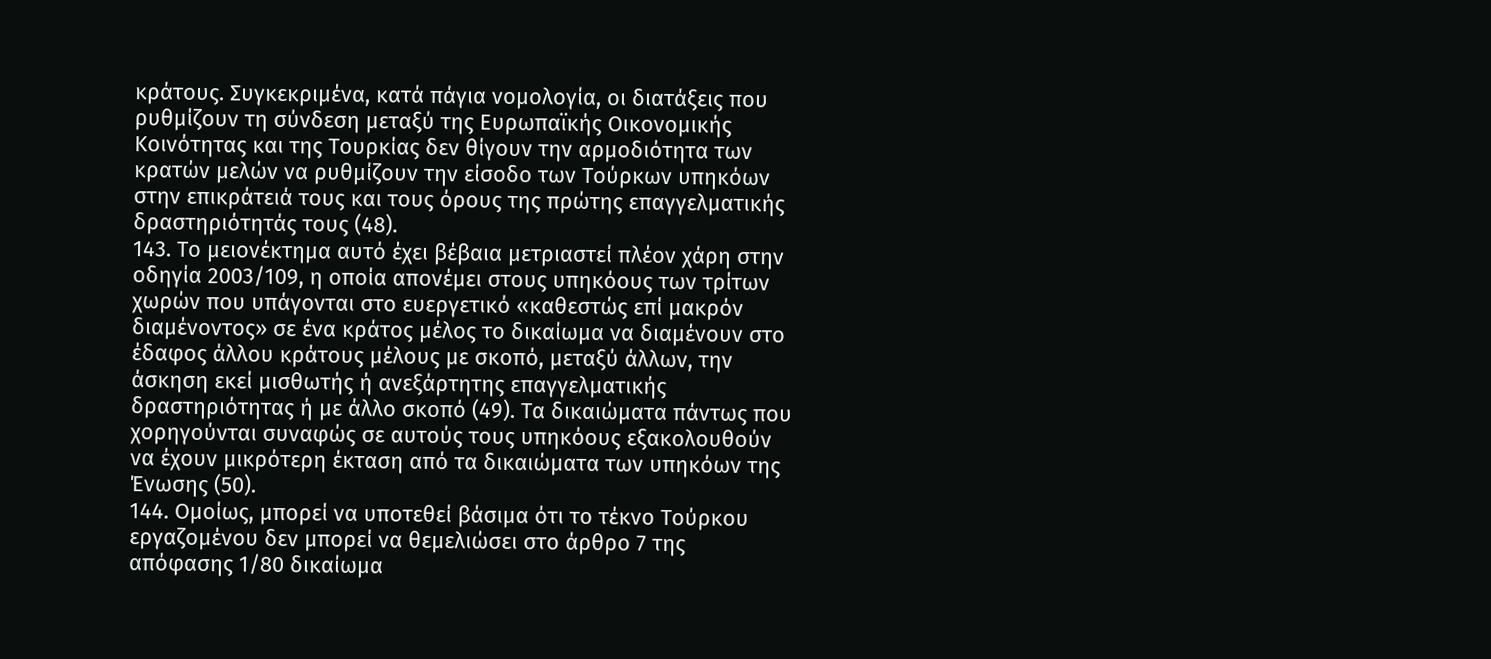κράτους. Συγκεκριμένα, κατά πάγια νομολογία, οι διατάξεις που ρυθμίζουν τη σύνδεση μεταξύ της Ευρωπαϊκής Οικονομικής Κοινότητας και της Τουρκίας δεν θίγουν την αρμοδιότητα των κρατών μελών να ρυθμίζουν την είσοδο των Τούρκων υπηκόων στην επικράτειά τους και τους όρους της πρώτης επαγγελματικής δραστηριότητάς τους (48).
143. Το μειονέκτημα αυτό έχει βέβαια μετριαστεί πλέον χάρη στην οδηγία 2003/109, η οποία απονέμει στους υπηκόους των τρίτων χωρών που υπάγονται στο ευεργετικό «καθεστώς επί μακρόν διαμένοντος» σε ένα κράτος μέλος το δικαίωμα να διαμένουν στο έδαφος άλλου κράτους μέλους με σκοπό, μεταξύ άλλων, την άσκηση εκεί μισθωτής ή ανεξάρτητης επαγγελματικής δραστηριότητας ή με άλλο σκοπό (49). Τα δικαιώματα πάντως που χορηγούνται συναφώς σε αυτούς τους υπηκόους εξακολουθούν να έχουν μικρότερη έκταση από τα δικαιώματα των υπηκόων της Ένωσης (50).
144. Ομοίως, μπορεί να υποτεθεί βάσιμα ότι το τέκνο Τούρκου εργαζομένου δεν μπορεί να θεμελιώσει στο άρθρο 7 της απόφασης 1/80 δικαίωμα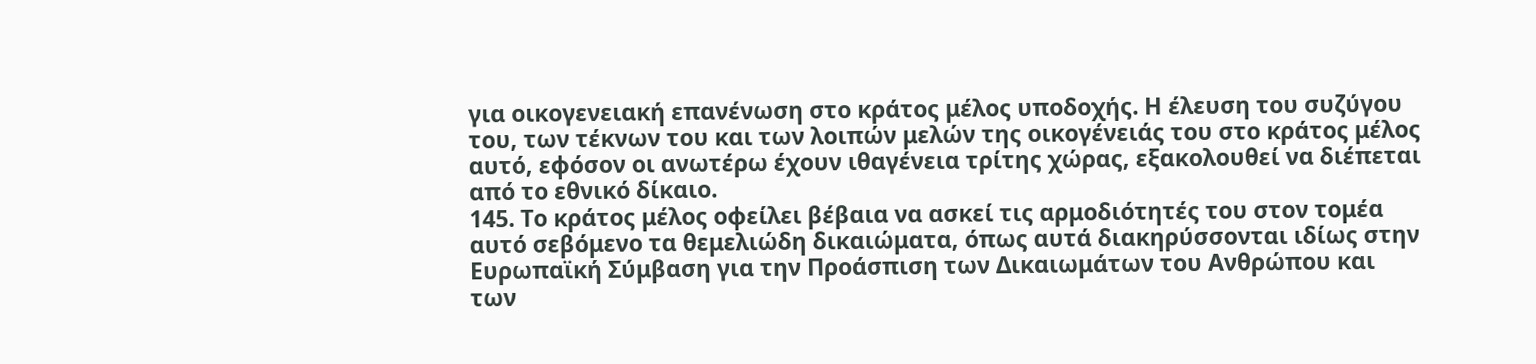για οικογενειακή επανένωση στο κράτος μέλος υποδοχής. Η έλευση του συζύγου του, των τέκνων του και των λοιπών μελών της οικογένειάς του στο κράτος μέλος αυτό, εφόσον οι ανωτέρω έχουν ιθαγένεια τρίτης χώρας, εξακολουθεί να διέπεται από το εθνικό δίκαιο.
145. Το κράτος μέλος οφείλει βέβαια να ασκεί τις αρμοδιότητές του στον τομέα αυτό σεβόμενο τα θεμελιώδη δικαιώματα, όπως αυτά διακηρύσσονται ιδίως στην Ευρωπαϊκή Σύμβαση για την Προάσπιση των Δικαιωμάτων του Ανθρώπου και των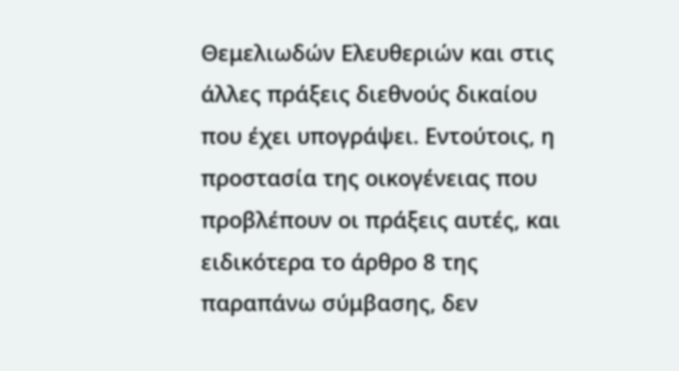Θεμελιωδών Ελευθεριών και στις άλλες πράξεις διεθνούς δικαίου που έχει υπογράψει. Εντούτοις, η προστασία της οικογένειας που προβλέπουν οι πράξεις αυτές, και ειδικότερα το άρθρο 8 της παραπάνω σύμβασης, δεν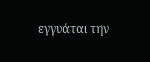εγγυάται την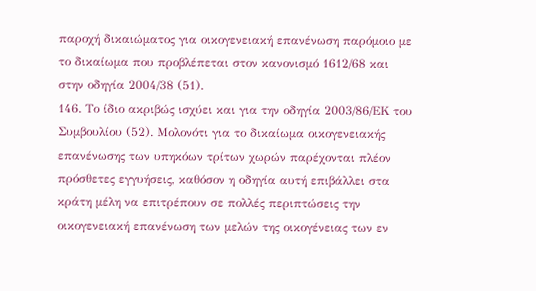παροχή δικαιώματος για οικογενειακή επανένωση παρόμοιο με το δικαίωμα που προβλέπεται στον κανονισμό 1612/68 και στην οδηγία 2004/38 (51).
146. Το ίδιο ακριβώς ισχύει και για την οδηγία 2003/86/ΕΚ του Συμβουλίου (52). Μολονότι για το δικαίωμα οικογενειακής επανένωσης των υπηκόων τρίτων χωρών παρέχονται πλέον πρόσθετες εγγυήσεις, καθόσον η οδηγία αυτή επιβάλλει στα κράτη μέλη να επιτρέπουν σε πολλές περιπτώσεις την οικογενειακή επανένωση των μελών της οικογένειας των εν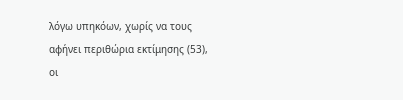λόγω υπηκόων, χωρίς να τους αφήνει περιθώρια εκτίμησης (53), οι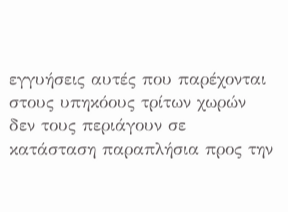εγγυήσεις αυτές που παρέχονται στους υπηκόους τρίτων χωρών δεν τους περιάγουν σε κατάσταση παραπλήσια προς την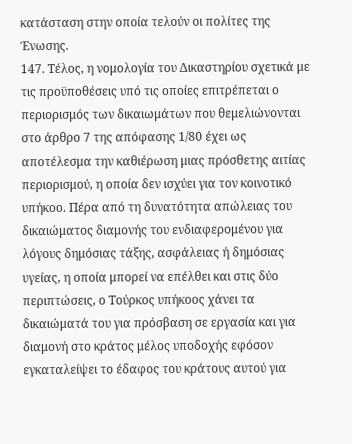κατάσταση στην οποία τελούν οι πολίτες της Ένωσης.
147. Τέλος, η νομολογία του Δικαστηρίου σχετικά με τις προϋποθέσεις υπό τις οποίες επιτρέπεται ο περιορισμός των δικαιωμάτων που θεμελιώνονται στο άρθρο 7 της απόφασης 1/80 έχει ως αποτέλεσμα την καθιέρωση μιας πρόσθετης αιτίας περιορισμού, η οποία δεν ισχύει για τον κοινοτικό υπήκοο. Πέρα από τη δυνατότητα απώλειας του δικαιώματος διαμονής του ενδιαφερομένου για λόγους δημόσιας τάξης, ασφάλειας ή δημόσιας υγείας, η οποία μπορεί να επέλθει και στις δύο περιπτώσεις, ο Τούρκος υπήκοος χάνει τα δικαιώματά του για πρόσβαση σε εργασία και για διαμονή στο κράτος μέλος υποδοχής εφόσον εγκαταλείψει το έδαφος του κράτους αυτού για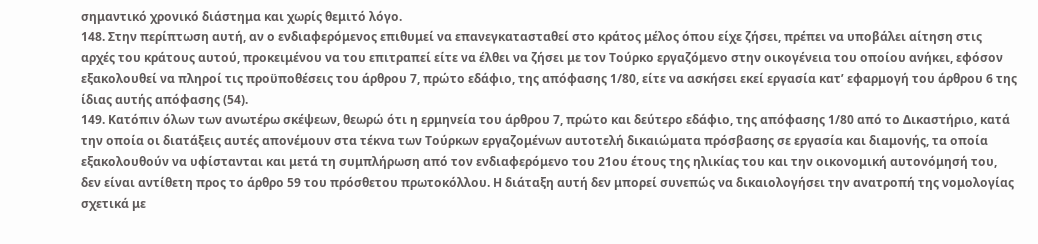σημαντικό χρονικό διάστημα και χωρίς θεμιτό λόγο.
148. Στην περίπτωση αυτή, αν ο ενδιαφερόμενος επιθυμεί να επανεγκατασταθεί στο κράτος μέλος όπου είχε ζήσει, πρέπει να υποβάλει αίτηση στις αρχές του κράτους αυτού, προκειμένου να του επιτραπεί είτε να έλθει να ζήσει με τον Τούρκο εργαζόμενο στην οικογένεια του οποίου ανήκει, εφόσον εξακολουθεί να πληροί τις προϋποθέσεις του άρθρου 7, πρώτο εδάφιο, της απόφασης 1/80, είτε να ασκήσει εκεί εργασία κατ’ εφαρμογή του άρθρου 6 της ίδιας αυτής απόφασης (54).
149. Κατόπιν όλων των ανωτέρω σκέψεων, θεωρώ ότι η ερμηνεία του άρθρου 7, πρώτο και δεύτερο εδάφιο, της απόφασης 1/80 από το Δικαστήριο, κατά την οποία οι διατάξεις αυτές απονέμουν στα τέκνα των Τούρκων εργαζομένων αυτοτελή δικαιώματα πρόσβασης σε εργασία και διαμονής, τα οποία εξακολουθούν να υφίστανται και μετά τη συμπλήρωση από τον ενδιαφερόμενο του 21ου έτους της ηλικίας του και την οικονομική αυτονόμησή του, δεν είναι αντίθετη προς το άρθρο 59 του πρόσθετου πρωτοκόλλου. Η διάταξη αυτή δεν μπορεί συνεπώς να δικαιολογήσει την ανατροπή της νομολογίας σχετικά με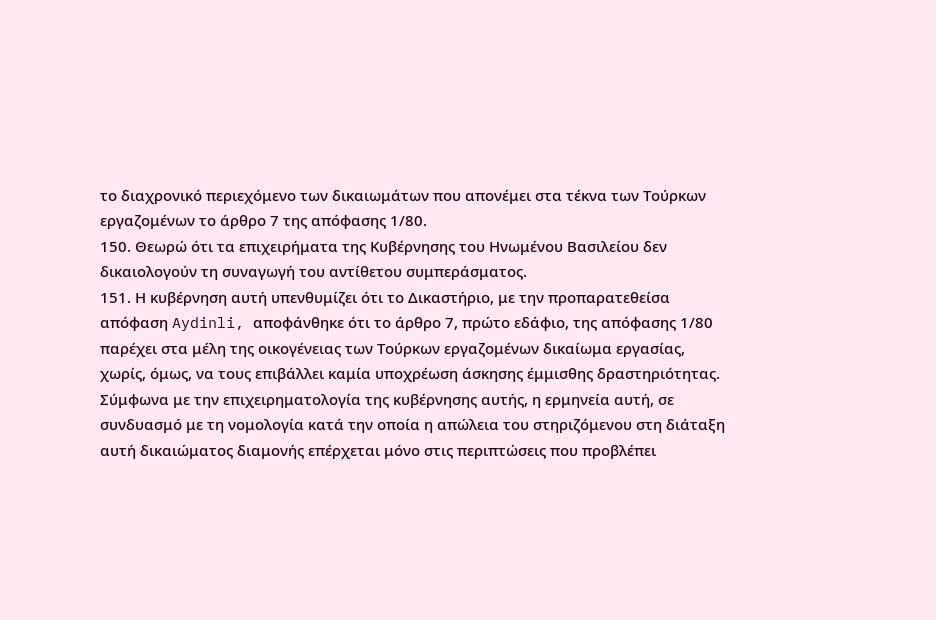το διαχρονικό περιεχόμενο των δικαιωμάτων που απονέμει στα τέκνα των Τούρκων εργαζομένων το άρθρο 7 της απόφασης 1/80.
150. Θεωρώ ότι τα επιχειρήματα της Κυβέρνησης του Ηνωμένου Βασιλείου δεν δικαιολογούν τη συναγωγή του αντίθετου συμπεράσματος.
151. Η κυβέρνηση αυτή υπενθυμίζει ότι το Δικαστήριο, με την προπαρατεθείσα απόφαση Aydinli, αποφάνθηκε ότι το άρθρο 7, πρώτο εδάφιο, της απόφασης 1/80 παρέχει στα μέλη της οικογένειας των Τούρκων εργαζομένων δικαίωμα εργασίας, χωρίς, όμως, να τους επιβάλλει καμία υποχρέωση άσκησης έμμισθης δραστηριότητας. Σύμφωνα με την επιχειρηματολογία της κυβέρνησης αυτής, η ερμηνεία αυτή, σε συνδυασμό με τη νομολογία κατά την οποία η απώλεια του στηριζόμενου στη διάταξη αυτή δικαιώματος διαμονής επέρχεται μόνο στις περιπτώσεις που προβλέπει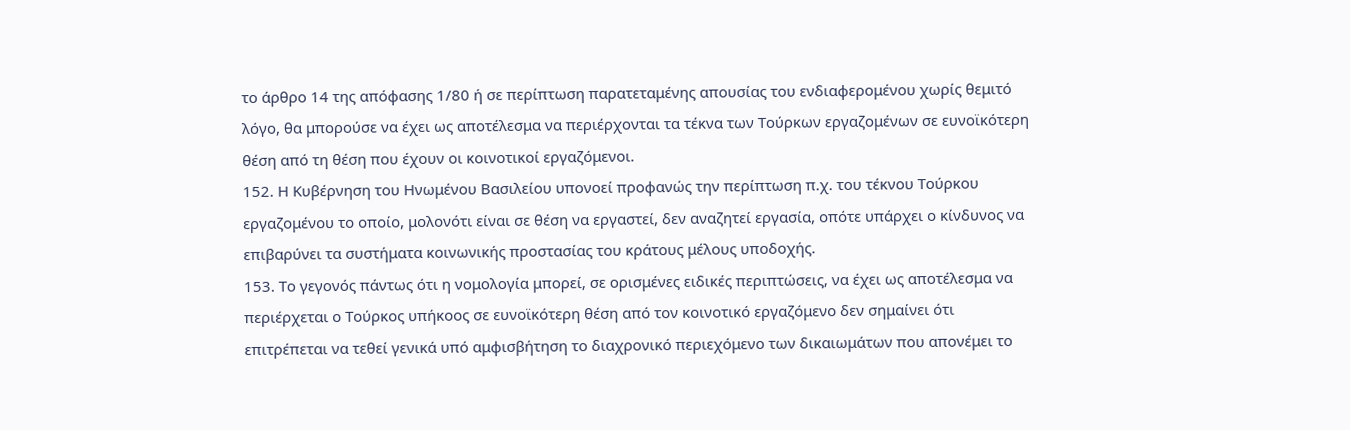το άρθρο 14 της απόφασης 1/80 ή σε περίπτωση παρατεταμένης απουσίας του ενδιαφερομένου χωρίς θεμιτό λόγο, θα μπορούσε να έχει ως αποτέλεσμα να περιέρχονται τα τέκνα των Τούρκων εργαζομένων σε ευνοϊκότερη θέση από τη θέση που έχουν οι κοινοτικοί εργαζόμενοι.
152. Η Κυβέρνηση του Ηνωμένου Βασιλείου υπονοεί προφανώς την περίπτωση π.χ. του τέκνου Τούρκου εργαζομένου το οποίο, μολονότι είναι σε θέση να εργαστεί, δεν αναζητεί εργασία, οπότε υπάρχει ο κίνδυνος να επιβαρύνει τα συστήματα κοινωνικής προστασίας του κράτους μέλους υποδοχής.
153. Το γεγονός πάντως ότι η νομολογία μπορεί, σε ορισμένες ειδικές περιπτώσεις, να έχει ως αποτέλεσμα να περιέρχεται ο Τούρκος υπήκοος σε ευνοϊκότερη θέση από τον κοινοτικό εργαζόμενο δεν σημαίνει ότι επιτρέπεται να τεθεί γενικά υπό αμφισβήτηση το διαχρονικό περιεχόμενο των δικαιωμάτων που απονέμει το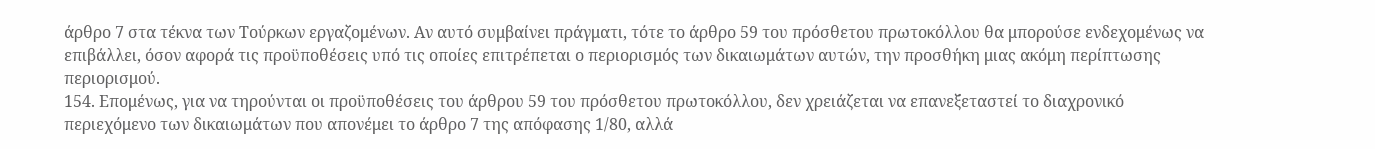άρθρο 7 στα τέκνα των Τούρκων εργαζομένων. Αν αυτό συμβαίνει πράγματι, τότε το άρθρο 59 του πρόσθετου πρωτοκόλλου θα μπορούσε ενδεχομένως να επιβάλλει, όσον αφορά τις προϋποθέσεις υπό τις οποίες επιτρέπεται ο περιορισμός των δικαιωμάτων αυτών, την προσθήκη μιας ακόμη περίπτωσης περιορισμού.
154. Επομένως, για να τηρούνται οι προϋποθέσεις του άρθρου 59 του πρόσθετου πρωτοκόλλου, δεν χρειάζεται να επανεξεταστεί το διαχρονικό περιεχόμενο των δικαιωμάτων που απονέμει το άρθρο 7 της απόφασης 1/80, αλλά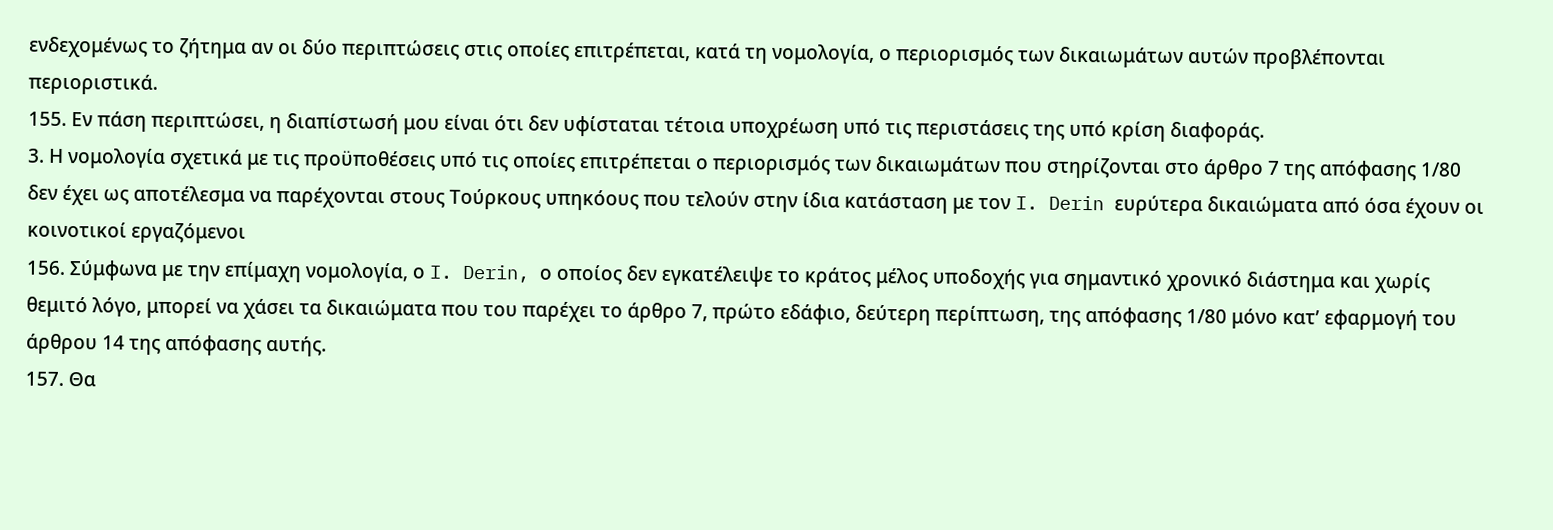ενδεχομένως το ζήτημα αν οι δύο περιπτώσεις στις οποίες επιτρέπεται, κατά τη νομολογία, ο περιορισμός των δικαιωμάτων αυτών προβλέπονται περιοριστικά.
155. Εν πάση περιπτώσει, η διαπίστωσή μου είναι ότι δεν υφίσταται τέτοια υποχρέωση υπό τις περιστάσεις της υπό κρίση διαφοράς.
3. Η νομολογία σχετικά με τις προϋποθέσεις υπό τις οποίες επιτρέπεται ο περιορισμός των δικαιωμάτων που στηρίζονται στο άρθρο 7 της απόφασης 1/80 δεν έχει ως αποτέλεσμα να παρέχονται στους Τούρκους υπηκόους που τελούν στην ίδια κατάσταση με τον I. Derin ευρύτερα δικαιώματα από όσα έχουν οι κοινοτικοί εργαζόμενοι
156. Σύμφωνα με την επίμαχη νομολογία, ο I. Derin, ο οποίος δεν εγκατέλειψε το κράτος μέλος υποδοχής για σημαντικό χρονικό διάστημα και χωρίς θεμιτό λόγο, μπορεί να χάσει τα δικαιώματα που του παρέχει το άρθρο 7, πρώτο εδάφιο, δεύτερη περίπτωση, της απόφασης 1/80 μόνο κατ’ εφαρμογή του άρθρου 14 της απόφασης αυτής.
157. Θα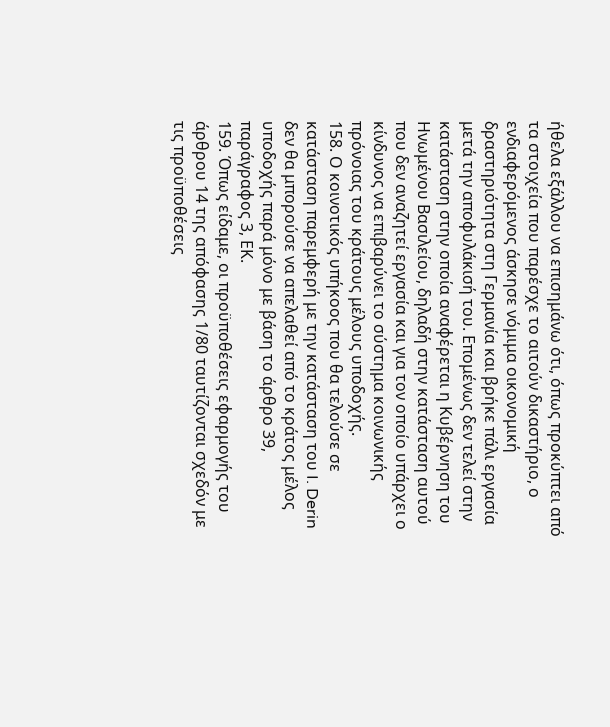ήθελα εξάλλου να επισημάνω ότι, όπως προκύπτει από τα στοιχεία που παρέσχε το αιτούν δικαστήριο, ο ενδιαφερόμενος άσκησε νόμιμα οικονομική δραστηριότητα στη Γερμανία και βρήκε πάλι εργασία μετά την αποφυλάκισή του. Επομένως δεν τελεί στην κατάσταση στην οποία αναφέρεται η Κυβέρνηση του Ηνωμένου Βασιλείου, δηλαδή στην κατάσταση αυτού που δεν αναζητεί εργασία και για τον οποίο υπάρχει ο κίνδυνος να επιβαρύνει το σύστημα κοινωνικής πρόνοιας του κράτους μέλους υποδοχής.
158. Ο κοινοτικός υπήκοος που θα τελούσε σε κατάσταση παρεμφερή με την κατάσταση του I. Derin δεν θα μπορούσε να απελαθεί από το κράτος μέλος υποδοχής παρά μόνο με βάση το άρθρο 39, παράγραφος 3, ΕΚ.
159. Όπως είδαμε, οι προϋποθέσεις εφαρμογής του άρθρου 14 της απόφασης 1/80 ταυτίζονται σχεδόν με τις προϋποθέσεις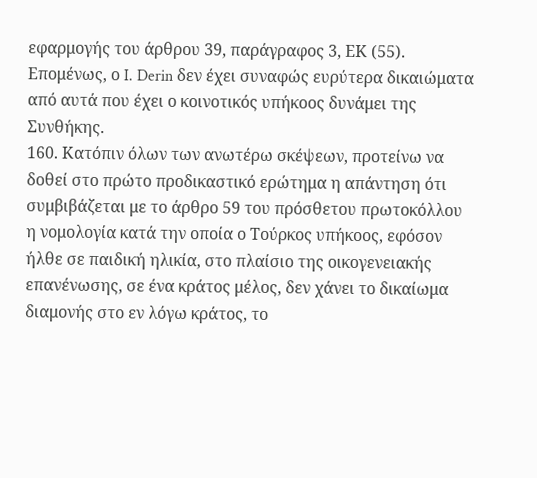εφαρμογής του άρθρου 39, παράγραφος 3, ΕΚ (55). Επομένως, ο I. Derin δεν έχει συναφώς ευρύτερα δικαιώματα από αυτά που έχει ο κοινοτικός υπήκοος δυνάμει της Συνθήκης.
160. Κατόπιν όλων των ανωτέρω σκέψεων, προτείνω να δοθεί στο πρώτο προδικαστικό ερώτημα η απάντηση ότι συμβιβάζεται με το άρθρο 59 του πρόσθετου πρωτοκόλλου η νομολογία κατά την οποία ο Τούρκος υπήκοος, εφόσον ήλθε σε παιδική ηλικία, στο πλαίσιο της οικογενειακής επανένωσης, σε ένα κράτος μέλος, δεν χάνει το δικαίωμα διαμονής στο εν λόγω κράτος, το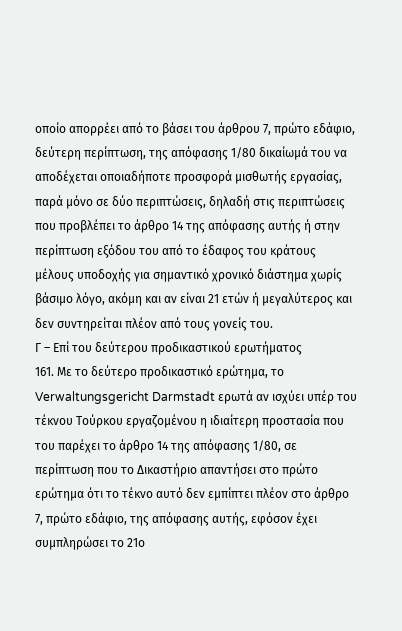οποίο απορρέει από το βάσει του άρθρου 7, πρώτο εδάφιο, δεύτερη περίπτωση, της απόφασης 1/80 δικαίωμά του να αποδέχεται οποιαδήποτε προσφορά μισθωτής εργασίας, παρά μόνο σε δύο περιπτώσεις, δηλαδή στις περιπτώσεις που προβλέπει το άρθρο 14 της απόφασης αυτής ή στην περίπτωση εξόδου του από το έδαφος του κράτους μέλους υποδοχής για σημαντικό χρονικό διάστημα χωρίς βάσιμο λόγο, ακόμη και αν είναι 21 ετών ή μεγαλύτερος και δεν συντηρείται πλέον από τους γονείς του.
Γ – Επί του δεύτερου προδικαστικού ερωτήματος
161. Με το δεύτερο προδικαστικό ερώτημα, το Verwaltungsgericht Darmstadt ερωτά αν ισχύει υπέρ του τέκνου Τούρκου εργαζομένου η ιδιαίτερη προστασία που του παρέχει το άρθρο 14 της απόφασης 1/80, σε περίπτωση που το Δικαστήριο απαντήσει στο πρώτο ερώτημα ότι το τέκνο αυτό δεν εμπίπτει πλέον στο άρθρο 7, πρώτο εδάφιο, της απόφασης αυτής, εφόσον έχει συμπληρώσει το 21ο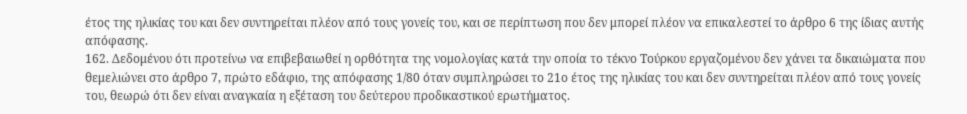έτος της ηλικίας του και δεν συντηρείται πλέον από τους γονείς του, και σε περίπτωση που δεν μπορεί πλέον να επικαλεστεί το άρθρο 6 της ίδιας αυτής απόφασης.
162. Δεδομένου ότι προτείνω να επιβεβαιωθεί η ορθότητα της νομολογίας κατά την οποία το τέκνο Τούρκου εργαζομένου δεν χάνει τα δικαιώματα που θεμελιώνει στο άρθρο 7, πρώτο εδάφιο, της απόφασης 1/80 όταν συμπληρώσει το 21ο έτος της ηλικίας του και δεν συντηρείται πλέον από τους γονείς του, θεωρώ ότι δεν είναι αναγκαία η εξέταση του δεύτερου προδικαστικού ερωτήματος.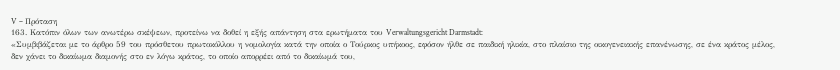V – Πρόταση
163. Κατόπιν όλων των ανωτέρω σκέψεων, προτείνω να δοθεί η εξής απάντηση στα ερωτήματα του Verwaltungsgericht Darmstadt:
«Συμβιβάζεται με το άρθρο 59 του πρόσθετου πρωτοκόλλου η νομολογία κατά την οποία ο Τούρκος υπήκοος, εφόσον ήλθε σε παιδική ηλικία, στο πλαίσιο της οικογενειακής επανένωσης, σε ένα κράτος μέλος, δεν χάνει το δικαίωμα διαμονής στο εν λόγω κράτος, το οποίο απορρέει από το δικαίωμά του,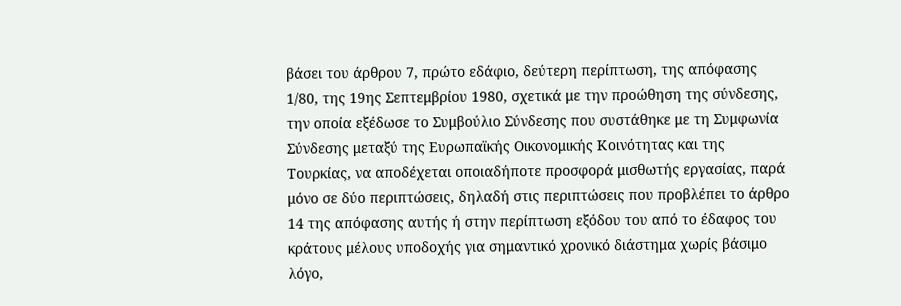βάσει του άρθρου 7, πρώτο εδάφιο, δεύτερη περίπτωση, της απόφασης 1/80, της 19ης Σεπτεμβρίου 1980, σχετικά με την προώθηση της σύνδεσης, την οποία εξέδωσε το Συμβούλιο Σύνδεσης που συστάθηκε με τη Συμφωνία Σύνδεσης μεταξύ της Ευρωπαϊκής Οικονομικής Κοινότητας και της Τουρκίας, να αποδέχεται οποιαδήποτε προσφορά μισθωτής εργασίας, παρά μόνο σε δύο περιπτώσεις, δηλαδή στις περιπτώσεις που προβλέπει το άρθρο 14 της απόφασης αυτής ή στην περίπτωση εξόδου του από το έδαφος του κράτους μέλους υποδοχής για σημαντικό χρονικό διάστημα χωρίς βάσιμο λόγο,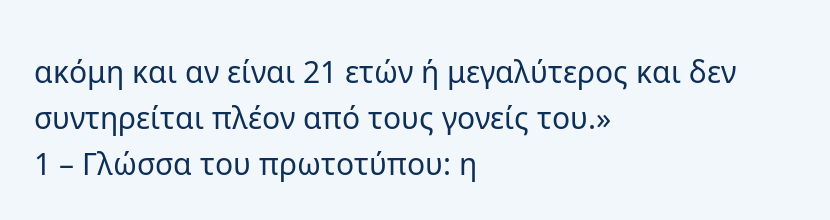ακόμη και αν είναι 21 ετών ή μεγαλύτερος και δεν συντηρείται πλέον από τους γονείς του.»
1 – Γλώσσα του πρωτοτύπου: η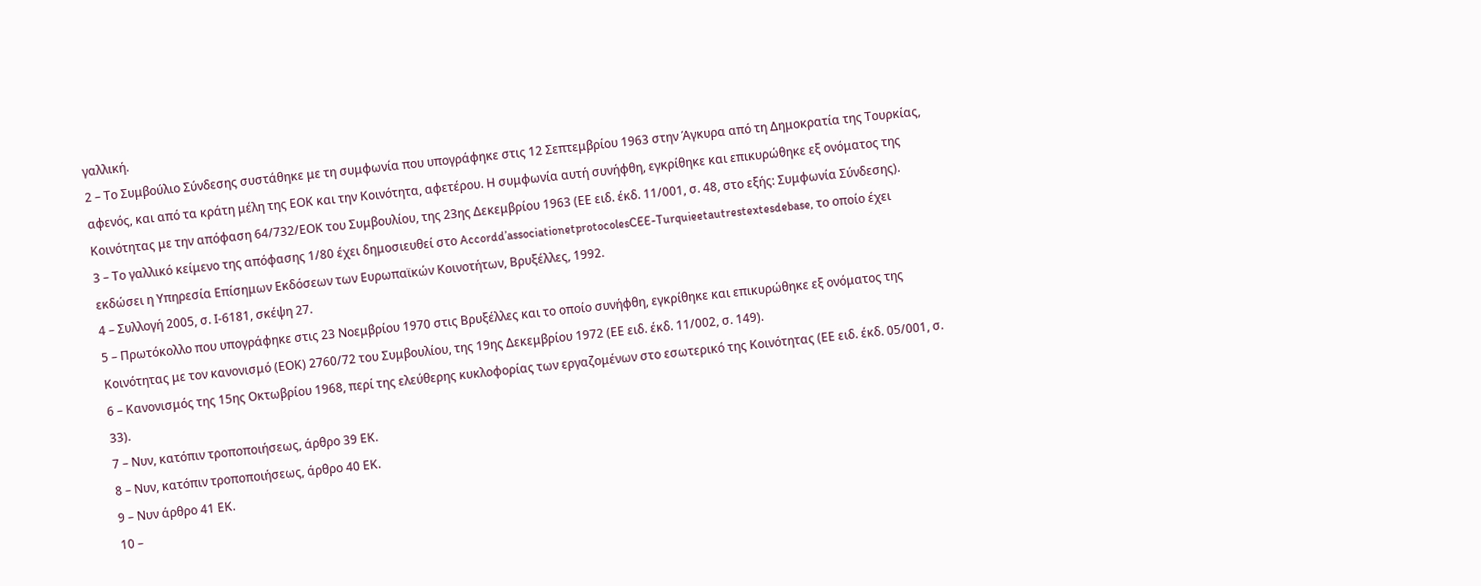γαλλική.
2 – Το Συμβούλιο Σύνδεσης συστάθηκε με τη συμφωνία που υπογράφηκε στις 12 Σεπτεμβρίου 1963 στην Άγκυρα από τη Δημοκρατία της Τουρκίας, αφενός, και από τα κράτη μέλη της ΕΟΚ και την Κοινότητα, αφετέρου. Η συμφωνία αυτή συνήφθη, εγκρίθηκε και επικυρώθηκε εξ ονόματος της Κοινότητας με την απόφαση 64/732/ΕΟΚ του Συμβουλίου, της 23ης Δεκεμβρίου 1963 (ΕΕ ειδ. έκδ. 11/001, σ. 48, στο εξής: Συμφωνία Σύνδεσης).
3 – Το γαλλικό κείμενο της απόφασης 1/80 έχει δημοσιευθεί στο Accordd’associationetprotocolesCEE-Turquieetautrestextesdebase, το οποίο έχει εκδώσει η Υπηρεσία Επίσημων Εκδόσεων των Ευρωπαϊκών Κοινοτήτων, Βρυξέλλες, 1992.
4 – Συλλογή 2005, σ. Ι‑6181, σκέψη 27.
5 – Πρωτόκολλο που υπογράφηκε στις 23 Νοεμβρίου 1970 στις Βρυξέλλες και το οποίο συνήφθη, εγκρίθηκε και επικυρώθηκε εξ ονόματος της Κοινότητας με τον κανονισμό (ΕΟΚ) 2760/72 του Συμβουλίου, της 19ης Δεκεμβρίου 1972 (ΕΕ ειδ. έκδ. 11/002, σ. 149).
6 – Κανονισμός της 15ης Οκτωβρίου 1968, περί της ελεύθερης κυκλοφορίας των εργαζομένων στο εσωτερικό της Κοινότητας (ΕΕ ειδ. έκδ. 05/001, σ. 33).
7 – Νυν, κατόπιν τροποποιήσεως, άρθρο 39 ΕΚ.
8 – Νυν, κατόπιν τροποποιήσεως, άρθρο 40 ΕΚ.
9 – Νυν άρθρο 41 ΕΚ.
10 –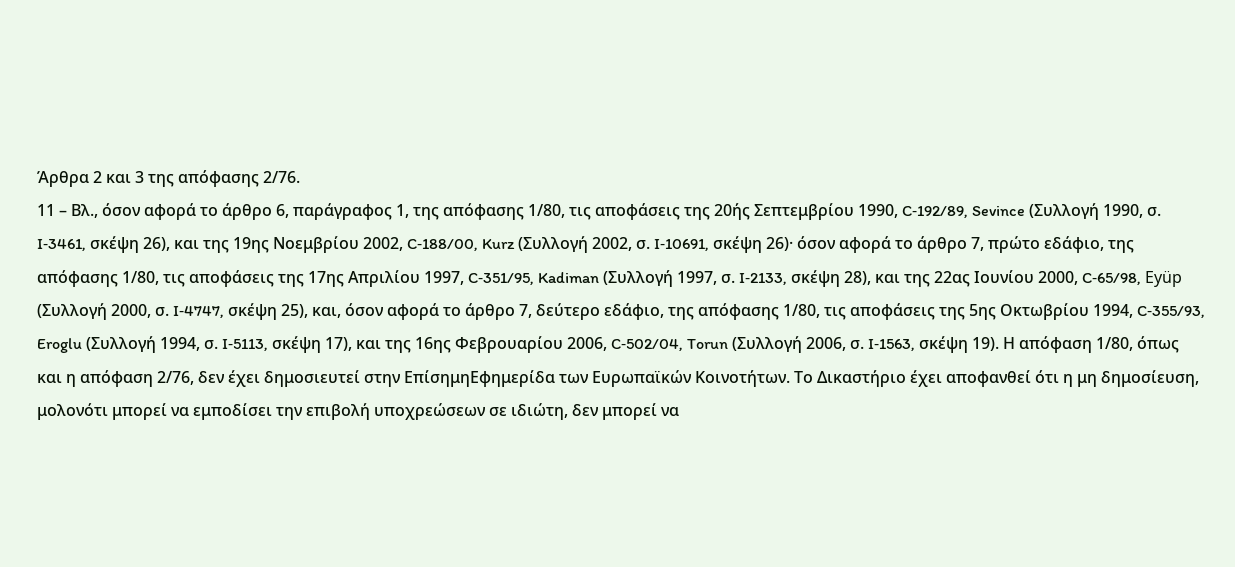Άρθρα 2 και 3 της απόφασης 2/76.
11 – Βλ., όσον αφορά το άρθρο 6, παράγραφος 1, της απόφασης 1/80, τις αποφάσεις της 20ής Σεπτεμβρίου 1990, C‑192/89, Sevince (Συλλογή 1990, σ. I‑3461, σκέψη 26), και της 19ης Νοεμβρίου 2002, C‑188/00, Kurz (Συλλογή 2002, σ. I‑10691, σκέψη 26)· όσον αφορά το άρθρο 7, πρώτο εδάφιο, της απόφασης 1/80, τις αποφάσεις της 17ης Απριλίου 1997, C‑351/95, Kadiman (Συλλογή 1997, σ. I‑2133, σκέψη 28), και της 22ας Ιουνίου 2000, C‑65/98, Eyüp (Συλλογή 2000, σ. I‑4747, σκέψη 25), και, όσον αφορά το άρθρο 7, δεύτερο εδάφιο, της απόφασης 1/80, τις αποφάσεις της 5ης Οκτωβρίου 1994, C‑355/93, Eroglu (Συλλογή 1994, σ. I‑5113, σκέψη 17), και της 16ης Φεβρουαρίου 2006, C‑502/04, Torun (Συλλογή 2006, σ. I‑1563, σκέψη 19). Η απόφαση 1/80, όπως και η απόφαση 2/76, δεν έχει δημοσιευτεί στην ΕπίσημηΕφημερίδα των Ευρωπαϊκών Κοινοτήτων. Το Δικαστήριο έχει αποφανθεί ότι η μη δημοσίευση, μολονότι μπορεί να εμποδίσει την επιβολή υποχρεώσεων σε ιδιώτη, δεν μπορεί να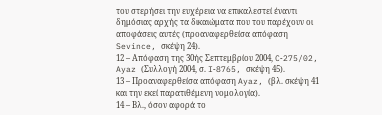του στερήσει την ευχέρεια να επικαλεστεί έναντι δημόσιας αρχής τα δικαιώματα που του παρέχουν οι αποφάσεις αυτές (προαναφερθείσα απόφαση Sevince, σκέψη 24).
12 – Απόφαση της 30ής Σεπτεμβρίου 2004, C‑275/02, Ayaz (Συλλογή 2004, σ. I‑8765, σκέψη 45).
13 – Προαναφερθείσα απόφαση Ayaz, (βλ. σκέψη 41 και την εκεί παρατιθέμενη νομολογία).
14 – Βλ., όσον αφορά το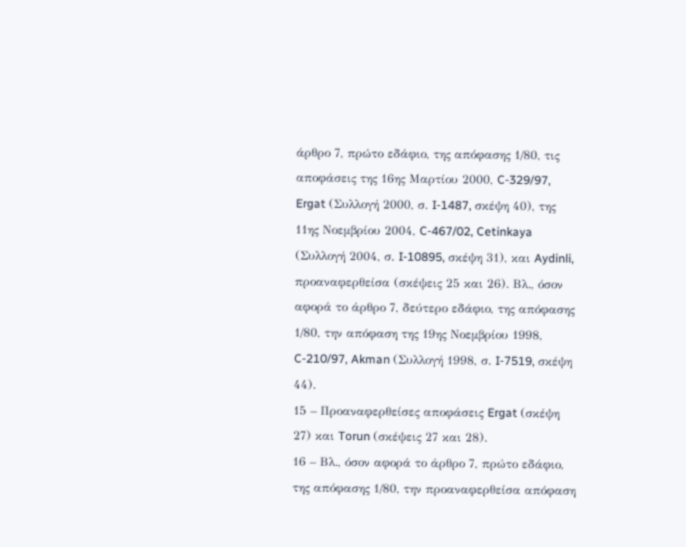άρθρο 7, πρώτο εδάφιο, της απόφασης 1/80, τις αποφάσεις της 16ης Μαρτίου 2000, C‑329/97, Ergat (Συλλογή 2000, σ. I‑1487, σκέψη 40), της 11ης Νοεμβρίου 2004, C‑467/02, Cetinkaya (Συλλογή 2004, σ. I‑10895, σκέψη 31), και Aydinli, προαναφερθείσα (σκέψεις 25 και 26). Βλ., όσον αφορά το άρθρο 7, δεύτερο εδάφιο, της απόφασης 1/80, την απόφαση της 19ης Νοεμβρίου 1998, C‑210/97, Akman (Συλλογή 1998, σ. I‑7519, σκέψη 44).
15 – Προαναφερθείσες αποφάσεις Ergat (σκέψη 27) και Torun (σκέψεις 27 και 28).
16 – Βλ., όσον αφορά το άρθρο 7, πρώτο εδάφιο, της απόφασης 1/80, την προαναφερθείσα απόφαση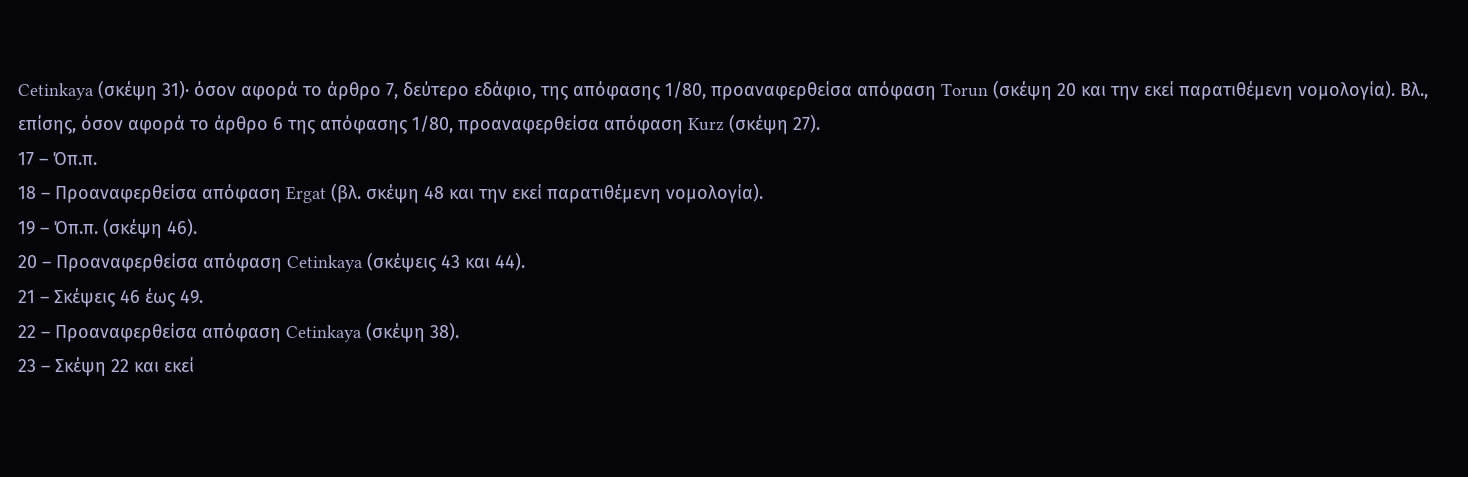Cetinkaya (σκέψη 31)· όσον αφορά το άρθρο 7, δεύτερο εδάφιο, της απόφασης 1/80, προαναφερθείσα απόφαση Torun (σκέψη 20 και την εκεί παρατιθέμενη νομολογία). Βλ., επίσης, όσον αφορά το άρθρο 6 της απόφασης 1/80, προαναφερθείσα απόφαση Kurz (σκέψη 27).
17 – Όπ.π.
18 – Προαναφερθείσα απόφαση Ergat (βλ. σκέψη 48 και την εκεί παρατιθέμενη νομολογία).
19 – Όπ.π. (σκέψη 46).
20 – Προαναφερθείσα απόφαση Cetinkaya (σκέψεις 43 και 44).
21 – Σκέψεις 46 έως 49.
22 – Προαναφερθείσα απόφαση Cetinkaya (σκέψη 38).
23 – Σκέψη 22 και εκεί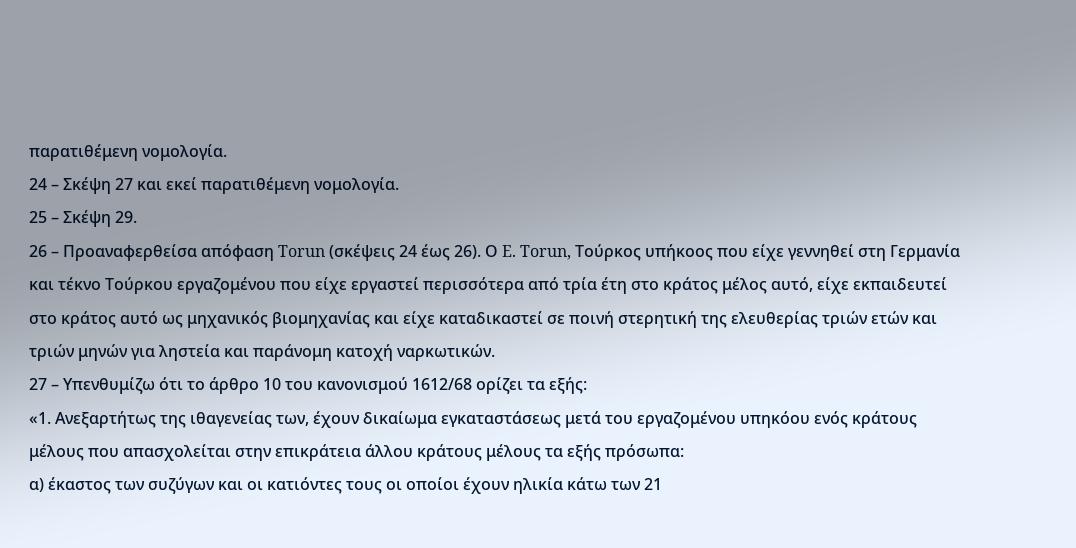παρατιθέμενη νομολογία.
24 – Σκέψη 27 και εκεί παρατιθέμενη νομολογία.
25 – Σκέψη 29.
26 – Προαναφερθείσα απόφαση Torun (σκέψεις 24 έως 26). Ο E. Torun, Τούρκος υπήκοος που είχε γεννηθεί στη Γερμανία και τέκνο Τούρκου εργαζομένου που είχε εργαστεί περισσότερα από τρία έτη στο κράτος μέλος αυτό, είχε εκπαιδευτεί στο κράτος αυτό ως μηχανικός βιομηχανίας και είχε καταδικαστεί σε ποινή στερητική της ελευθερίας τριών ετών και τριών μηνών για ληστεία και παράνομη κατοχή ναρκωτικών.
27 – Υπενθυμίζω ότι το άρθρο 10 του κανονισμού 1612/68 ορίζει τα εξής:
«1. Ανεξαρτήτως της ιθαγενείας των, έχουν δικαίωμα εγκαταστάσεως μετά του εργαζομένου υπηκόου ενός κράτους μέλους που απασχολείται στην επικράτεια άλλου κράτους μέλους τα εξής πρόσωπα:
α) έκαστος των συζύγων και οι κατιόντες τους οι οποίοι έχουν ηλικία κάτω των 21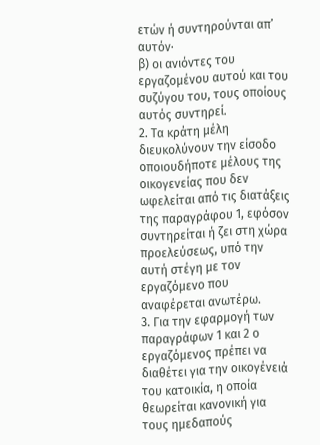ετών ή συντηρούνται απ’ αυτόν·
β) οι ανιόντες του εργαζομένου αυτού και του συζύγου του, τους οποίους αυτός συντηρεί.
2. Τα κράτη μέλη διευκολύνουν την είσοδο οποιουδήποτε μέλους της οικογενείας που δεν ωφελείται από τις διατάξεις της παραγράφου 1, εφόσον συντηρείται ή ζει στη χώρα προελεύσεως, υπό την αυτή στέγη με τον εργαζόμενο που αναφέρεται ανωτέρω.
3. Για την εφαρμογή των παραγράφων 1 και 2 ο εργαζόμενος πρέπει να διαθέτει για την οικογένειά του κατοικία, η οποία θεωρείται κανονική για τους ημεδαπούς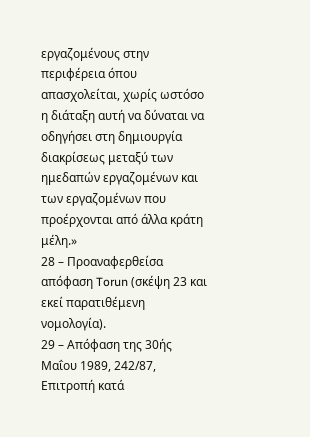εργαζομένους στην περιφέρεια όπου απασχολείται, χωρίς ωστόσο η διάταξη αυτή να δύναται να οδηγήσει στη δημιουργία διακρίσεως μεταξύ των ημεδαπών εργαζομένων και των εργαζομένων που προέρχονται από άλλα κράτη μέλη.»
28 – Προαναφερθείσα απόφαση Torun (σκέψη 23 και εκεί παρατιθέμενη νομολογία).
29 – Απόφαση της 30ής Μαΐου 1989, 242/87, Επιτροπή κατά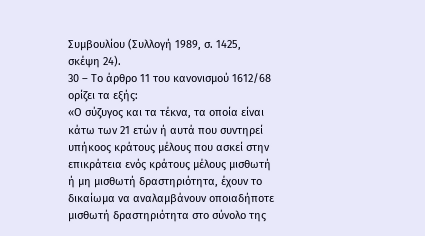Συμβουλίου (Συλλογή 1989, σ. 1425, σκέψη 24).
30 – Το άρθρο 11 του κανονισμού 1612/68 ορίζει τα εξής:
«Ο σύζυγος και τα τέκνα, τα οποία είναι κάτω των 21 ετών ή αυτά που συντηρεί υπήκοος κράτους μέλους που ασκεί στην επικράτεια ενός κράτους μέλους μισθωτή ή μη μισθωτή δραστηριότητα, έχουν το δικαίωμα να αναλαμβάνουν οποιαδήποτε μισθωτή δραστηριότητα στο σύνολο της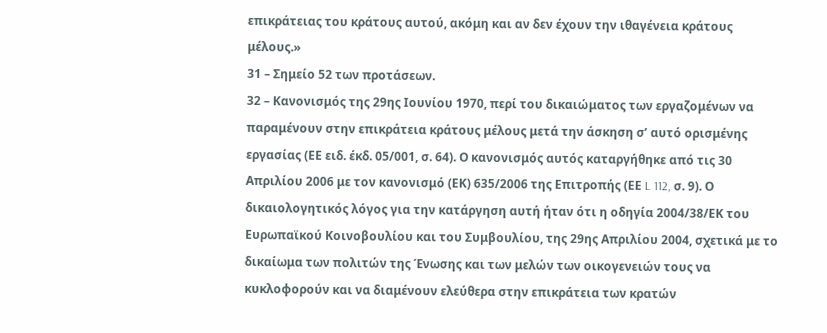επικράτειας του κράτους αυτού, ακόμη και αν δεν έχουν την ιθαγένεια κράτους μέλους.»
31 – Σημείο 52 των προτάσεων.
32 – Κανονισμός της 29ης Ιουνίου 1970, περί του δικαιώματος των εργαζομένων να παραμένουν στην επικράτεια κράτους μέλους μετά την άσκηση σ’ αυτό ορισμένης εργασίας (ΕΕ ειδ. έκδ. 05/001, σ. 64). Ο κανονισμός αυτός καταργήθηκε από τις 30 Απριλίου 2006 με τον κανονισμό (ΕΚ) 635/2006 της Επιτροπής (ΕΕ L 112, σ. 9). Ο δικαιολογητικός λόγος για την κατάργηση αυτή ήταν ότι η οδηγία 2004/38/ΕΚ του Ευρωπαϊκού Κοινοβουλίου και του Συμβουλίου, της 29ης Απριλίου 2004, σχετικά με το δικαίωμα των πολιτών της Ένωσης και των μελών των οικογενειών τους να κυκλοφορούν και να διαμένουν ελεύθερα στην επικράτεια των κρατών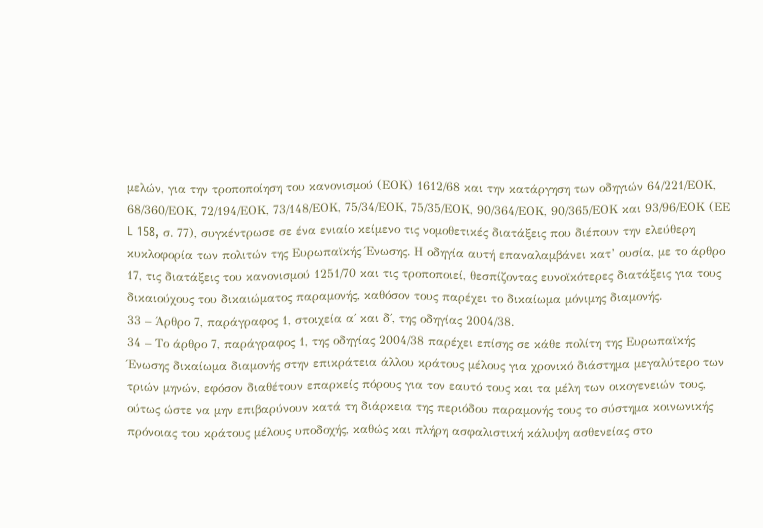μελών, για την τροποποίηση του κανονισμού (ΕΟΚ) 1612/68 και την κατάργηση των οδηγιών 64/221/ΕΟΚ, 68/360/ΕΟΚ, 72/194/ΕΟΚ, 73/148/ΕΟΚ, 75/34/ΕΟΚ, 75/35/ΕΟΚ, 90/364/ΕΟΚ, 90/365/ΕΟΚ και 93/96/ΕΟΚ (ΕΕ L 158, σ. 77), συγκέντρωσε σε ένα ενιαίο κείμενο τις νομοθετικές διατάξεις που διέπουν την ελεύθερη κυκλοφορία των πολιτών της Ευρωπαϊκής Ένωσης. Η οδηγία αυτή επαναλαμβάνει κατ’ ουσία, με το άρθρο 17, τις διατάξεις του κανονισμού 1251/70 και τις τροποποιεί, θεσπίζοντας ευνοϊκότερες διατάξεις για τους δικαιούχους του δικαιώματος παραμονής, καθόσον τους παρέχει το δικαίωμα μόνιμης διαμονής.
33 – Άρθρο 7, παράγραφος 1, στοιχεία α΄ και δ΄, της οδηγίας 2004/38.
34 – Το άρθρο 7, παράγραφος 1, της οδηγίας 2004/38 παρέχει επίσης σε κάθε πολίτη της Ευρωπαϊκής Ένωσης δικαίωμα διαμονής στην επικράτεια άλλου κράτους μέλους για χρονικό διάστημα μεγαλύτερο των τριών μηνών, εφόσον διαθέτουν επαρκείς πόρους για τον εαυτό τους και τα μέλη των οικογενειών τους, ούτως ώστε να μην επιβαρύνουν κατά τη διάρκεια της περιόδου παραμονής τους το σύστημα κοινωνικής πρόνοιας του κράτους μέλους υποδοχής, καθώς και πλήρη ασφαλιστική κάλυψη ασθενείας στο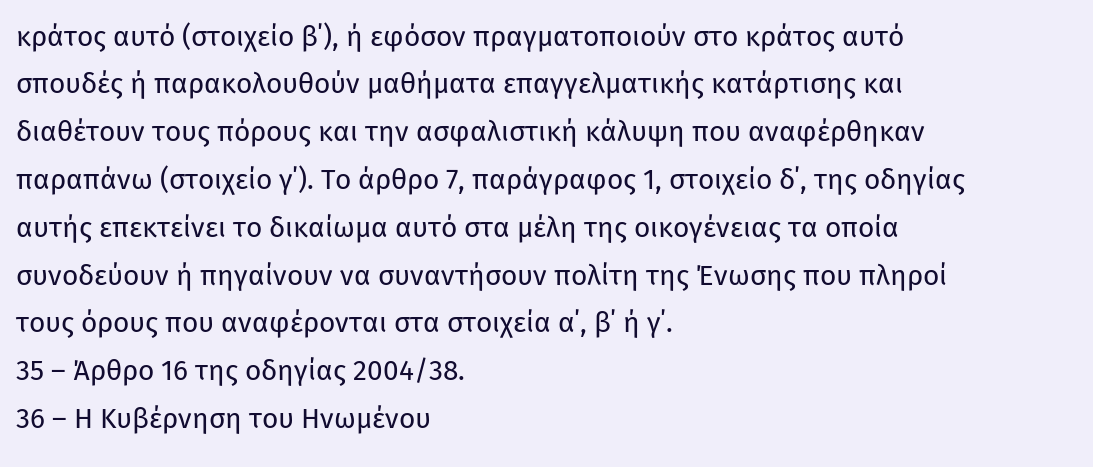κράτος αυτό (στοιχείο β΄), ή εφόσον πραγματοποιούν στο κράτος αυτό σπουδές ή παρακολουθούν μαθήματα επαγγελματικής κατάρτισης και διαθέτουν τους πόρους και την ασφαλιστική κάλυψη που αναφέρθηκαν παραπάνω (στοιχείο γ΄). Το άρθρο 7, παράγραφος 1, στοιχείο δ΄, της οδηγίας αυτής επεκτείνει το δικαίωμα αυτό στα μέλη της οικογένειας τα οποία συνοδεύουν ή πηγαίνουν να συναντήσουν πολίτη της Ένωσης που πληροί τους όρους που αναφέρονται στα στοιχεία α΄, β΄ ή γ΄.
35 – Άρθρο 16 της οδηγίας 2004/38.
36 – Η Κυβέρνηση του Ηνωμένου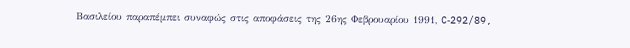Βασιλείου παραπέμπει συναφώς στις αποφάσεις της 26ης Φεβρουαρίου 1991, C‑292/89,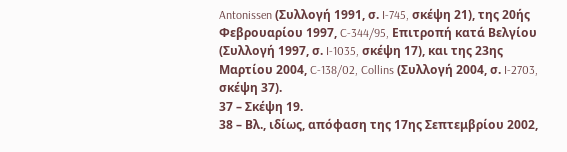Antonissen (Συλλογή 1991, σ. I‑745, σκέψη 21), της 20ής Φεβρουαρίου 1997, C‑344/95, Επιτροπή κατά Βελγίου (Συλλογή 1997, σ. I‑1035, σκέψη 17), και της 23ης Μαρτίου 2004, C‑138/02, Collins (Συλλογή 2004, σ. I‑2703, σκέψη 37).
37 – Σκέψη 19.
38 – Βλ., ιδίως, απόφαση της 17ης Σεπτεμβρίου 2002,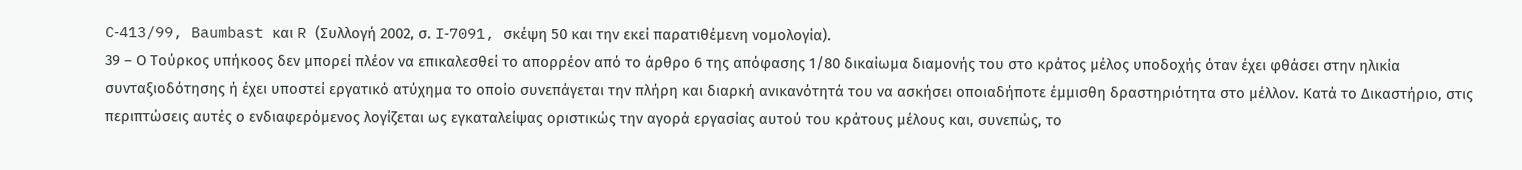C‑413/99, Baumbast και R (Συλλογή 2002, σ. I‑7091, σκέψη 50 και την εκεί παρατιθέμενη νομολογία).
39 – Ο Τούρκος υπήκοος δεν μπορεί πλέον να επικαλεσθεί το απορρέον από το άρθρο 6 της απόφασης 1/80 δικαίωμα διαμονής του στο κράτος μέλος υποδοχής όταν έχει φθάσει στην ηλικία συνταξιοδότησης ή έχει υποστεί εργατικό ατύχημα το οποίο συνεπάγεται την πλήρη και διαρκή ανικανότητά του να ασκήσει οποιαδήποτε έμμισθη δραστηριότητα στο μέλλον. Κατά το Δικαστήριο, στις περιπτώσεις αυτές ο ενδιαφερόμενος λογίζεται ως εγκαταλείψας οριστικώς την αγορά εργασίας αυτού του κράτους μέλους και, συνεπώς, το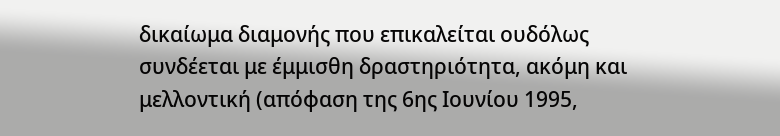δικαίωμα διαμονής που επικαλείται ουδόλως συνδέεται με έμμισθη δραστηριότητα, ακόμη και μελλοντική (απόφαση της 6ης Ιουνίου 1995,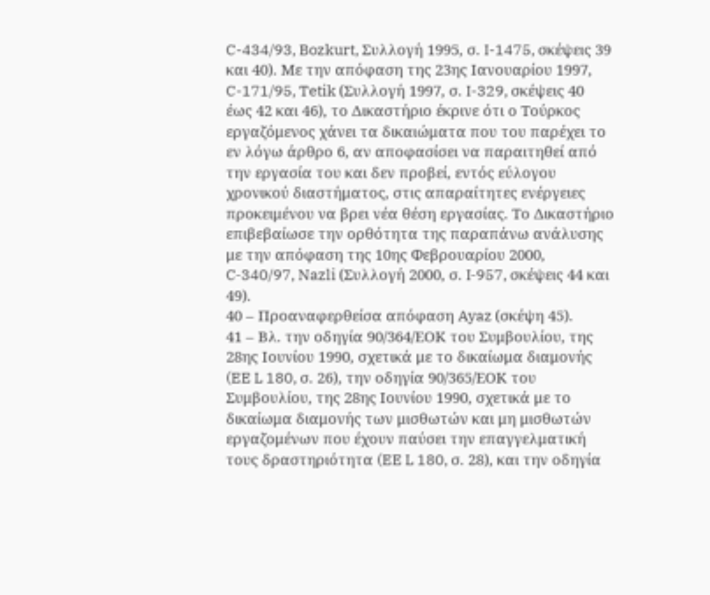C-434/93, Bozkurt, Συλλογή 1995, σ. I-1475, σκέψεις 39 και 40). Με την απόφαση της 23ης Ιανουαρίου 1997, C-171/95, Tetik (Συλλογή 1997, σ. I-329, σκέψεις 40 έως 42 και 46), το Δικαστήριο έκρινε ότι ο Τούρκος εργαζόμενος χάνει τα δικαιώματα που του παρέχει το εν λόγω άρθρο 6, αν αποφασίσει να παραιτηθεί από την εργασία του και δεν προβεί, εντός εύλογου χρονικού διαστήματος, στις απαραίτητες ενέργειες προκειμένου να βρει νέα θέση εργασίας. Το Δικαστήριο επιβεβαίωσε την ορθότητα της παραπάνω ανάλυσης με την απόφαση της 10ης Φεβρουαρίου 2000, C‑340/97, Nazli (Συλλογή 2000, σ. I‑957, σκέψεις 44 και 49).
40 – Προαναφερθείσα απόφαση Ayaz (σκέψη 45).
41 – Βλ. την οδηγία 90/364/ΕΟΚ του Συμβουλίου, της 28ης Ιουνίου 1990, σχετικά με το δικαίωμα διαμονής (EE L 180, σ. 26), την οδηγία 90/365/ΕΟΚ του Συμβουλίου, της 28ης Ιουνίου 1990, σχετικά με το δικαίωμα διαμονής των μισθωτών και μη μισθωτών εργαζομένων που έχουν παύσει την επαγγελματική τους δραστηριότητα (EE L 180, σ. 28), και την οδηγία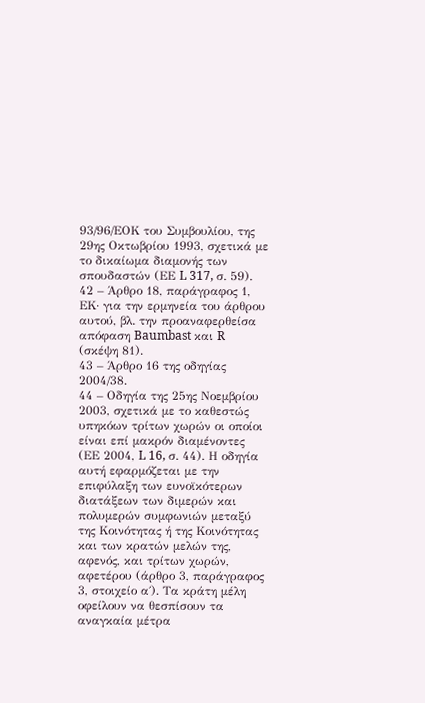93/96/ΕΟΚ του Συμβουλίου, της 29ης Οκτωβρίου 1993, σχετικά με το δικαίωμα διαμονής των σπουδαστών (ΕΕ L 317, σ. 59).
42 – Άρθρο 18, παράγραφος 1, ΕΚ· για την ερμηνεία του άρθρου αυτού, βλ. την προαναφερθείσα απόφαση Baumbast και R (σκέψη 81).
43 – Άρθρο 16 της οδηγίας 2004/38.
44 – Οδηγία της 25ης Νοεμβρίου 2003, σχετικά με το καθεστώς υπηκόων τρίτων χωρών οι οποίοι είναι επί μακρόν διαμένοντες (ΕΕ 2004, L 16, σ. 44). Η οδηγία αυτή εφαρμόζεται με την επιφύλαξη των ευνοϊκότερων διατάξεων των διμερών και πολυμερών συμφωνιών μεταξύ της Κοινότητας ή της Κοινότητας και των κρατών μελών της, αφενός, και τρίτων χωρών, αφετέρου (άρθρο 3, παράγραφος 3, στοιχείο α΄). Τα κράτη μέλη οφείλουν να θεσπίσουν τα αναγκαία μέτρα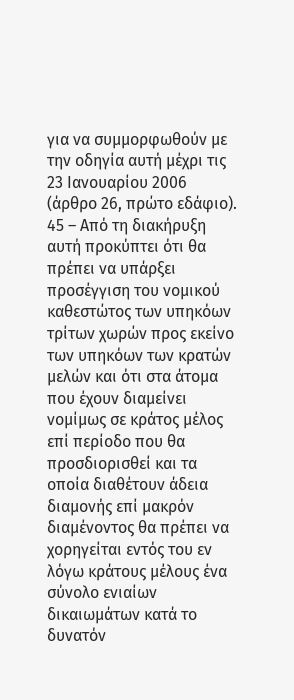για να συμμορφωθούν με την οδηγία αυτή μέχρι τις 23 Ιανουαρίου 2006 (άρθρο 26, πρώτο εδάφιο).
45 – Από τη διακήρυξη αυτή προκύπτει ότι θα πρέπει να υπάρξει προσέγγιση του νομικού καθεστώτος των υπηκόων τρίτων χωρών προς εκείνο των υπηκόων των κρατών μελών και ότι στα άτομα που έχουν διαμείνει νομίμως σε κράτος μέλος επί περίοδο που θα προσδιορισθεί και τα οποία διαθέτουν άδεια διαμονής επί μακρόν διαμένοντος θα πρέπει να χορηγείται εντός του εν λόγω κράτους μέλους ένα σύνολο ενιαίων δικαιωμάτων κατά το δυνατόν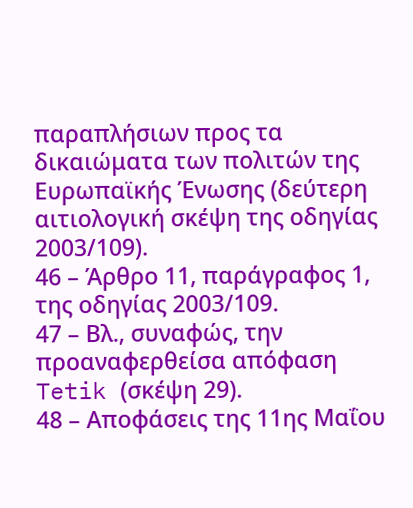παραπλήσιων προς τα δικαιώματα των πολιτών της Ευρωπαϊκής Ένωσης (δεύτερη αιτιολογική σκέψη της οδηγίας 2003/109).
46 – Άρθρο 11, παράγραφος 1, της οδηγίας 2003/109.
47 – Βλ., συναφώς, την προαναφερθείσα απόφαση Tetik (σκέψη 29).
48 – Αποφάσεις της 11ης Μαΐου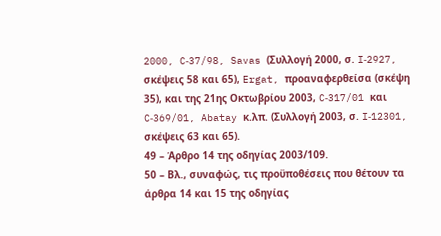2000, C‑37/98, Savas (Συλλογή 2000, σ. I‑2927, σκέψεις 58 και 65), Ergat, προαναφερθείσα (σκέψη 35), και της 21ης Οκτωβρίου 2003, C‑317/01 και C‑369/01, Abatay κ.λπ. (Συλλογή 2003, σ. I‑12301, σκέψεις 63 και 65).
49 – Άρθρο 14 της οδηγίας 2003/109.
50 – Βλ., συναφώς, τις προϋποθέσεις που θέτουν τα άρθρα 14 και 15 της οδηγίας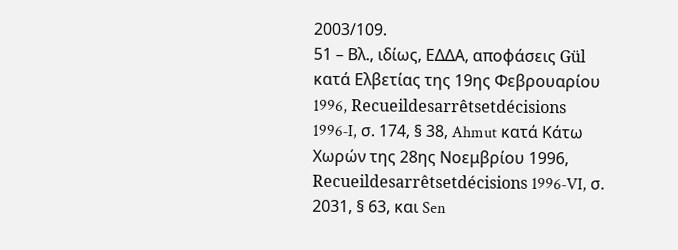2003/109.
51 – Βλ., ιδίως, ΕΔΔΑ, αποφάσεις Gül κατά Ελβετίας της 19ης Φεβρουαρίου 1996, Recueildesarrêtsetdécisions 1996‑I, σ. 174, § 38, Ahmut κατά Κάτω Χωρών της 28ης Νοεμβρίου 1996, Recueildesarrêtsetdécisions 1996‑VI, σ. 2031, § 63, και Sen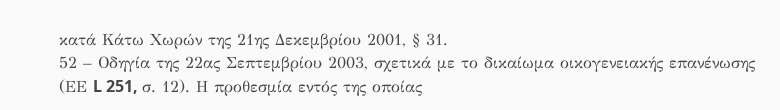κατά Κάτω Χωρών της 21ης Δεκεμβρίου 2001, § 31.
52 – Οδηγία της 22ας Σεπτεμβρίου 2003, σχετικά με το δικαίωμα οικογενειακής επανένωσης (ΕΕ L 251, σ. 12). Η προθεσμία εντός της οποίας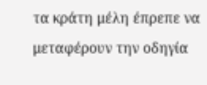τα κράτη μέλη έπρεπε να μεταφέρουν την οδηγία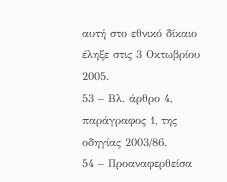αυτή στο εθνικό δίκαιο έληξε στις 3 Οκτωβρίου 2005.
53 – Βλ. άρθρο 4, παράγραφος 1, της οδηγίας 2003/86.
54 – Προαναφερθείσα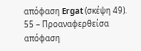απόφαση Ergat (σκέψη 49).
55 – Προαναφερθείσα απόφαση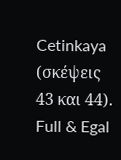Cetinkaya (σκέψεις 43 και 44).
Full & Egal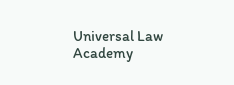Universal Law Academy